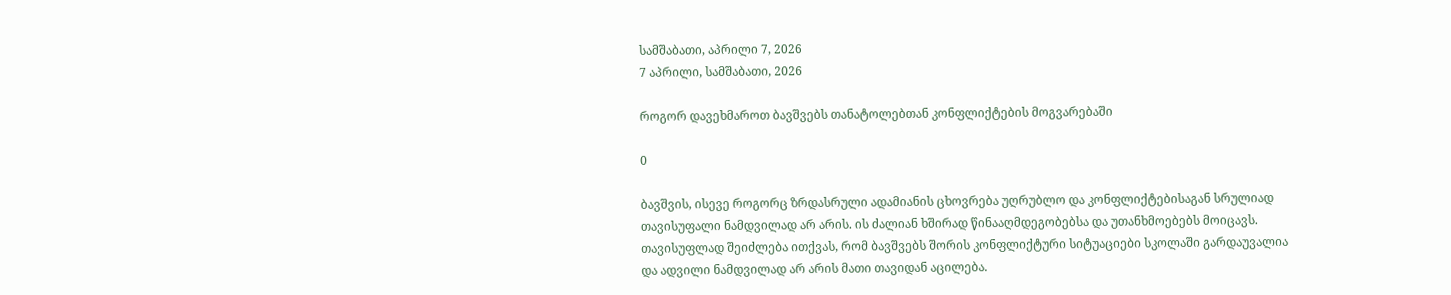სამშაბათი, აპრილი 7, 2026
7 აპრილი, სამშაბათი, 2026

როგორ დავეხმაროთ ბავშვებს თანატოლებთან კონფლიქტების მოგვარებაში

0

ბავშვის, ისევე როგორც ზრდასრული ადამიანის ცხოვრება უღრუბლო და კონფლიქტებისაგან სრულიად თავისუფალი ნამდვილად არ არის. ის ძალიან ხშირად წინააღმდეგობებსა და უთანხმოებებს მოიცავს. თავისუფლად შეიძლება ითქვას, რომ ბავშვებს შორის კონფლიქტური სიტუაციები სკოლაში გარდაუვალია და ადვილი ნამდვილად არ არის მათი თავიდან აცილება.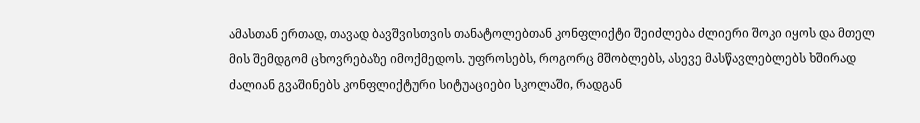ამასთან ერთად, თავად ბავშვისთვის თანატოლებთან კონფლიქტი შეიძლება ძლიერი შოკი იყოს და მთელ მის შემდგომ ცხოვრებაზე იმოქმედოს. უფროსებს, როგორც მშობლებს, ასევე მასწავლებლებს ხშირად ძალიან გვაშინებს კონფლიქტური სიტუაციები სკოლაში, რადგან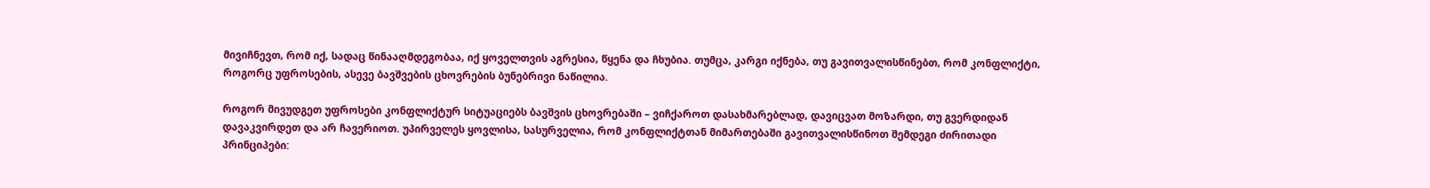მივიჩნევთ, რომ იქ, სადაც წინააღმდეგობაა, იქ ყოველთვის აგრესია, წყენა და ჩხუბია. თუმცა, კარგი იქნება, თუ გავითვალისწინებთ, რომ კონფლიქტი, როგორც უფროსების, ასევე ბავშვების ცხოვრების ბუნებრივი ნაწილია.

როგორ მივუდგეთ უფროსები კონფლიქტურ სიტუაციებს ბავშვის ცხოვრებაში – ვიჩქაროთ დასახმარებლად, დავიცვათ მოზარდი, თუ გვერდიდან დავაკვირდეთ და არ ჩავერიოთ. უპირველეს ყოვლისა, სასურველია, რომ კონფლიქტთან მიმართებაში გავითვალისწინოთ შემდეგი ძირითადი პრინციპები: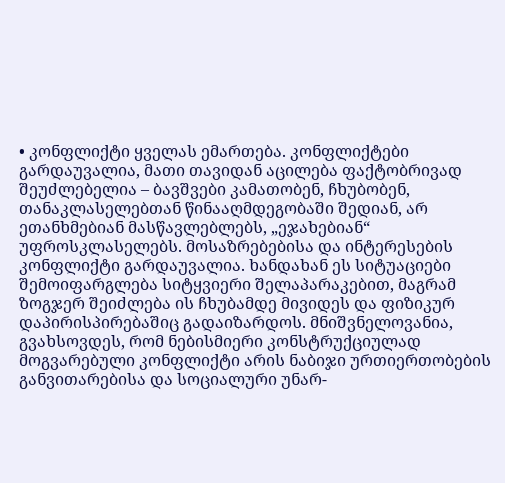• კონფლიქტი ყველას ემართება. კონფლიქტები გარდაუვალია, მათი თავიდან აცილება ფაქტობრივად შეუძლებელია – ბავშვები კამათობენ, ჩხუბობენ, თანაკლასელებთან წინააღმდეგობაში შედიან, არ ეთანხმებიან მასწავლებლებს, „ეჯახებიან“ უფროსკლასელებს. მოსაზრებებისა და ინტერესების კონფლიქტი გარდაუვალია. ხანდახან ეს სიტუაციები შემოიფარგლება სიტყვიერი შელაპარაკებით, მაგრამ ზოგჯერ შეიძლება ის ჩხუბამდე მივიდეს და ფიზიკურ დაპირისპირებაშიც გადაიზარდოს. მნიშვნელოვანია, გვახსოვდეს, რომ ნებისმიერი კონსტრუქციულად მოგვარებული კონფლიქტი არის ნაბიჯი ურთიერთობების განვითარებისა და სოციალური უნარ-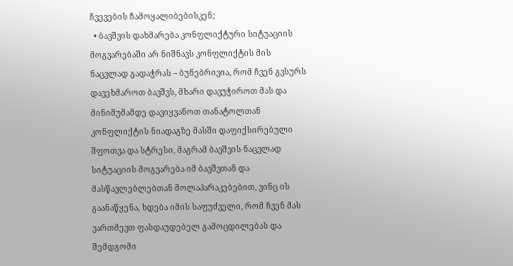ჩვევების ჩამოყალიბებისკენ;
  • ბავშვის დახმარება კონფლიქტური სიტუაციის მოგვარებაში არ ნიშნავს კონფლიქტის მის ნაცვლად გადაჭრას – ბუნებრივია, რომ ჩვენ გვსურს დავეხმაროთ ბავშვს, მხარი დავუჭიროთ მას და მინიმუმამდე დავიყვანოთ თანატოლთან კონფლიქტის ნიადაგზე მასში დაფიქსირებული შფოთვა და სტრესი, მაგრამ ბავშვის ნაცვლად სიტუაციის მოგვარება იმ ბავშვთან და მასწავლებლებთან მოლაპარაკებებით, ვინც ის გაანაწყენა, ხდება იმის საფუძველი, რომ ჩვენ მას ვართმევთ ფასდაუდებელ გამოცდილებას და შემდგომი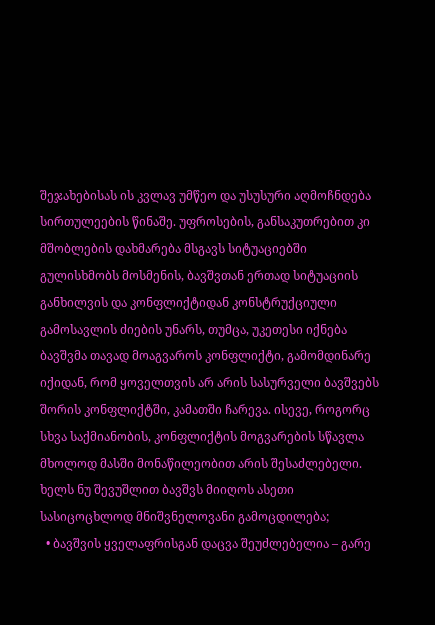შეჯახებისას ის კვლავ უმწეო და უსუსური აღმოჩნდება სირთულეების წინაშე. უფროსების, განსაკუთრებით კი მშობლების დახმარება მსგავს სიტუაციებში გულისხმობს მოსმენის, ბავშვთან ერთად სიტუაციის განხილვის და კონფლიქტიდან კონსტრუქციული გამოსავლის ძიების უნარს, თუმცა, უკეთესი იქნება ბავშვმა თავად მოაგვაროს კონფლიქტი, გამომდინარე იქიდან, რომ ყოველთვის არ არის სასურველი ბავშვებს შორის კონფლიქტში, კამათში ჩარევა. ისევე, როგორც სხვა საქმიანობის, კონფლიქტის მოგვარების სწავლა მხოლოდ მასში მონაწილეობით არის შესაძლებელი. ხელს ნუ შევუშლით ბავშვს მიიღოს ასეთი სასიცოცხლოდ მნიშვნელოვანი გამოცდილება;
  • ბავშვის ყველაფრისგან დაცვა შეუძლებელია – გარე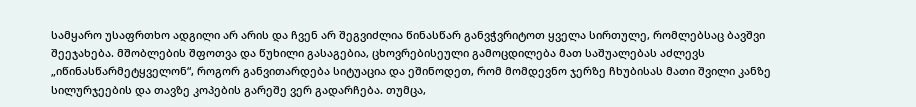სამყარო უსაფრთხო ადგილი არ არის და ჩვენ არ შეგვიძლია წინასწარ განვჭვრიტოთ ყველა სირთულე, რომლებსაც ბავშვი შეეჯახება. მშობლების შფოთვა და წუხილი გასაგებია, ცხოვრებისეული გამოცდილება მათ საშუალებას აძლევს „იწინასწარმეტყველონ“, როგორ განვითარდება სიტუაცია და ეშინოდეთ, რომ მომდევნო ჯერზე ჩხუბისას მათი შვილი კანზე სილურჯეების და თავზე კოპების გარეშე ვერ გადარჩება. თუმცა,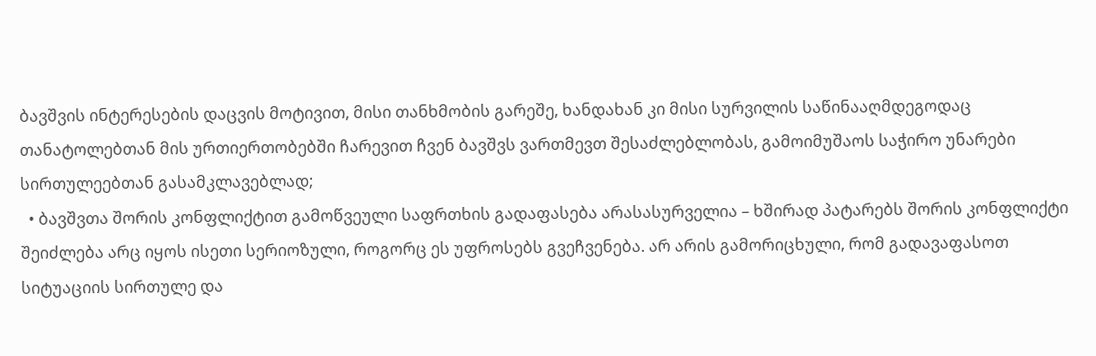ბავშვის ინტერესების დაცვის მოტივით, მისი თანხმობის გარეშე, ხანდახან კი მისი სურვილის საწინააღმდეგოდაც თანატოლებთან მის ურთიერთობებში ჩარევით ჩვენ ბავშვს ვართმევთ შესაძლებლობას, გამოიმუშაოს საჭირო უნარები სირთულეებთან გასამკლავებლად;
  • ბავშვთა შორის კონფლიქტით გამოწვეული საფრთხის გადაფასება არასასურველია – ხშირად პატარებს შორის კონფლიქტი შეიძლება არც იყოს ისეთი სერიოზული, როგორც ეს უფროსებს გვეჩვენება. არ არის გამორიცხული, რომ გადავაფასოთ სიტუაციის სირთულე და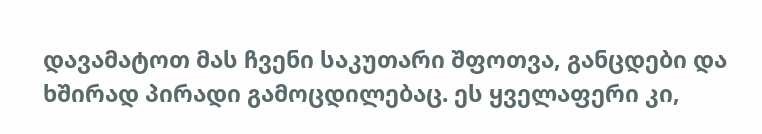დავამატოთ მას ჩვენი საკუთარი შფოთვა, განცდები და ხშირად პირადი გამოცდილებაც. ეს ყველაფერი კი,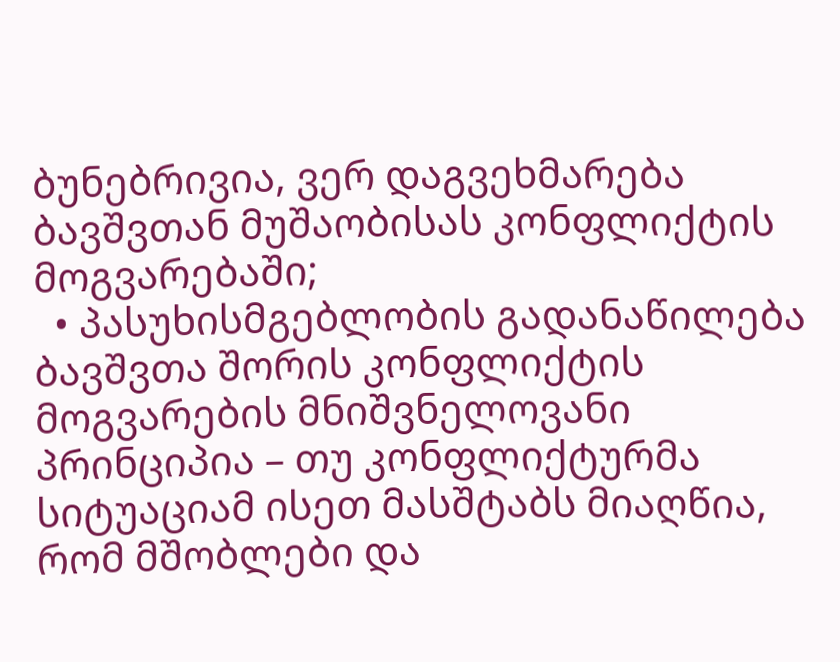ბუნებრივია, ვერ დაგვეხმარება ბავშვთან მუშაობისას კონფლიქტის მოგვარებაში;
  • პასუხისმგებლობის გადანაწილება ბავშვთა შორის კონფლიქტის მოგვარების მნიშვნელოვანი პრინციპია – თუ კონფლიქტურმა სიტუაციამ ისეთ მასშტაბს მიაღწია, რომ მშობლები და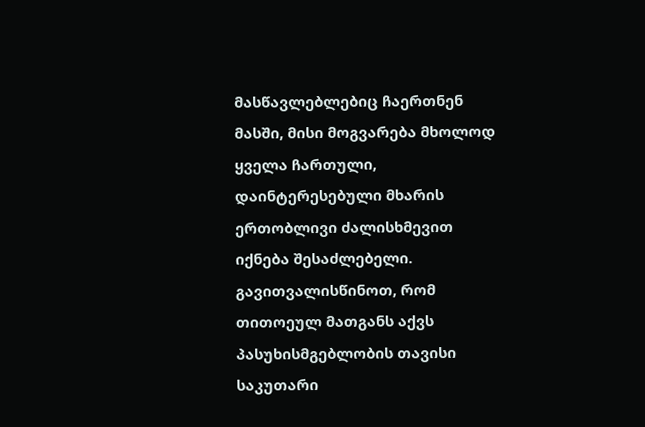მასწავლებლებიც ჩაერთნენ მასში, მისი მოგვარება მხოლოდ ყველა ჩართული, დაინტერესებული მხარის ერთობლივი ძალისხმევით იქნება შესაძლებელი. გავითვალისწინოთ, რომ თითოეულ მათგანს აქვს პასუხისმგებლობის თავისი საკუთარი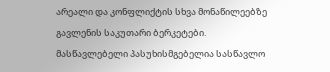არეალი და კონფლიქტის სხვა მონაწილეებზე გავლენის საკუთარი ბერკეტები. მასწავლებელი პასუხისმგებელია სასწავლო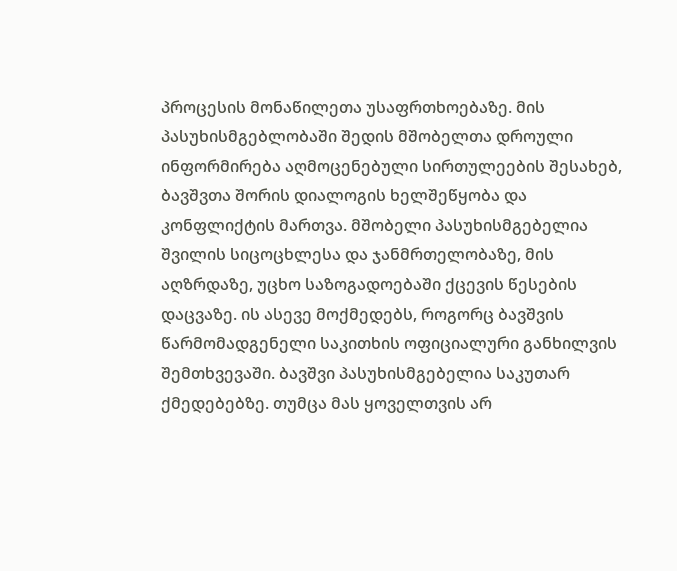პროცესის მონაწილეთა უსაფრთხოებაზე. მის პასუხისმგებლობაში შედის მშობელთა დროული ინფორმირება აღმოცენებული სირთულეების შესახებ, ბავშვთა შორის დიალოგის ხელშეწყობა და კონფლიქტის მართვა. მშობელი პასუხისმგებელია შვილის სიცოცხლესა და ჯანმრთელობაზე, მის აღზრდაზე, უცხო საზოგადოებაში ქცევის წესების დაცვაზე. ის ასევე მოქმედებს, როგორც ბავშვის წარმომადგენელი საკითხის ოფიციალური განხილვის შემთხვევაში. ბავშვი პასუხისმგებელია საკუთარ ქმედებებზე. თუმცა მას ყოველთვის არ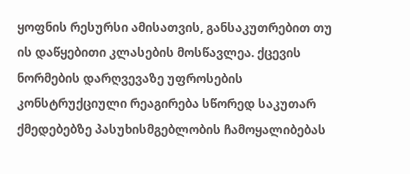ყოფნის რესურსი ამისათვის, განსაკუთრებით თუ ის დაწყებითი კლასების მოსწავლეა. ქცევის ნორმების დარღვევაზე უფროსების კონსტრუქციული რეაგირება სწორედ საკუთარ ქმედებებზე პასუხისმგებლობის ჩამოყალიბებას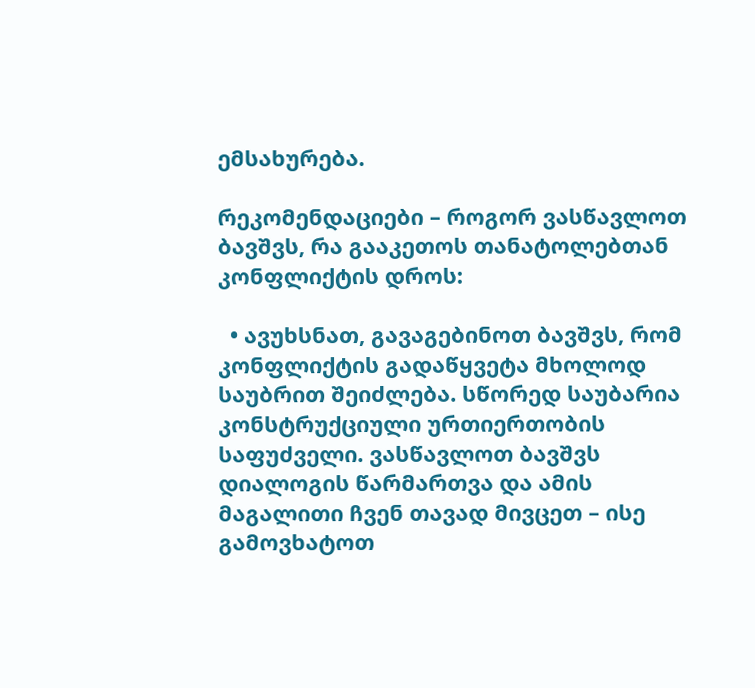ემსახურება.

რეკომენდაციები – როგორ ვასწავლოთ ბავშვს, რა გააკეთოს თანატოლებთან კონფლიქტის დროს:

  • ავუხსნათ, გავაგებინოთ ბავშვს, რომ კონფლიქტის გადაწყვეტა მხოლოდ საუბრით შეიძლება. სწორედ საუბარია კონსტრუქციული ურთიერთობის საფუძველი. ვასწავლოთ ბავშვს დიალოგის წარმართვა და ამის მაგალითი ჩვენ თავად მივცეთ – ისე გამოვხატოთ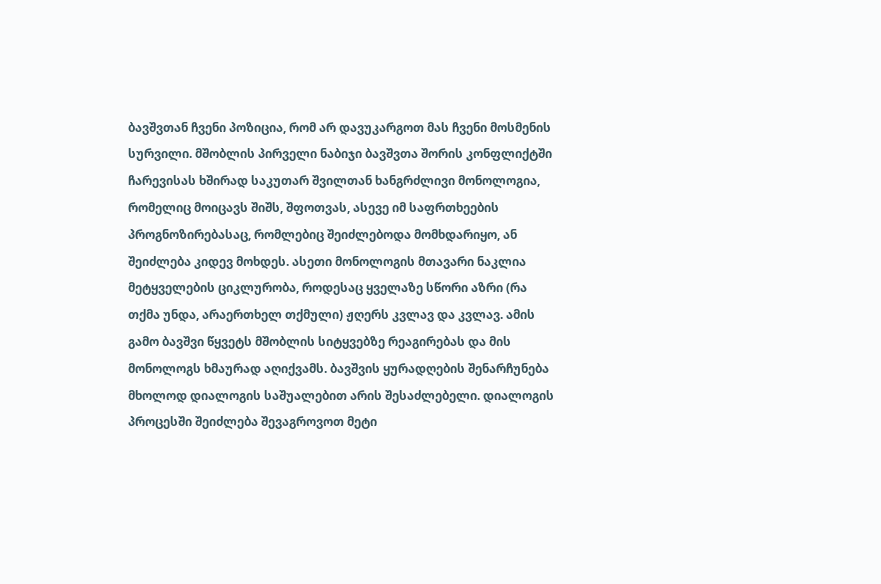ბავშვთან ჩვენი პოზიცია, რომ არ დავუკარგოთ მას ჩვენი მოსმენის სურვილი. მშობლის პირველი ნაბიჯი ბავშვთა შორის კონფლიქტში ჩარევისას ხშირად საკუთარ შვილთან ხანგრძლივი მონოლოგია, რომელიც მოიცავს შიშს, შფოთვას, ასევე იმ საფრთხეების პროგნოზირებასაც, რომლებიც შეიძლებოდა მომხდარიყო, ან შეიძლება კიდევ მოხდეს. ასეთი მონოლოგის მთავარი ნაკლია მეტყველების ციკლურობა, როდესაც ყველაზე სწორი აზრი (რა თქმა უნდა, არაერთხელ თქმული) ჟღერს კვლავ და კვლავ. ამის გამო ბავშვი წყვეტს მშობლის სიტყვებზე რეაგირებას და მის მონოლოგს ხმაურად აღიქვამს. ბავშვის ყურადღების შენარჩუნება მხოლოდ დიალოგის საშუალებით არის შესაძლებელი. დიალოგის პროცესში შეიძლება შევაგროვოთ მეტი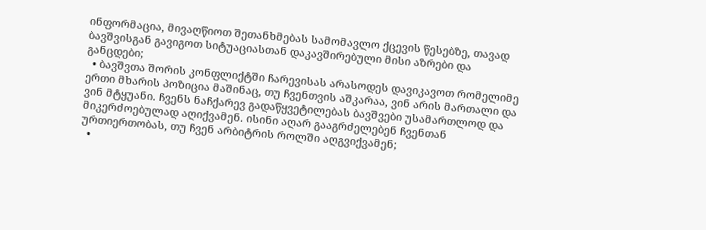ინფორმაცია, მივაღწიოთ შეთანხმებას სამომავლო ქცევის წესებზე, თავად ბავშვისგან გავიგოთ სიტუაციასთან დაკავშირებული მისი აზრები და განცდები;
  • ბავშვთა შორის კონფლიქტში ჩარევისას არასოდეს დავიკავოთ რომელიმე ერთი მხარის პოზიცია მაშინაც, თუ ჩვენთვის აშკარაა, ვინ არის მართალი და ვინ მტყუანი. ჩვენს ნაჩქარევ გადაწყვეტილებას ბავშვები უსამართლოდ და მიკერძოებულად აღიქვამენ. ისინი აღარ გააგრძელებენ ჩვენთან ურთიერთობას, თუ ჩვენ არბიტრის როლში აღგვიქვამენ;
  •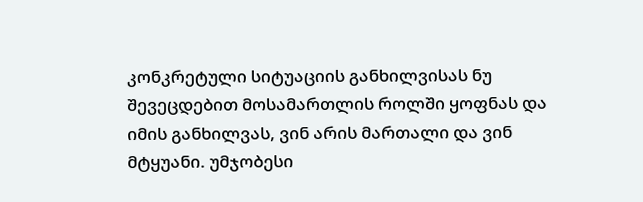კონკრეტული სიტუაციის განხილვისას ნუ შევეცდებით მოსამართლის როლში ყოფნას და იმის განხილვას, ვინ არის მართალი და ვინ მტყუანი. უმჯობესი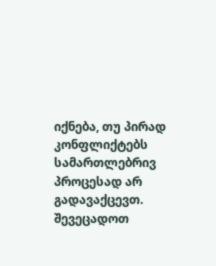იქნება, თუ პირად კონფლიქტებს სამართლებრივ პროცესად არ გადავაქცევთ. შევეცადოთ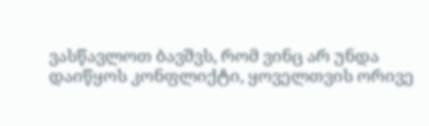ვასწავლოთ ბავშვს, რომ ვინც არ უნდა დაიწყოს კონფლიქტი, ყოველთვის ორივე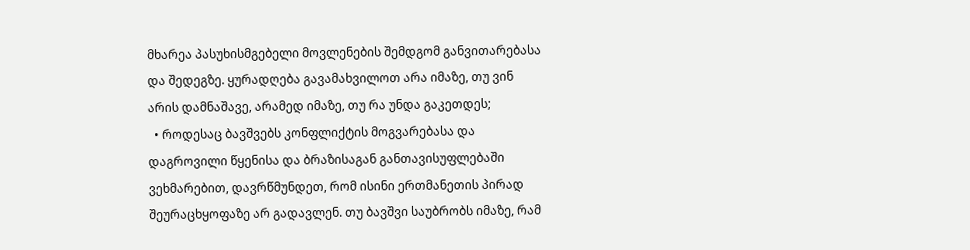მხარეა პასუხისმგებელი მოვლენების შემდგომ განვითარებასა და შედეგზე. ყურადღება გავამახვილოთ არა იმაზე, თუ ვინ არის დამნაშავე, არამედ იმაზე, თუ რა უნდა გაკეთდეს;
  • როდესაც ბავშვებს კონფლიქტის მოგვარებასა და დაგროვილი წყენისა და ბრაზისაგან განთავისუფლებაში ვეხმარებით, დავრწმუნდეთ, რომ ისინი ერთმანეთის პირად შეურაცხყოფაზე არ გადავლენ. თუ ბავშვი საუბრობს იმაზე, რამ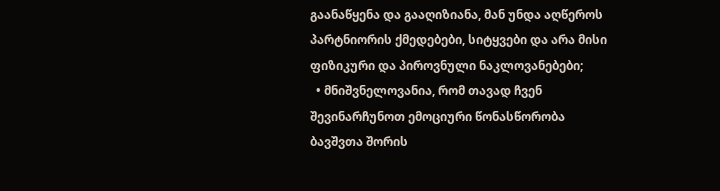გაანაწყენა და გააღიზიანა, მან უნდა აღწეროს პარტნიორის ქმედებები, სიტყვები და არა მისი ფიზიკური და პიროვნული ნაკლოვანებები;
  • მნიშვნელოვანია, რომ თავად ჩვენ შევინარჩუნოთ ემოციური წონასწორობა ბავშვთა შორის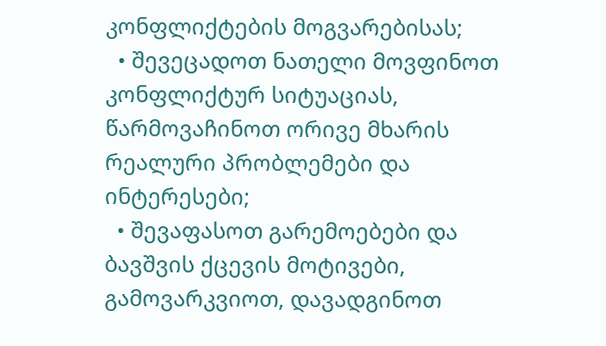კონფლიქტების მოგვარებისას;
  • შევეცადოთ ნათელი მოვფინოთ კონფლიქტურ სიტუაციას, წარმოვაჩინოთ ორივე მხარის რეალური პრობლემები და ინტერესები;
  • შევაფასოთ გარემოებები და ბავშვის ქცევის მოტივები, გამოვარკვიოთ, დავადგინოთ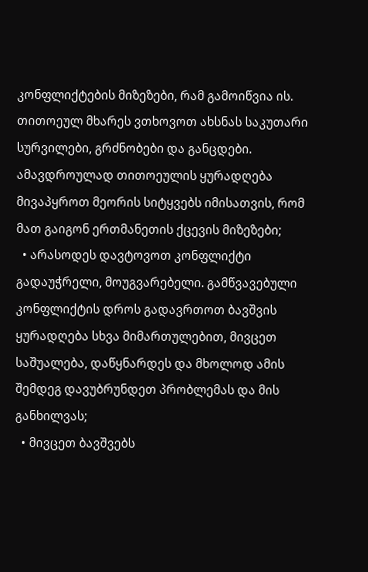კონფლიქტების მიზეზები, რამ გამოიწვია ის. თითოეულ მხარეს ვთხოვოთ ახსნას საკუთარი სურვილები, გრძნობები და განცდები. ამავდროულად თითოეულის ყურადღება მივაპყროთ მეორის სიტყვებს იმისათვის, რომ მათ გაიგონ ერთმანეთის ქცევის მიზეზები;
  • არასოდეს დავტოვოთ კონფლიქტი გადაუჭრელი, მოუგვარებელი. გამწვავებული კონფლიქტის დროს გადავრთოთ ბავშვის ყურადღება სხვა მიმართულებით, მივცეთ საშუალება, დაწყნარდეს და მხოლოდ ამის შემდეგ დავუბრუნდეთ პრობლემას და მის განხილვას;
  • მივცეთ ბავშვებს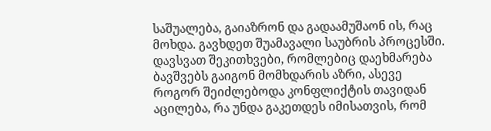საშუალება, გაიაზრონ და გადაამუშაონ ის, რაც მოხდა. გავხდეთ შუამავალი საუბრის პროცესში. დავსვათ შეკითხვები, რომლებიც დაეხმარება ბავშვებს გაიგონ მომხდარის აზრი, ასევე როგორ შეიძლებოდა კონფლიქტის თავიდან აცილება, რა უნდა გაკეთდეს იმისათვის, რომ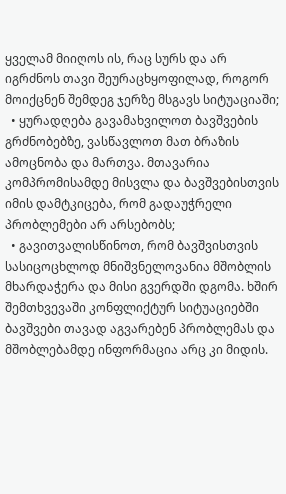ყველამ მიიღოს ის, რაც სურს და არ იგრძნოს თავი შეურაცხყოფილად, როგორ მოიქცნენ შემდეგ ჯერზე მსგავს სიტუაციაში;
  • ყურადღება გავამახვილოთ ბავშვების გრძნობებზე, ვასწავლოთ მათ ბრაზის ამოცნობა და მართვა. მთავარია კომპრომისამდე მისვლა და ბავშვებისთვის იმის დამტკიცება, რომ გადაუჭრელი პრობლემები არ არსებობს;
  • გავითვალისწინოთ, რომ ბავშვისთვის სასიცოცხლოდ მნიშვნელოვანია მშობლის მხარდაჭერა და მისი გვერდში დგომა. ხშირ შემთხვევაში კონფლიქტურ სიტუაციებში ბავშვები თავად აგვარებენ პრობლემას და მშობლებამდე ინფორმაცია არც კი მიდის.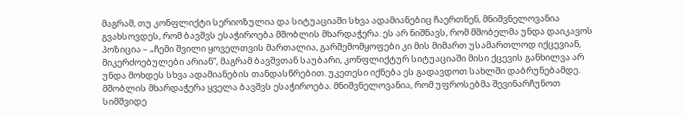მაგრამ, თუ კონფლიქტი სერიოზულია და სიტუაციაში სხვა ადამიანებიც ჩაერთნენ, მნიშვნელოვანია გვახსოვდეს, რომ ბავშვს ესაჭიროება მშობლის მხარდაჭერა. ეს არ ნიშნავს, რომ მშობელმა უნდა დაიკავოს პოზიცია – „ჩემი შვილი ყოველთვის მართალია, გარშემომყოფები კი მის მიმართ უსამართლოდ იქცევიან, მიკერძოებულები არიან“, მაგრამ ბავშვთან საუბარი, კონფლიქტურ სიტუაციაში მისი ქცევის განხილვა არ უნდა მოხდეს სხვა ადამიანების თანდასწრებით. უკეთესი იქნება ეს გადავდოთ სახლში დაბრუნებამდე. მშობლის მხარდაჭერა ყველა ბავშვს ესაჭიროება. მნიშვნელოვანია, რომ უფროსებმა შევინარჩუნოთ სიმშვიდე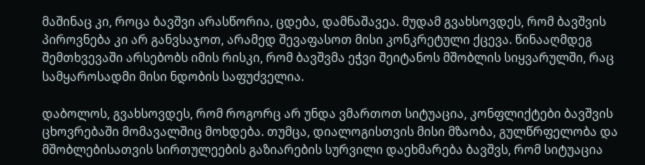მაშინაც კი, როცა ბავშვი არასწორია, ცდება, დამნაშავეა. მუდამ გვახსოვდეს, რომ ბავშვის პიროვნება კი არ განვსაჯოთ, არამედ შევაფასოთ მისი კონკრეტული ქცევა. წინააღმდეგ შემთხვევაში არსებობს იმის რისკი, რომ ბავშვმა ეჭვი შეიტანოს მშობლის სიყვარულში, რაც სამყაროსადმი მისი ნდობის საფუძველია.

დაბოლოს, გვახსოვდეს, რომ როგორც არ უნდა ვმართოთ სიტუაცია, კონფლიქტები ბავშვის ცხოვრებაში მომავალშიც მოხდება. თუმცა, დიალოგისთვის მისი მზაობა, გულწრფელობა და მშობლებისათვის სირთულეების გაზიარების სურვილი დაეხმარება ბავშვს, რომ სიტუაცია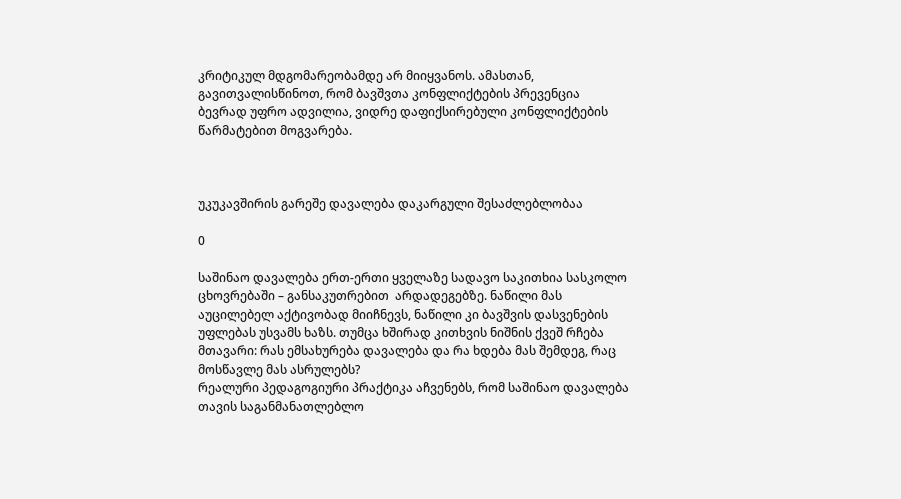კრიტიკულ მდგომარეობამდე არ მიიყვანოს. ამასთან, გავითვალისწინოთ, რომ ბავშვთა კონფლიქტების პრევენცია ბევრად უფრო ადვილია, ვიდრე დაფიქსირებული კონფლიქტების წარმატებით მოგვარება.



უკუკავშირის გარეშე დავალება დაკარგული შესაძლებლობაა

0

საშინაო დავალება ერთ-ერთი ყველაზე სადავო საკითხია სასკოლო ცხოვრებაში – განსაკუთრებით  არდადეგებზე. ნაწილი მას აუცილებელ აქტივობად მიიჩნევს, ნაწილი კი ბავშვის დასვენების უფლებას უსვამს ხაზს. თუმცა ხშირად კითხვის ნიშნის ქვეშ რჩება მთავარი: რას ემსახურება დავალება და რა ხდება მას შემდეგ, რაც მოსწავლე მას ასრულებს?
რეალური პედაგოგიური პრაქტიკა აჩვენებს, რომ საშინაო დავალება თავის საგანმანათლებლო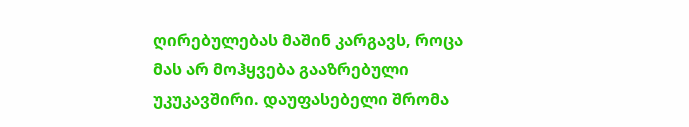ღირებულებას მაშინ კარგავს, როცა მას არ მოჰყვება გააზრებული უკუკავშირი. დაუფასებელი შრომა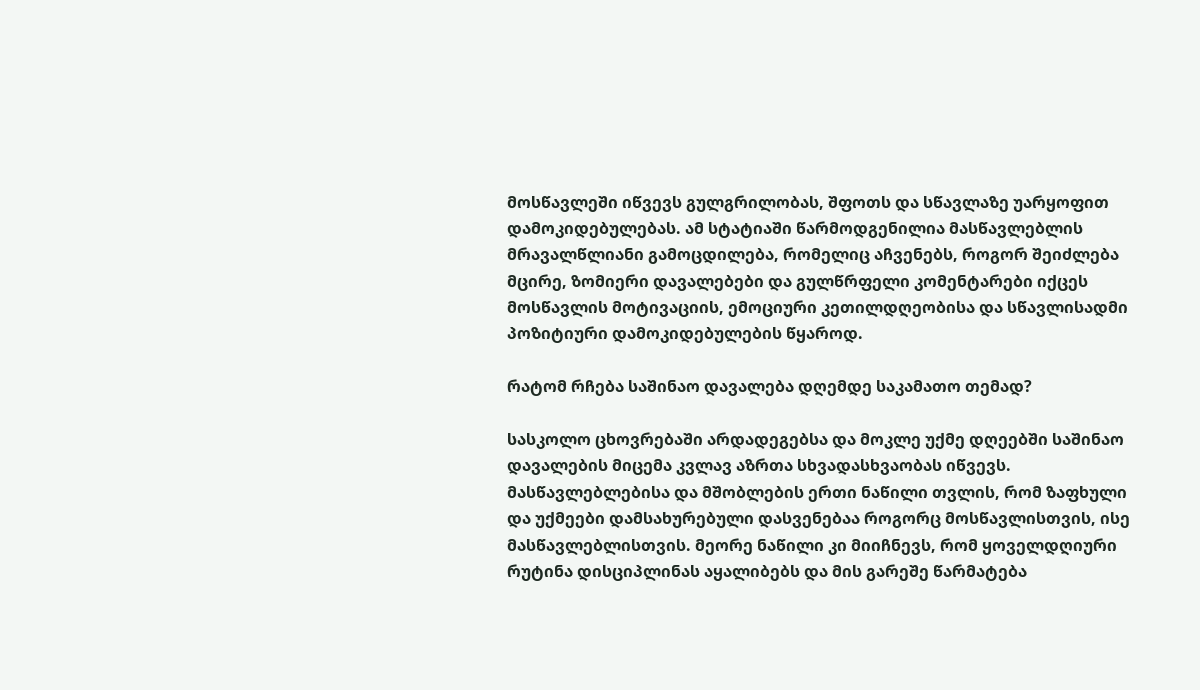მოსწავლეში იწვევს გულგრილობას, შფოთს და სწავლაზე უარყოფით დამოკიდებულებას. ამ სტატიაში წარმოდგენილია მასწავლებლის მრავალწლიანი გამოცდილება, რომელიც აჩვენებს, როგორ შეიძლება მცირე, ზომიერი დავალებები და გულწრფელი კომენტარები იქცეს მოსწავლის მოტივაციის, ემოციური კეთილდღეობისა და სწავლისადმი პოზიტიური დამოკიდებულების წყაროდ.

რატომ რჩება საშინაო დავალება დღემდე საკამათო თემად?

სასკოლო ცხოვრებაში არდადეგებსა და მოკლე უქმე დღეებში საშინაო დავალების მიცემა კვლავ აზრთა სხვადასხვაობას იწვევს. მასწავლებლებისა და მშობლების ერთი ნაწილი თვლის, რომ ზაფხული და უქმეები დამსახურებული დასვენებაა როგორც მოსწავლისთვის, ისე მასწავლებლისთვის. მეორე ნაწილი კი მიიჩნევს, რომ ყოველდღიური რუტინა დისციპლინას აყალიბებს და მის გარეშე წარმატება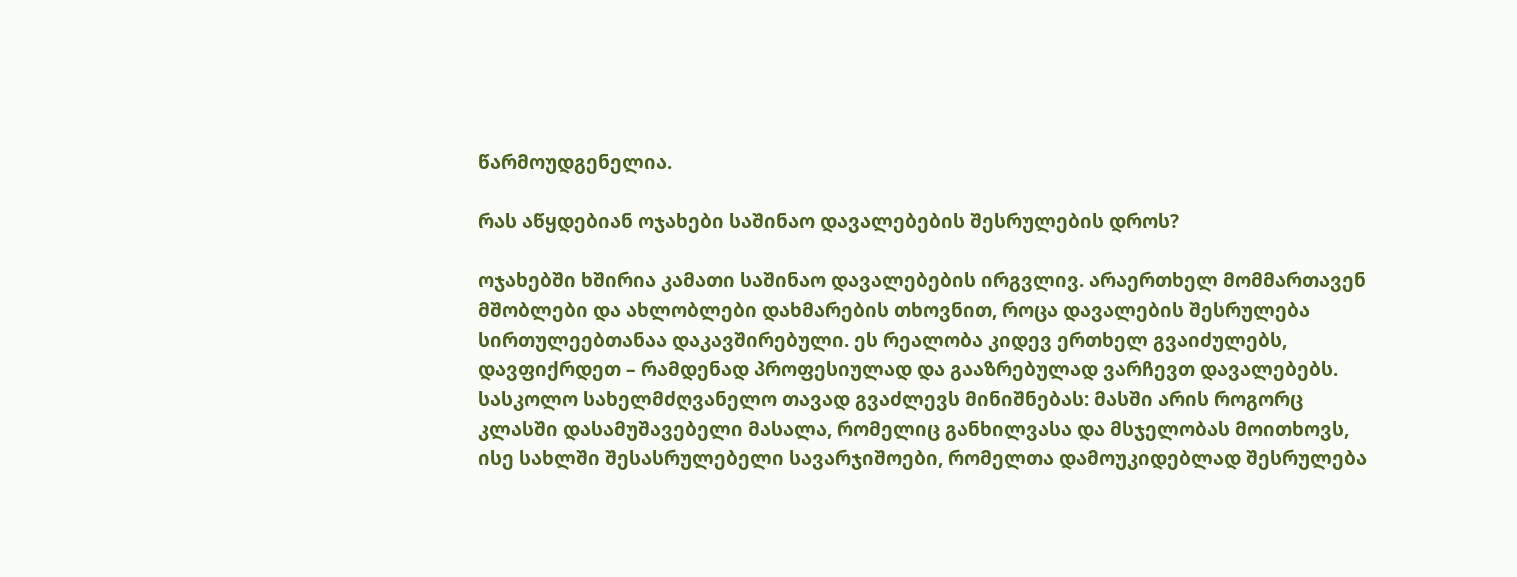წარმოუდგენელია.

რას აწყდებიან ოჯახები საშინაო დავალებების შესრულების დროს?

ოჯახებში ხშირია კამათი საშინაო დავალებების ირგვლივ. არაერთხელ მომმართავენ მშობლები და ახლობლები დახმარების თხოვნით, როცა დავალების შესრულება სირთულეებთანაა დაკავშირებული. ეს რეალობა კიდევ ერთხელ გვაიძულებს, დავფიქრდეთ – რამდენად პროფესიულად და გააზრებულად ვარჩევთ დავალებებს. სასკოლო სახელმძღვანელო თავად გვაძლევს მინიშნებას: მასში არის როგორც კლასში დასამუშავებელი მასალა, რომელიც განხილვასა და მსჯელობას მოითხოვს, ისე სახლში შესასრულებელი სავარჯიშოები, რომელთა დამოუკიდებლად შესრულება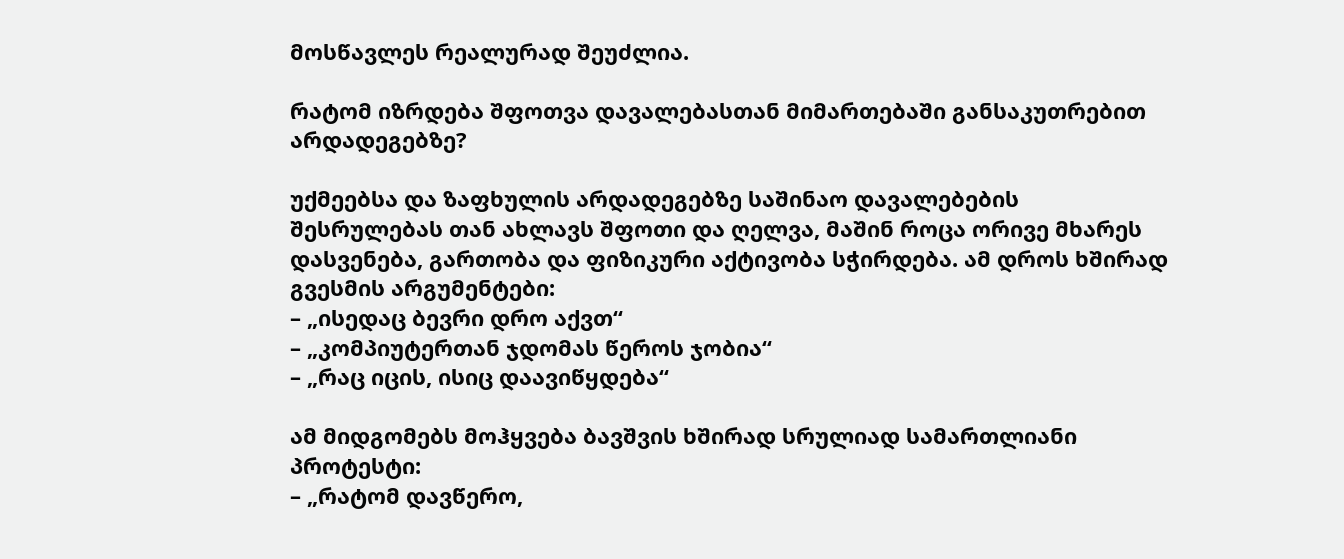მოსწავლეს რეალურად შეუძლია.

რატომ იზრდება შფოთვა დავალებასთან მიმართებაში განსაკუთრებით არდადეგებზე?

უქმეებსა და ზაფხულის არდადეგებზე საშინაო დავალებების შესრულებას თან ახლავს შფოთი და ღელვა, მაშინ როცა ორივე მხარეს დასვენება, გართობა და ფიზიკური აქტივობა სჭირდება. ამ დროს ხშირად გვესმის არგუმენტები:
– „ისედაც ბევრი დრო აქვთ“
– „კომპიუტერთან ჯდომას წეროს ჯობია“
– „რაც იცის, ისიც დაავიწყდება“

ამ მიდგომებს მოჰყვება ბავშვის ხშირად სრულიად სამართლიანი პროტესტი:
– „რატომ დავწერო,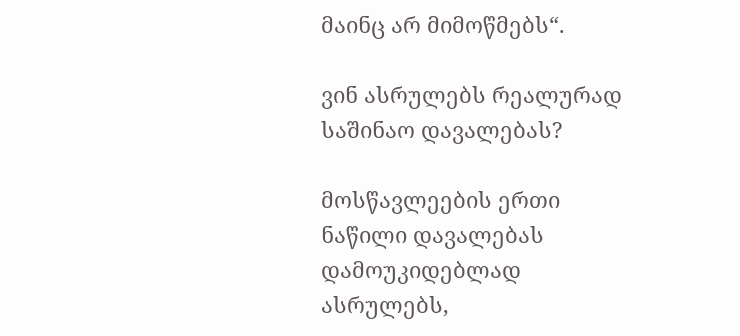მაინც არ მიმოწმებს“.

ვინ ასრულებს რეალურად საშინაო დავალებას?

მოსწავლეების ერთი ნაწილი დავალებას დამოუკიდებლად ასრულებს,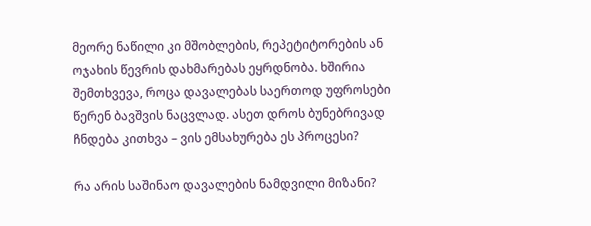მეორე ნაწილი კი მშობლების, რეპეტიტორების ან ოჯახის წევრის დახმარებას ეყრდნობა. ხშირია შემთხვევა, როცა დავალებას საერთოდ უფროსები წერენ ბავშვის ნაცვლად. ასეთ დროს ბუნებრივად ჩნდება კითხვა – ვის ემსახურება ეს პროცესი?

რა არის საშინაო დავალების ნამდვილი მიზანი?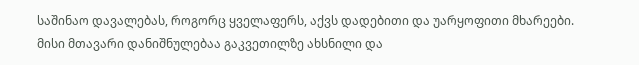საშინაო დავალებას, როგორც ყველაფერს, აქვს დადებითი და უარყოფითი მხარეები. მისი მთავარი დანიშნულებაა გაკვეთილზე ახსნილი და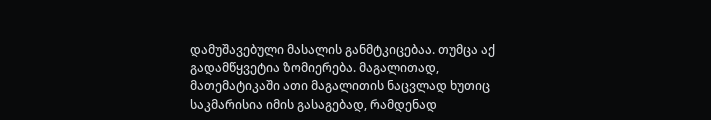დამუშავებული მასალის განმტკიცებაა. თუმცა აქ გადამწყვეტია ზომიერება. მაგალითად, მათემატიკაში ათი მაგალითის ნაცვლად ხუთიც საკმარისია იმის გასაგებად, რამდენად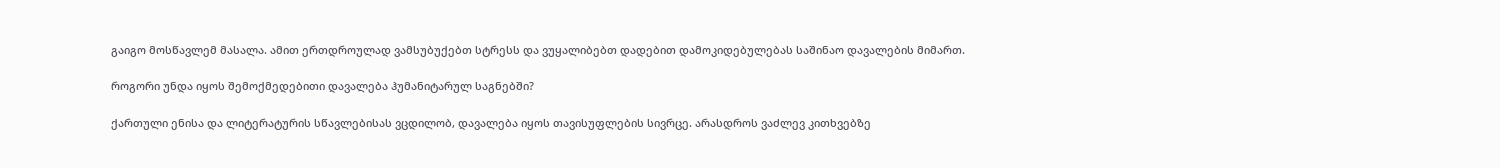გაიგო მოსწავლემ მასალა. ამით ერთდროულად ვამსუბუქებთ სტრესს და ვუყალიბებთ დადებით დამოკიდებულებას საშინაო დავალების მიმართ.

როგორი უნდა იყოს შემოქმედებითი დავალება ჰუმანიტარულ საგნებში?

ქართული ენისა და ლიტერატურის სწავლებისას ვცდილობ, დავალება იყოს თავისუფლების სივრცე. არასდროს ვაძლევ კითხვებზე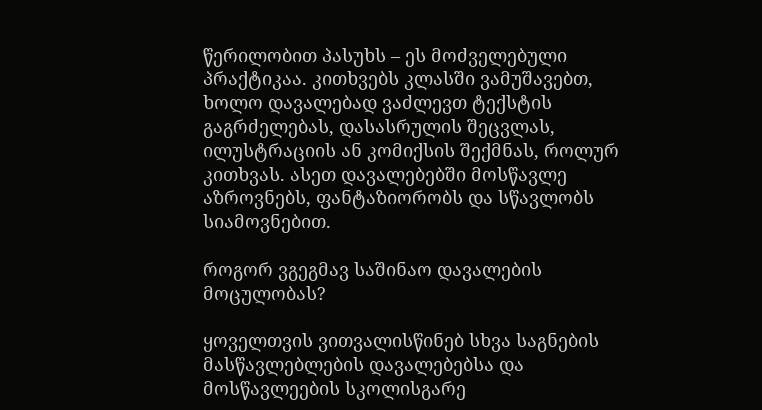წერილობით პასუხს – ეს მოძველებული პრაქტიკაა. კითხვებს კლასში ვამუშავებთ, ხოლო დავალებად ვაძლევთ ტექსტის გაგრძელებას, დასასრულის შეცვლას, ილუსტრაციის ან კომიქსის შექმნას, როლურ კითხვას. ასეთ დავალებებში მოსწავლე აზროვნებს, ფანტაზიორობს და სწავლობს სიამოვნებით.

როგორ ვგეგმავ საშინაო დავალების მოცულობას?

ყოველთვის ვითვალისწინებ სხვა საგნების მასწავლებლების დავალებებსა და მოსწავლეების სკოლისგარე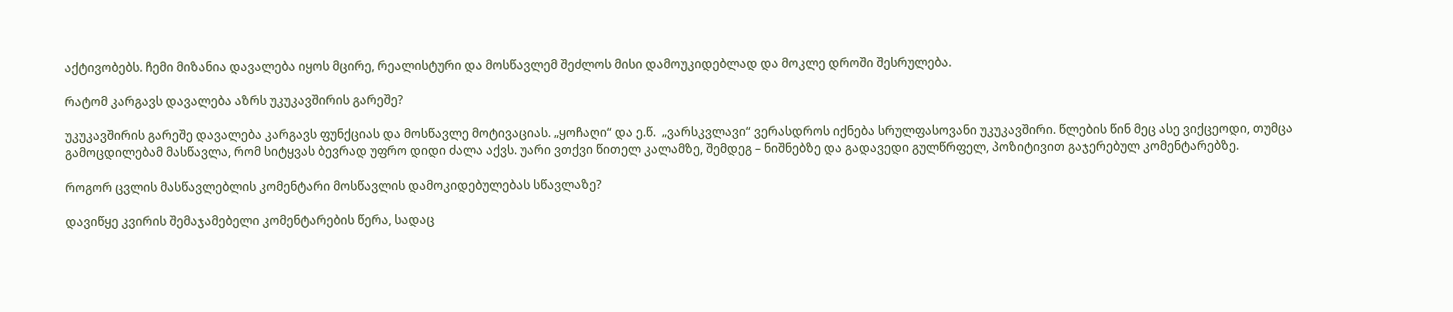აქტივობებს. ჩემი მიზანია დავალება იყოს მცირე, რეალისტური და მოსწავლემ შეძლოს მისი დამოუკიდებლად და მოკლე დროში შესრულება.

რატომ კარგავს დავალება აზრს უკუკავშირის გარეშე?

უკუკავშირის გარეშე დავალება კარგავს ფუნქციას და მოსწავლე მოტივაციას. „ყოჩაღი“ და ე.წ.  „ვარსკვლავი“ ვერასდროს იქნება სრულფასოვანი უკუკავშირი. წლების წინ მეც ასე ვიქცეოდი, თუმცა გამოცდილებამ მასწავლა, რომ სიტყვას ბევრად უფრო დიდი ძალა აქვს. უარი ვთქვი წითელ კალამზე, შემდეგ – ნიშნებზე და გადავედი გულწრფელ, პოზიტივით გაჯერებულ კომენტარებზე.

როგორ ცვლის მასწავლებლის კომენტარი მოსწავლის დამოკიდებულებას სწავლაზე?

დავიწყე კვირის შემაჯამებელი კომენტარების წერა, სადაც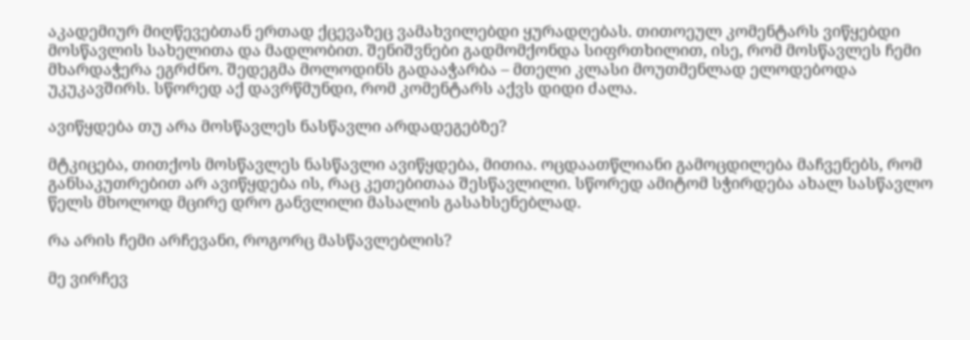აკადემიურ მიღწევებთან ერთად ქცევაზეც ვამახვილებდი ყურადღებას. თითოეულ კომენტარს ვიწყებდი მოსწავლის სახელითა და მადლობით. შენიშვნები გადმომქონდა სიფრთხილით, ისე, რომ მოსწავლეს ჩემი მხარდაჭერა ეგრძნო. შედეგმა მოლოდინს გადააჭარბა – მთელი კლასი მოუთმენლად ელოდებოდა უკუკავშირს. სწორედ აქ დავრწმუნდი, რომ კომენტარს აქვს დიდი ძალა.

ავიწყდება თუ არა მოსწავლეს ნასწავლი არდადეგებზე?

მტკიცება, თითქოს მოსწავლეს ნასწავლი ავიწყდება, მითია. ოცდაათწლიანი გამოცდილება მაჩვენებს, რომ განსაკუთრებით არ ავიწყდება ის, რაც კეთებითაა შესწავლილი. სწორედ ამიტომ სჭირდება ახალ სასწავლო წელს მხოლოდ მცირე დრო განვლილი მასალის გასახსენებლად.

რა არის ჩემი არჩევანი, როგორც მასწავლებლის?

მე ვირჩევ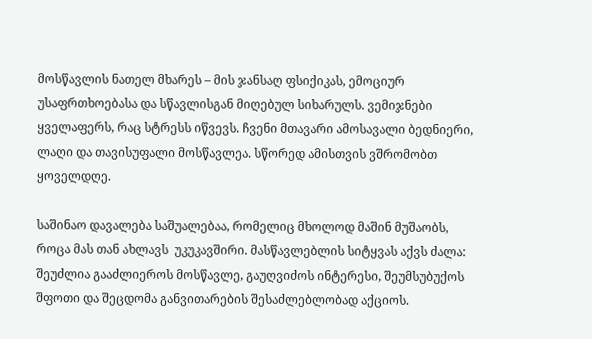მოსწავლის ნათელ მხარეს – მის ჯანსაღ ფსიქიკას, ემოციურ უსაფრთხოებასა და სწავლისგან მიღებულ სიხარულს. ვემიჯნები ყველაფერს, რაც სტრესს იწვევს. ჩვენი მთავარი ამოსავალი ბედნიერი, ლაღი და თავისუფალი მოსწავლეა. სწორედ ამისთვის ვშრომობთ ყოველდღე.

საშინაო დავალება საშუალებაა, რომელიც მხოლოდ მაშინ მუშაობს, როცა მას თან ახლავს  უკუკავშირი. მასწავლებლის სიტყვას აქვს ძალა: შეუძლია გააძლიეროს მოსწავლე, გაუღვიძოს ინტერესი, შეუმსუბუქოს შფოთი და შეცდომა განვითარების შესაძლებლობად აქციოს.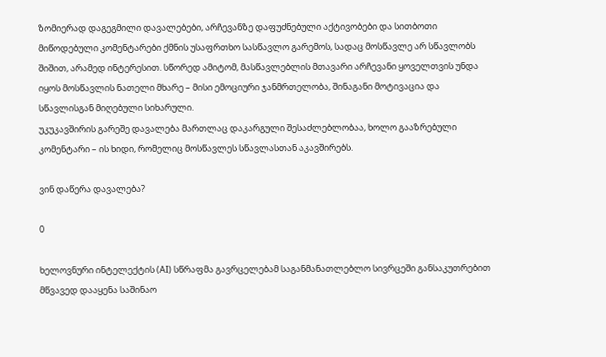ზომიერად დაგეგმილი დავალებები, არჩევანზე დაფუძნებული აქტივობები და სითბოთი მიწოდებული კომენტარები ქმნის უსაფრთხო სასწავლო გარემოს, სადაც მოსწავლე არ სწავლობს შიშით, არამედ ინტერესით. სწორედ ამიტომ, მასწავლებლის მთავარი არჩევანი ყოველთვის უნდა იყოს მოსწავლის ნათელი მხარე – მისი ემოციური ჯანმრთელობა, შინაგანი მოტივაცია და სწავლისგან მიღებული სიხარული.
უკუკავშირის გარეშე დავალება მართლაც დაკარგული შესაძლებლობაა, ხოლო გააზრებული კომენტარი – ის ხიდი, რომელიც მოსწავლეს სწავლასთან აკავშირებს.

ვინ დაწერა დავალება?

0

ხელოვნური ინტელექტის (AI) სწრაფმა გავრცელებამ საგანმანათლებლო სივრცეში განსაკუთრებით მწვავედ დააყენა საშინაო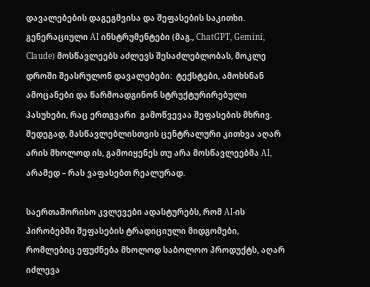დავალებების დაგეგმვისა და შეფასების საკითხი. გენერაციული AI ინსტრუმენტები (მაგ., ChatGPT, Gemini, Claude) მოსწავლეებს აძლევს შესაძლებლობას, მოკლე დროში შეასრულონ დავალებები:  ტექსტები, ამოხსნან ამოცანები და წარმოადგინონ სტრუქტურირებული პასუხები, რაც ერთგვარი  გამოწვევაა შეფასების მხრივ. შედეგად, მასწავლებლისთვის ცენტრალური კითხვა აღარ არის მხოლოდ ის, გამოიყენეს თუ არა მოსწავლეებმა AI, არამედ – რას ვაფასებთ რეალურად.

საერთაშორისო კვლევები ადასტურებს, რომ AI-ის პირობებში შეფასების ტრადიციული მიდგომები, რომლებიც ეფუძნება მხოლოდ საბოლოო პროდუქტს, აღარ იძლევა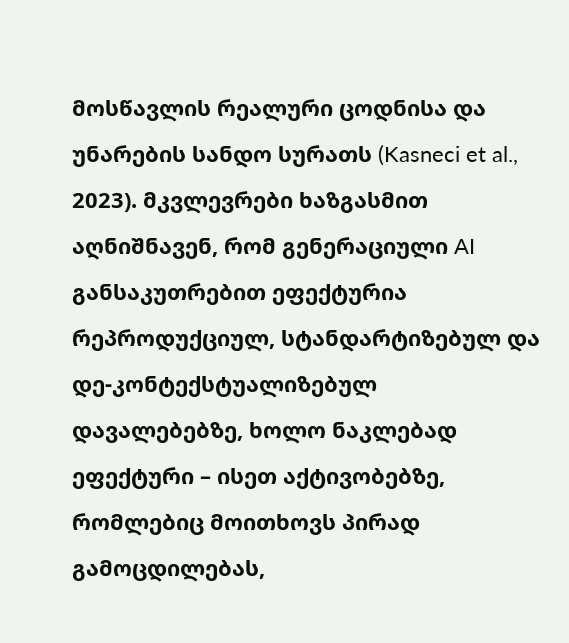მოსწავლის რეალური ცოდნისა და უნარების სანდო სურათს (Kasneci et al., 2023). მკვლევრები ხაზგასმით აღნიშნავენ, რომ გენერაციული AI განსაკუთრებით ეფექტურია რეპროდუქციულ, სტანდარტიზებულ და დე-კონტექსტუალიზებულ დავალებებზე, ხოლო ნაკლებად ეფექტური – ისეთ აქტივობებზე, რომლებიც მოითხოვს პირად გამოცდილებას,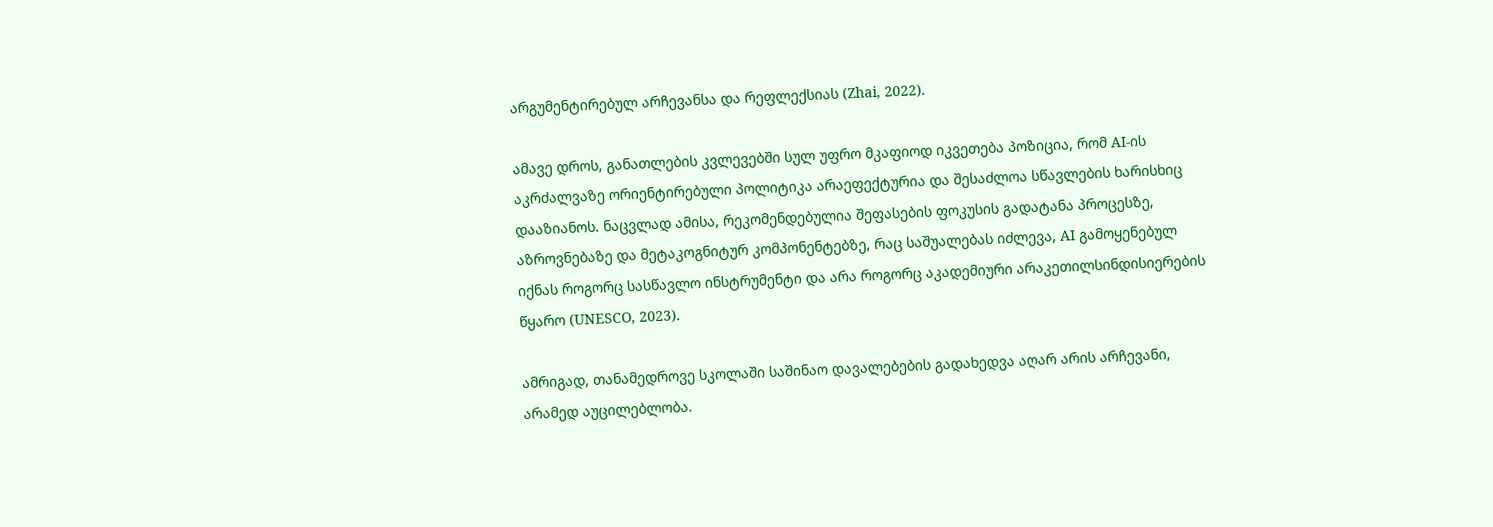არგუმენტირებულ არჩევანსა და რეფლექსიას (Zhai, 2022).

ამავე დროს, განათლების კვლევებში სულ უფრო მკაფიოდ იკვეთება პოზიცია, რომ AI-ის აკრძალვაზე ორიენტირებული პოლიტიკა არაეფექტურია და შესაძლოა სწავლების ხარისხიც დააზიანოს. ნაცვლად ამისა, რეკომენდებულია შეფასების ფოკუსის გადატანა პროცესზე, აზროვნებაზე და მეტაკოგნიტურ კომპონენტებზე, რაც საშუალებას იძლევა, AI გამოყენებულ იქნას როგორც სასწავლო ინსტრუმენტი და არა როგორც აკადემიური არაკეთილსინდისიერების წყარო (UNESCO, 2023).

ამრიგად, თანამედროვე სკოლაში საშინაო დავალებების გადახედვა აღარ არის არჩევანი, არამედ აუცილებლობა.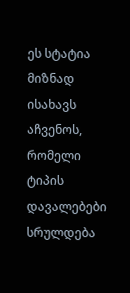ეს სტატია მიზნად ისახავს აჩვენოს, რომელი ტიპის დავალებები სრულდება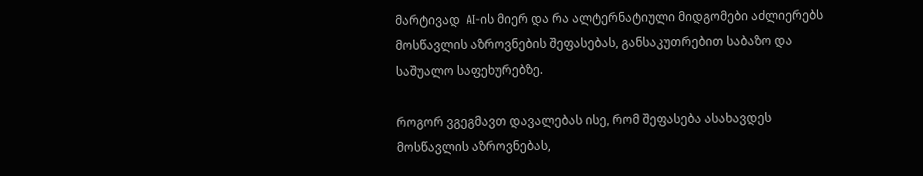მარტივად  AI-ის მიერ და რა ალტერნატიული მიდგომები აძლიერებს მოსწავლის აზროვნების შეფასებას, განსაკუთრებით საბაზო და საშუალო საფეხურებზე.

როგორ ვგეგმავთ დავალებას ისე, რომ შეფასება ასახავდეს მოსწავლის აზროვნებას,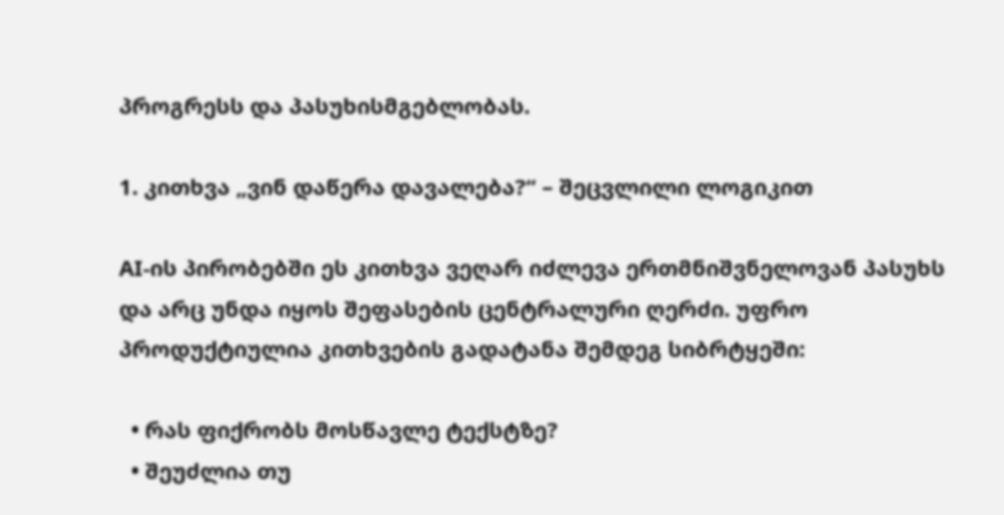პროგრესს და პასუხისმგებლობას.

1. კითხვა „ვინ დაწერა დავალება?“ – შეცვლილი ლოგიკით

AI-ის პირობებში ეს კითხვა ვეღარ იძლევა ერთმნიშვნელოვან პასუხს და არც უნდა იყოს შეფასების ცენტრალური ღერძი. უფრო პროდუქტიულია კითხვების გადატანა შემდეგ სიბრტყეში:

  • რას ფიქრობს მოსწავლე ტექსტზე?
  • შეუძლია თუ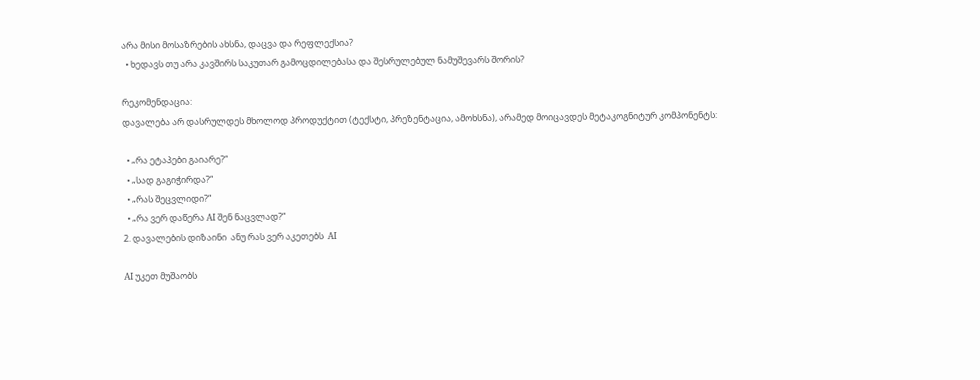არა მისი მოსაზრების ახსნა, დაცვა და რეფლექსია?
  • ხედავს თუ არა კავშირს საკუთარ გამოცდილებასა და შესრულებულ ნამუშევარს შორის?

რეკომენდაცია:
დავალება არ დასრულდეს მხოლოდ პროდუქტით (ტექსტი, პრეზენტაცია, ამოხსნა), არამედ მოიცავდეს მეტაკოგნიტურ კომპონენტს:

  • „რა ეტაპები გაიარე?“
  • „სად გაგიჭირდა?“
  • „რას შეცვლიდი?“
  • „რა ვერ დაწერა AI შენ ნაცვლად?“
2. დავალების დიზაინი  ანუ რას ვერ აკეთებს  AI

AI უკეთ მუშაობს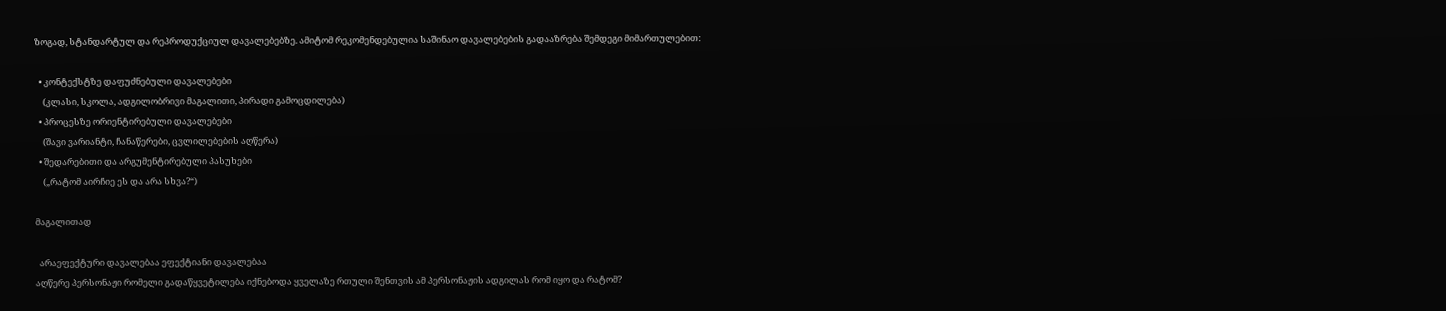ზოგად, სტანდარტულ და რეპროდუქციულ დავალებებზე. ამიტომ რეკომენდებულია საშინაო დავალებების გადააზრება შემდეგი მიმართულებით:

  • კონტექსტზე დაფუძნებული დავალებები
    (კლასი, სკოლა, ადგილობრივი მაგალითი, პირადი გამოცდილება)
  • პროცესზე ორიენტირებული დავალებები
    (შავი ვარიანტი, ჩანაწერები, ცვლილებების აღწერა)
  • შედარებითი და არგუმენტირებული პასუხები
    („რატომ აირჩიე ეს და არა სხვა?“)

მაგალითად

  არაეფექტური დავალებაა ეფექტიანი დავალებაა
აღწერე პერსონაჟი რომელი გადაწყვეტილება იქნებოდა ყველაზე რთული შენთვის ამ პერსონაჟის ადგილას რომ იყო და რატომ?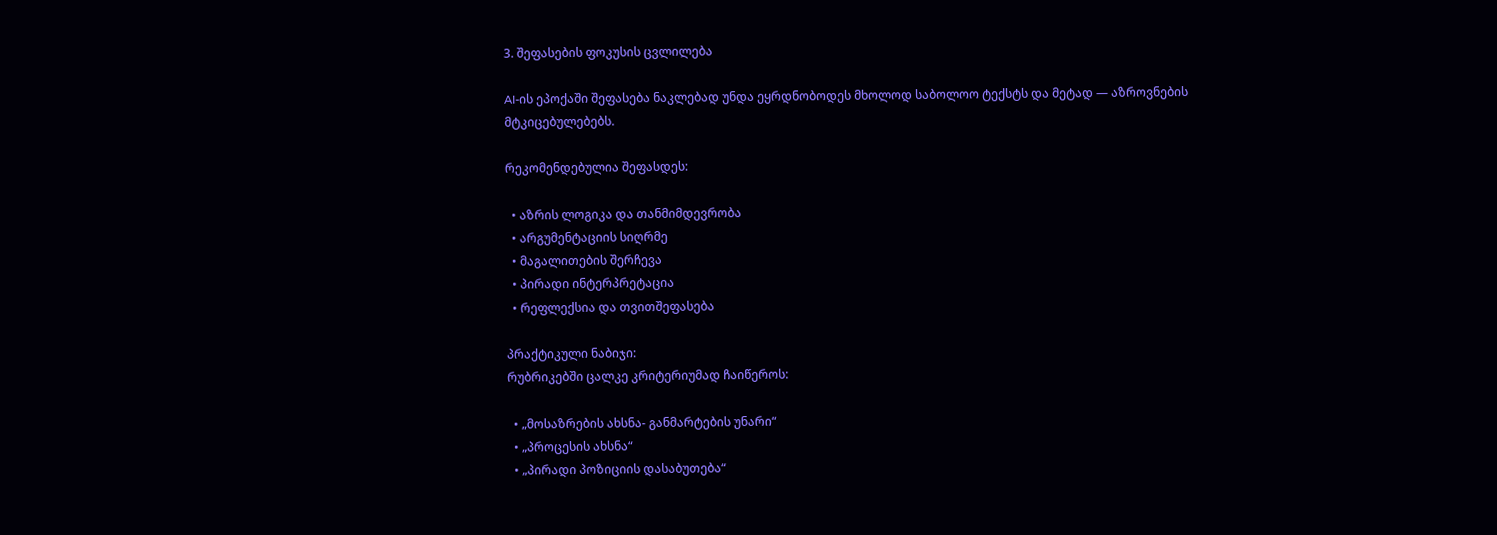3. შეფასების ფოკუსის ცვლილება

AI-ის ეპოქაში შეფასება ნაკლებად უნდა ეყრდნობოდეს მხოლოდ საბოლოო ტექსტს და მეტად — აზროვნების მტკიცებულებებს.

რეკომენდებულია შეფასდეს:

  • აზრის ლოგიკა და თანმიმდევრობა
  • არგუმენტაციის სიღრმე
  • მაგალითების შერჩევა
  • პირადი ინტერპრეტაცია
  • რეფლექსია და თვითშეფასება

პრაქტიკული ნაბიჯი:
რუბრიკებში ცალკე კრიტერიუმად ჩაიწეროს:

  • „მოსაზრების ახსნა- განმარტების უნარი“
  • „პროცესის ახსნა“
  • „პირადი პოზიციის დასაბუთება“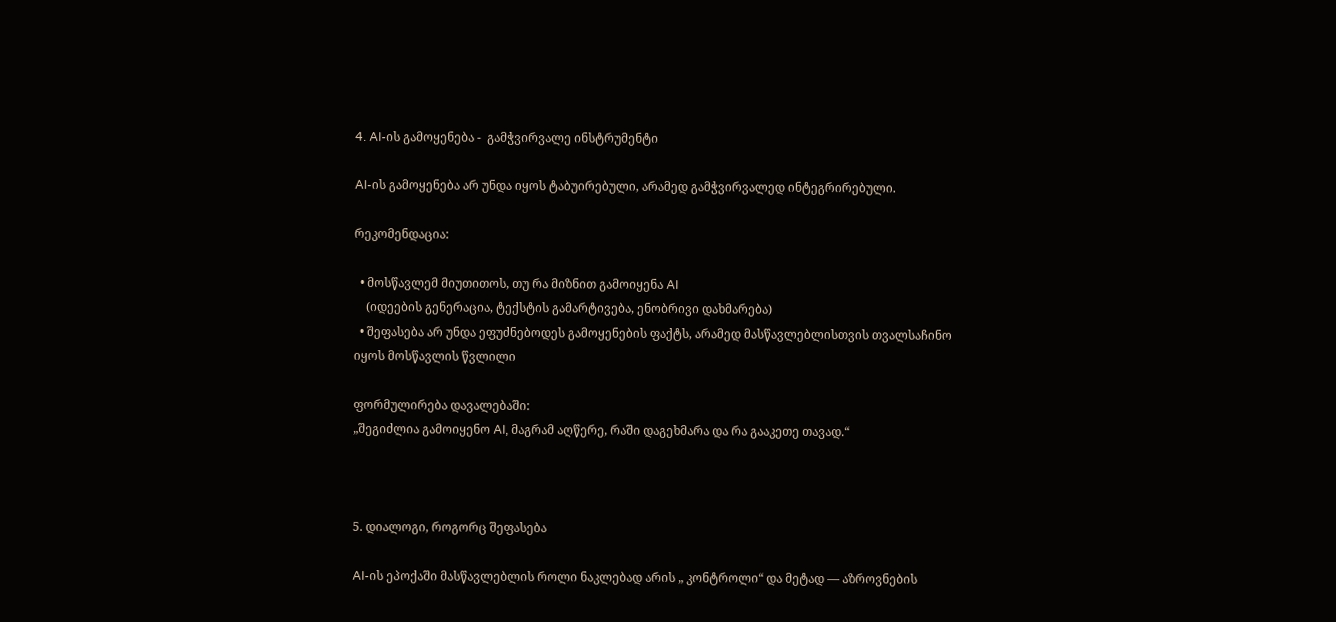4. AI-ის გამოყენება -  გამჭვირვალე ინსტრუმენტი

AI-ის გამოყენება არ უნდა იყოს ტაბუირებული, არამედ გამჭვირვალედ ინტეგრირებული.

რეკომენდაცია:

  • მოსწავლემ მიუთითოს, თუ რა მიზნით გამოიყენა AI
    (იდეების გენერაცია, ტექსტის გამარტივება, ენობრივი დახმარება)
  • შეფასება არ უნდა ეფუძნებოდეს გამოყენების ფაქტს, არამედ მასწავლებლისთვის თვალსაჩინო იყოს მოსწავლის წვლილი

ფორმულირება დავალებაში:
„შეგიძლია გამოიყენო AI, მაგრამ აღწერე, რაში დაგეხმარა და რა გააკეთე თავად.“



5. დიალოგი, როგორც შეფასება

AI-ის ეპოქაში მასწავლებლის როლი ნაკლებად არის „ კონტროლი“ და მეტად — აზროვნების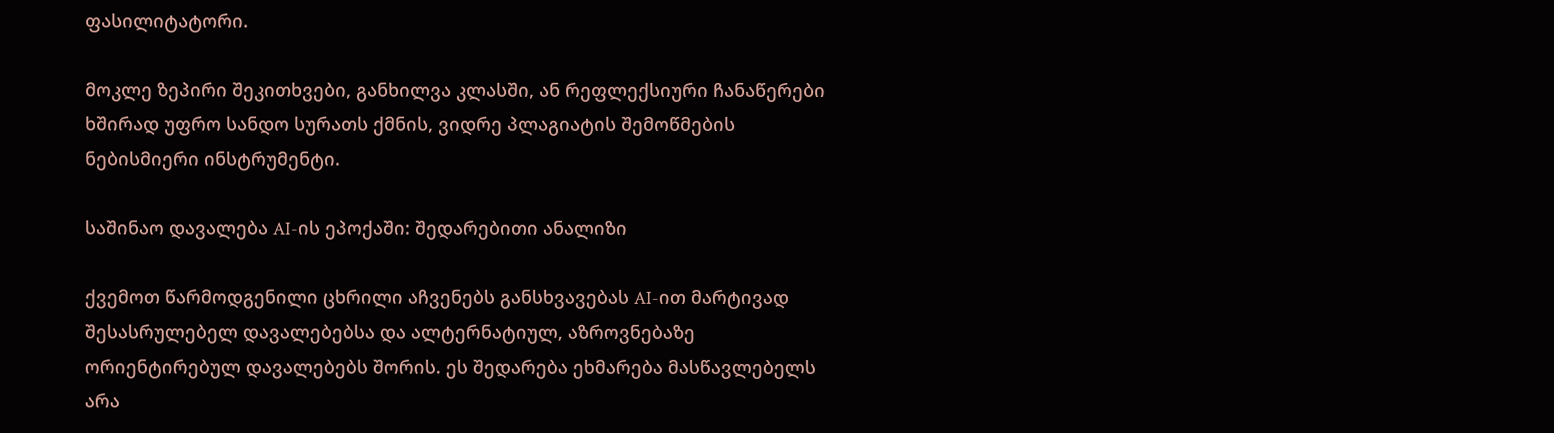ფასილიტატორი.

მოკლე ზეპირი შეკითხვები, განხილვა კლასში, ან რეფლექსიური ჩანაწერები ხშირად უფრო სანდო სურათს ქმნის, ვიდრე პლაგიატის შემოწმების ნებისმიერი ინსტრუმენტი.

საშინაო დავალება AI-ის ეპოქაში: შედარებითი ანალიზი

ქვემოთ წარმოდგენილი ცხრილი აჩვენებს განსხვავებას AI-ით მარტივად შესასრულებელ დავალებებსა და ალტერნატიულ, აზროვნებაზე ორიენტირებულ დავალებებს შორის. ეს შედარება ეხმარება მასწავლებელს არა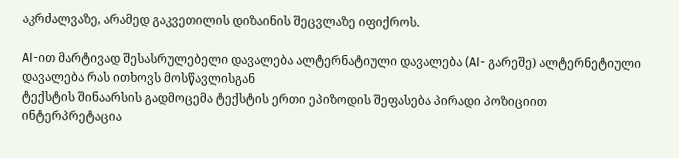აკრძალვაზე, არამედ გაკვეთილის დიზაინის შეცვლაზე იფიქროს.

AI-ით მარტივად შესასრულებელი დავალება ალტერნატიული დავალება (AI- გარეშე) ალტერნეტიული დავალება რას ითხოვს მოსწავლისგან
ტექსტის შინაარსის გადმოცემა ტექსტის ერთი ეპიზოდის შეფასება პირადი პოზიციით ინტერპრეტაცია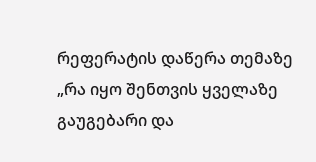რეფერატის დაწერა თემაზე „რა იყო შენთვის ყველაზე გაუგებარი და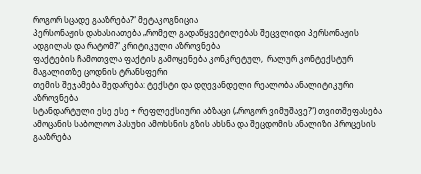როგორ სცადე გააზრება?“ მეტაკოგნიცია
პერსონაჟის დახასიათება „რომელ გადაწყვეტილებას შეცვლიდი პერსონაჟის ადგილას და რატომ?“ კრიტიკული აზროვნება
ფაქტების ჩამოთვლა ფაქტის გამოყენება კონკრეტულ,  რალურ კონტექსტურ მაგალითზე ცოდნის ტრანსფერი
თემის შეჯამება შედარება: ტექსტი და დღევანდელი რეალობა ანალიტიკური აზროვნება
სტანდარტული ესე ესე + რეფლექსიური აბზაცი („როგორ ვიმუშავე?“) თვითშეფასება
ამოცანის საბოლოო პასუხი ამოხსნის გზის ახსნა და შეცდომის ანალიზი პროცესის გააზრება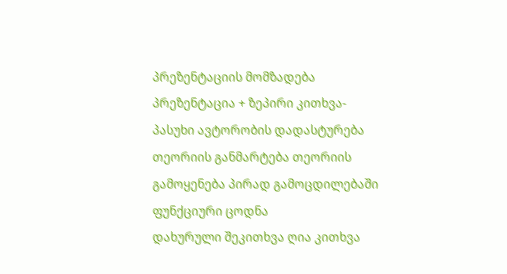პრეზენტაციის მომზადება პრეზენტაცია + ზეპირი კითხვა-პასუხი ავტორობის დადასტურება
თეორიის განმარტება თეორიის გამოყენება პირად გამოცდილებაში ფუნქციური ცოდნა
დახურული შეკითხვა ღია კითხვა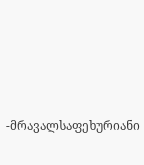-მრავალსაფეხურიანი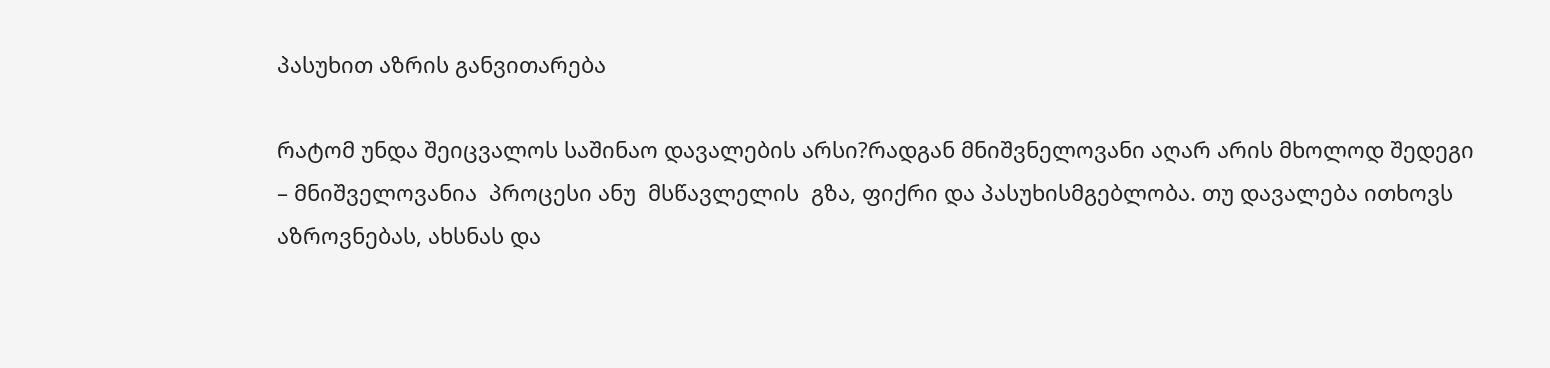პასუხით აზრის განვითარება

რატომ უნდა შეიცვალოს საშინაო დავალების არსი?რადგან მნიშვნელოვანი აღარ არის მხოლოდ შედეგი – მნიშველოვანია  პროცესი ანუ  მსწავლელის  გზა, ფიქრი და პასუხისმგებლობა. თუ დავალება ითხოვს აზროვნებას, ახსნას და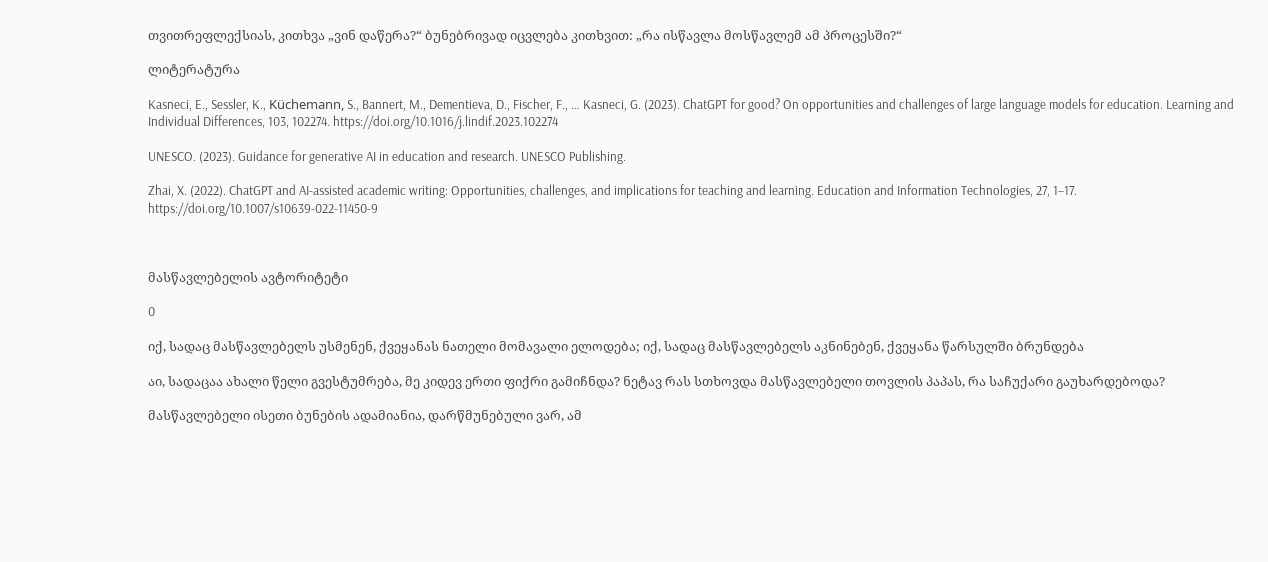თვითრეფლექსიას, კითხვა „ვინ დაწერა?“ ბუნებრივად იცვლება კითხვით: „რა ისწავლა მოსწავლემ ამ პროცესში?“

ლიტერატურა

Kasneci, E., Sessler, K., Küchemann, S., Bannert, M., Dementieva, D., Fischer, F., … Kasneci, G. (2023). ChatGPT for good? On opportunities and challenges of large language models for education. Learning and Individual Differences, 103, 102274. https://doi.org/10.1016/j.lindif.2023.102274

UNESCO. (2023). Guidance for generative AI in education and research. UNESCO Publishing.

Zhai, X. (2022). ChatGPT and AI-assisted academic writing: Opportunities, challenges, and implications for teaching and learning. Education and Information Technologies, 27, 1–17. https://doi.org/10.1007/s10639-022-11450-9



მასწავლებელის ავტორიტეტი

0

იქ, სადაც მასწავლებელს უსმენენ, ქვეყანას ნათელი მომავალი ელოდება; იქ, სადაც მასწავლებელს აკნინებენ, ქვეყანა წარსულში ბრუნდება

აი, სადაცაა ახალი წელი გვესტუმრება, მე კიდევ ერთი ფიქრი გამიჩნდა? ნეტავ რას სთხოვდა მასწავლებელი თოვლის პაპას, რა საჩუქარი გაუხარდებოდა?

მასწავლებელი ისეთი ბუნების ადამიანია, დარწმუნებული ვარ, ამ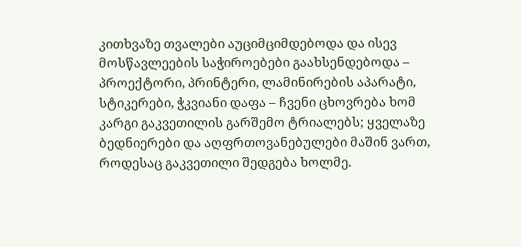კითხვაზე თვალები აუციმციმდებოდა და ისევ მოსწავლეების საჭიროებები გაახსენდებოდა – პროექტორი, პრინტერი, ლამინირების აპარატი, სტიკერები, ჭკვიანი დაფა – ჩვენი ცხოვრება ხომ კარგი გაკვეთილის გარშემო ტრიალებს; ყველაზე ბედნიერები და აღფრთოვანებულები მაშინ ვართ, როდესაც გაკვეთილი შედგება ხოლმე.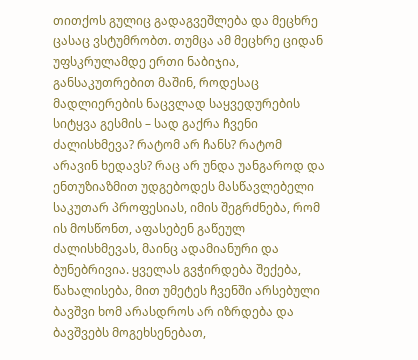თითქოს გულიც გადაგვეშლება და მეცხრე ცასაც ვსტუმრობთ. თუმცა ამ მეცხრე ციდან უფსკრულამდე ერთი ნაბიჯია, განსაკუთრებით მაშინ, როდესაც მადლიერების ნაცვლად საყვედურების სიტყვა გესმის – სად გაქრა ჩვენი ძალისხმევა? რატომ არ ჩანს? რატომ არავინ ხედავს? რაც არ უნდა უანგაროდ და ენთუზიაზმით უდგებოდეს მასწავლებელი საკუთარ პროფესიას, იმის შეგრძნება, რომ ის მოსწონთ, აფასებენ გაწეულ ძალისხმევას, მაინც ადამიანური და ბუნებრივია. ყველას გვჭირდება შექება, წახალისება, მით უმეტეს ჩვენში არსებული ბავშვი ხომ არასდროს არ იზრდება და ბავშვებს მოგეხსენებათ,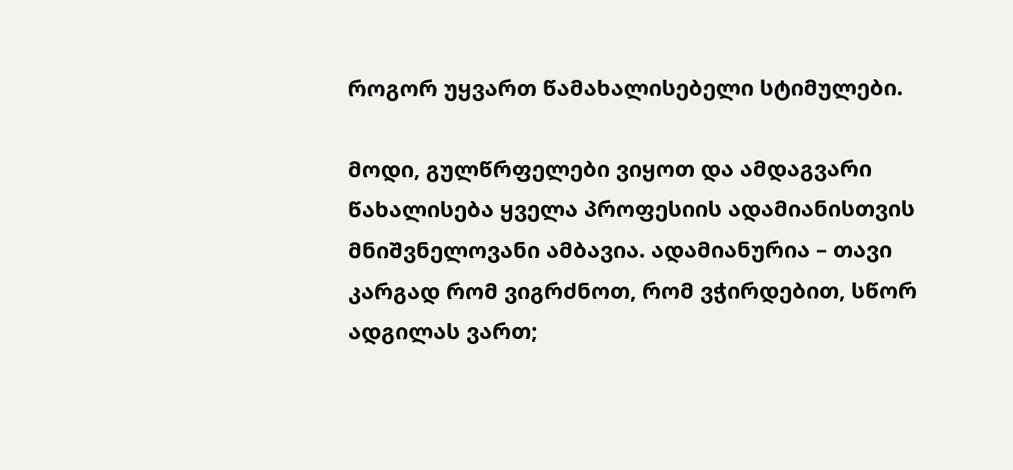როგორ უყვართ წამახალისებელი სტიმულები.

მოდი, გულწრფელები ვიყოთ და ამდაგვარი წახალისება ყველა პროფესიის ადამიანისთვის მნიშვნელოვანი ამბავია. ადამიანურია – თავი კარგად რომ ვიგრძნოთ, რომ ვჭირდებით, სწორ ადგილას ვართ;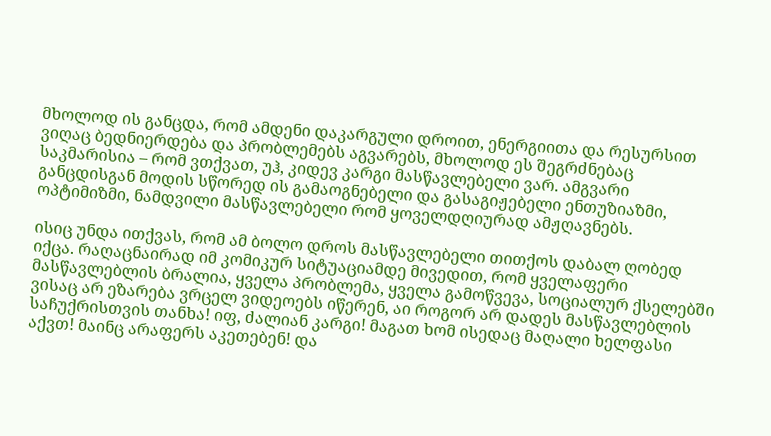მხოლოდ ის განცდა, რომ ამდენი დაკარგული დროით, ენერგიითა და რესურსით ვიღაც ბედნიერდება და პრობლემებს აგვარებს, მხოლოდ ეს შეგრძნებაც საკმარისია – რომ ვთქვათ, უჰ, კიდევ კარგი მასწავლებელი ვარ. ამგვარი განცდისგან მოდის სწორედ ის გამაოგნებელი და გასაგიჟებელი ენთუზიაზმი, ოპტიმიზმი, ნამდვილი მასწავლებელი რომ ყოველდღიურად ამჟღავნებს.

ისიც უნდა ითქვას, რომ ამ ბოლო დროს მასწავლებელი თითქოს დაბალ ღობედ იქცა. რაღაცნაირად იმ კომიკურ სიტუაციამდე მივედით, რომ ყველაფერი მასწავლებლის ბრალია, ყველა პრობლემა, ყველა გამოწვევა, სოციალურ ქსელებში ვისაც არ ეზარება ვრცელ ვიდეოებს იწერენ, აი როგორ არ დადეს მასწავლებლის საჩუქრისთვის თანხა! იფ, ძალიან კარგი! მაგათ ხომ ისედაც მაღალი ხელფასი აქვთ! მაინც არაფერს აკეთებენ! და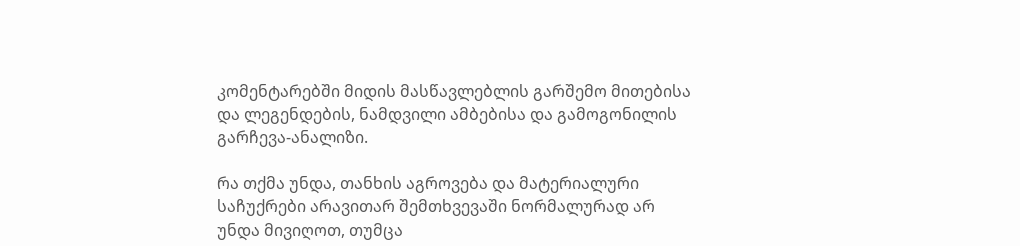კომენტარებში მიდის მასწავლებლის გარშემო მითებისა და ლეგენდების, ნამდვილი ამბებისა და გამოგონილის გარჩევა-ანალიზი.

რა თქმა უნდა, თანხის აგროვება და მატერიალური საჩუქრები არავითარ შემთხვევაში ნორმალურად არ უნდა მივიღოთ, თუმცა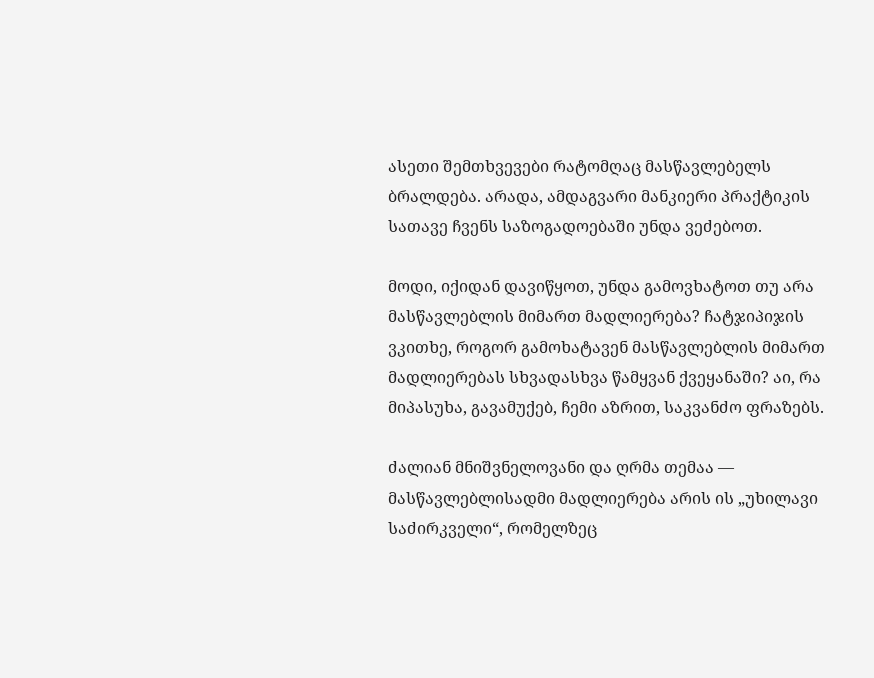ასეთი შემთხვევები რატომღაც მასწავლებელს ბრალდება. არადა, ამდაგვარი მანკიერი პრაქტიკის სათავე ჩვენს საზოგადოებაში უნდა ვეძებოთ.

მოდი, იქიდან დავიწყოთ, უნდა გამოვხატოთ თუ არა მასწავლებლის მიმართ მადლიერება? ჩატჯიპიჯის ვკითხე, როგორ გამოხატავენ მასწავლებლის მიმართ მადლიერებას სხვადასხვა წამყვან ქვეყანაში? აი, რა მიპასუხა, გავამუქებ, ჩემი აზრით, საკვანძო ფრაზებს.

ძალიან მნიშვნელოვანი და ღრმა თემაა — მასწავლებლისადმი მადლიერება არის ის „უხილავი საძირკველი“, რომელზეც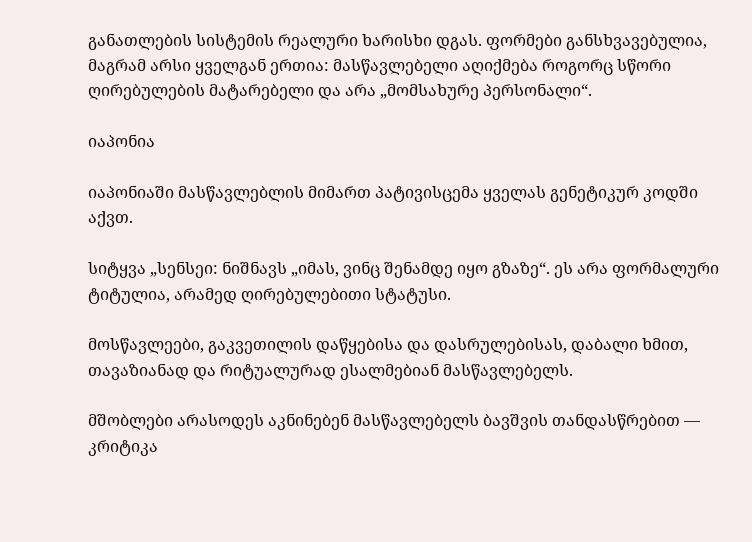განათლების სისტემის რეალური ხარისხი დგას. ფორმები განსხვავებულია, მაგრამ არსი ყველგან ერთია: მასწავლებელი აღიქმება როგორც სწორი ღირებულების მატარებელი და არა „მომსახურე პერსონალი“.

იაპონია

იაპონიაში მასწავლებლის მიმართ პატივისცემა ყველას გენეტიკურ კოდში აქვთ.

სიტყვა „სენსეი: ნიშნავს „იმას, ვინც შენამდე იყო გზაზე“. ეს არა ფორმალური ტიტულია, არამედ ღირებულებითი სტატუსი.

მოსწავლეები, გაკვეთილის დაწყებისა და დასრულებისას, დაბალი ხმით, თავაზიანად და რიტუალურად ესალმებიან მასწავლებელს.

მშობლები არასოდეს აკნინებენ მასწავლებელს ბავშვის თანდასწრებით — კრიტიკა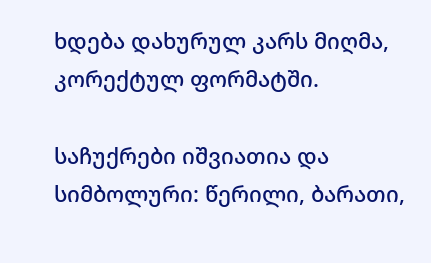ხდება დახურულ კარს მიღმა, კორექტულ ფორმატში.

საჩუქრები იშვიათია და სიმბოლური: წერილი, ბარათი,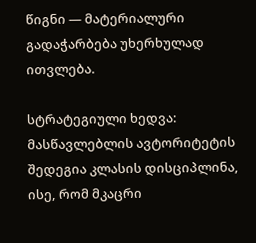წიგნი — მატერიალური გადაჭარბება უხერხულად ითვლება.

სტრატეგიული ხედვა: მასწავლებლის ავტორიტეტის შედეგია კლასის დისციპლინა, ისე, რომ მკაცრი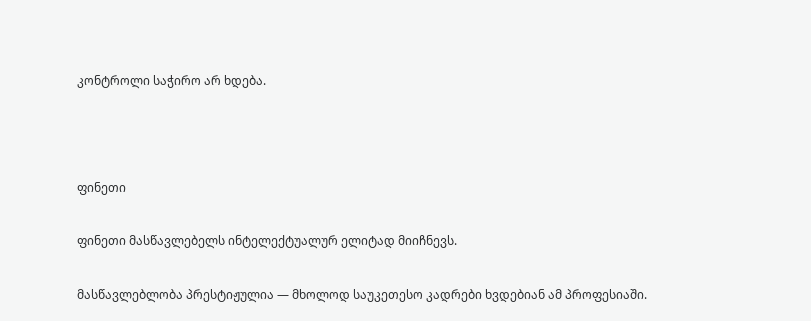კონტროლი საჭირო არ ხდება.



ფინეთი

ფინეთი მასწავლებელს ინტელექტუალურ ელიტად მიიჩნევს.

მასწავლებლობა პრესტიჟულია — მხოლოდ საუკეთესო კადრები ხვდებიან ამ პროფესიაში.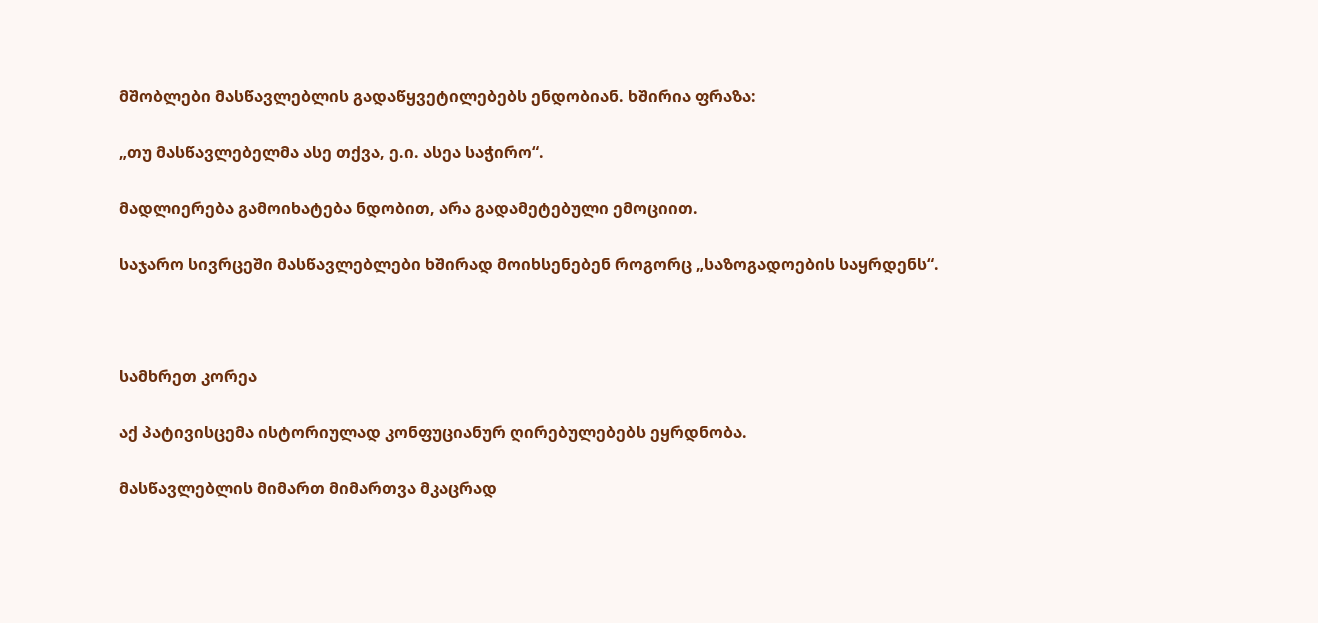მშობლები მასწავლებლის გადაწყვეტილებებს ენდობიან. ხშირია ფრაზა:

„თუ მასწავლებელმა ასე თქვა, ე.ი. ასეა საჭირო“.

მადლიერება გამოიხატება ნდობით, არა გადამეტებული ემოციით.

საჯარო სივრცეში მასწავლებლები ხშირად მოიხსენებენ როგორც „საზოგადოების საყრდენს“.



სამხრეთ კორეა

აქ პატივისცემა ისტორიულად კონფუციანურ ღირებულებებს ეყრდნობა.

მასწავლებლის მიმართ მიმართვა მკაცრად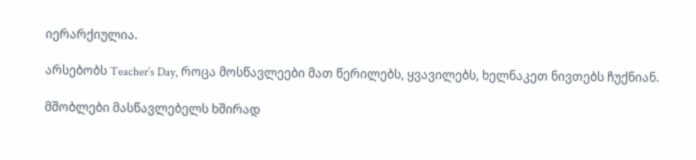იერარქიულია.

არსებობს Teacher’s Day, როცა მოსწავლეები მათ წერილებს, ყვავილებს, ხელნაკეთ ნივთებს ჩუქნიან.

მშობლები მასწავლებელს ხშირად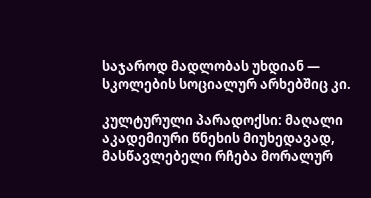საჯაროდ მადლობას უხდიან — სკოლების სოციალურ არხებშიც კი.

კულტურული პარადოქსი: მაღალი აკადემიური წნეხის მიუხედავად, მასწავლებელი რჩება მორალურ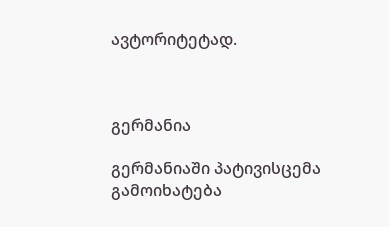ავტორიტეტად.



გერმანია

გერმანიაში პატივისცემა გამოიხატება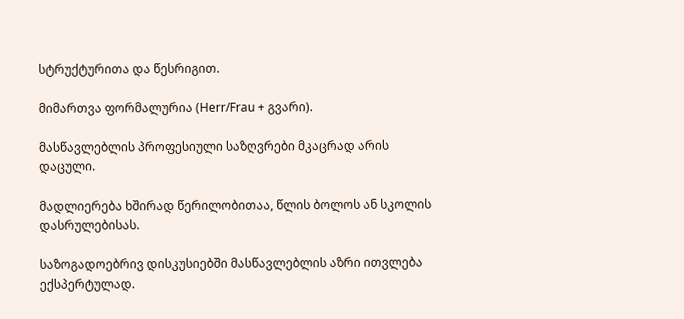სტრუქტურითა და წესრიგით.

მიმართვა ფორმალურია (Herr/Frau + გვარი).

მასწავლებლის პროფესიული საზღვრები მკაცრად არის დაცული.

მადლიერება ხშირად წერილობითაა, წლის ბოლოს ან სკოლის დასრულებისას.

საზოგადოებრივ დისკუსიებში მასწავლებლის აზრი ითვლება ექსპერტულად.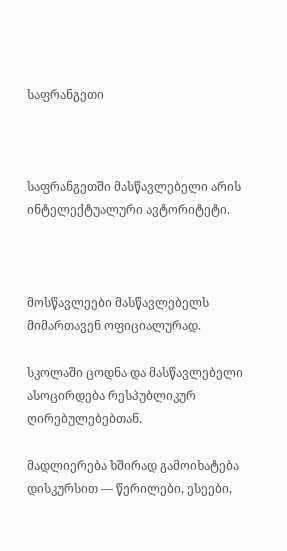საფრანგეთი



საფრანგეთში მასწავლებელი არის ინტელექტუალური ავტორიტეტი.



მოსწავლეები მასწავლებელს მიმართავენ ოფიციალურად.

სკოლაში ცოდნა და მასწავლებელი ასოცირდება რესპუბლიკურ ღირებულებებთან.

მადლიერება ხშირად გამოიხატება დისკურსით — წერილები, ესეები,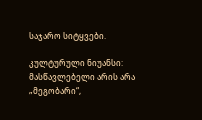საჯარო სიტყვები.

კულტურული ნიუანსი: მასწავლებელი არის არა „მეგობარი“,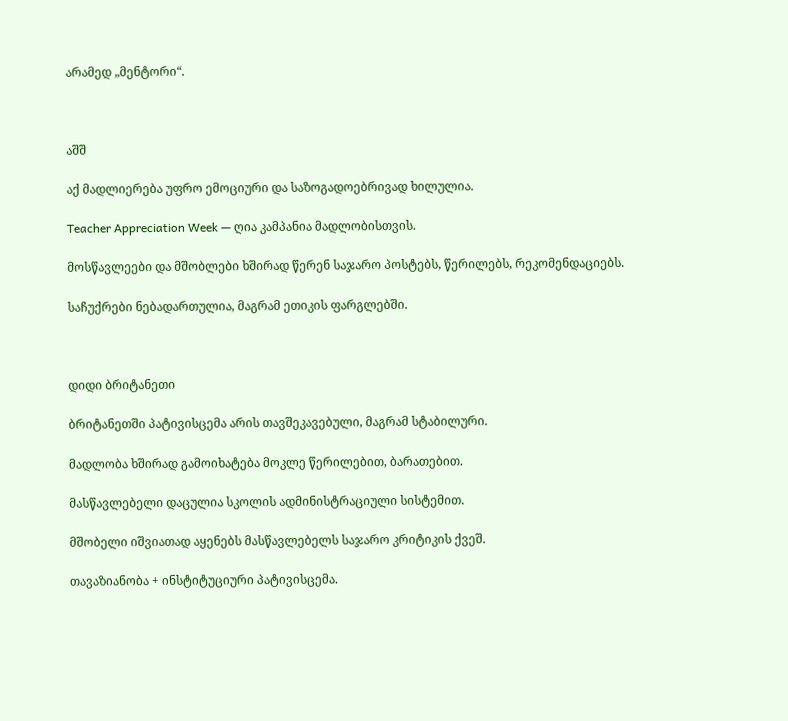არამედ „მენტორი“.



აშშ

აქ მადლიერება უფრო ემოციური და საზოგადოებრივად ხილულია.

Teacher Appreciation Week — ღია კამპანია მადლობისთვის.

მოსწავლეები და მშობლები ხშირად წერენ საჯარო პოსტებს, წერილებს, რეკომენდაციებს.

საჩუქრები ნებადართულია, მაგრამ ეთიკის ფარგლებში.



დიდი ბრიტანეთი

ბრიტანეთში პატივისცემა არის თავშეკავებული, მაგრამ სტაბილური.

მადლობა ხშირად გამოიხატება მოკლე წერილებით, ბარათებით.

მასწავლებელი დაცულია სკოლის ადმინისტრაციული სისტემით.

მშობელი იშვიათად აყენებს მასწავლებელს საჯარო კრიტიკის ქვეშ.

თავაზიანობა + ინსტიტუციური პატივისცემა.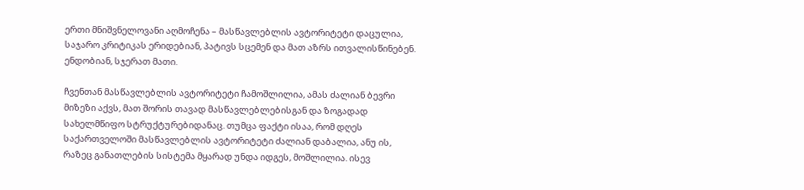ერთი მნიშვნელოვანი აღმოჩენა – მასწავლებლის ავტორიტეტი დაცულია, საჯარო კრიტიკას ერიდებიან, პატივს სცემენ და მათ აზრს ითვალისწინებენ. ენდობიან, სჯერათ მათი.

ჩვენთან მასწავლებლის ავტორიტეტი ჩამოშლილია, ამას ძალიან ბევრი მიზეზი აქვს, მათ შორის თავად მასწავლებლებისგან და ზოგადად სახელმწიფო სტრუქტურებიდანაც. თუმცა ფაქტი ისაა, რომ დღეს საქართველოში მასწავლებლის ავტორიტეტი ძალიან დაბალია, ანუ ის, რაზეც განათლების სისტემა მყარად უნდა იდგეს, მოშლილია. ისევ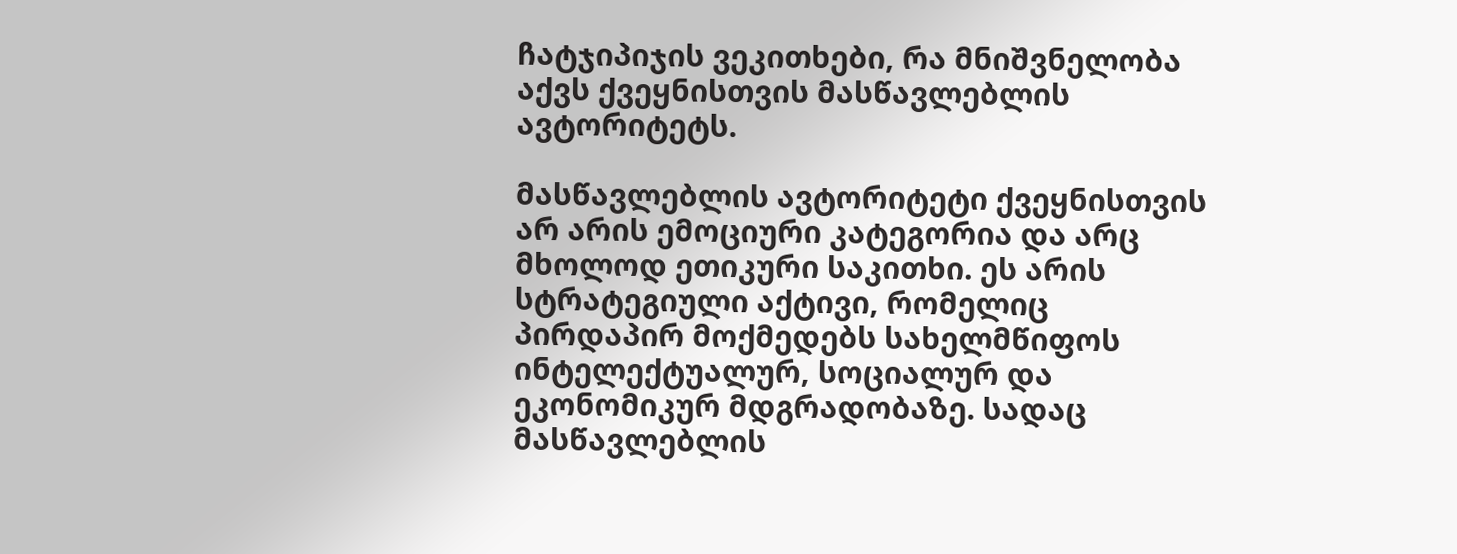ჩატჯიპიჯის ვეკითხები, რა მნიშვნელობა აქვს ქვეყნისთვის მასწავლებლის ავტორიტეტს.

მასწავლებლის ავტორიტეტი ქვეყნისთვის არ არის ემოციური კატეგორია და არც მხოლოდ ეთიკური საკითხი. ეს არის სტრატეგიული აქტივი, რომელიც პირდაპირ მოქმედებს სახელმწიფოს ინტელექტუალურ, სოციალურ და ეკონომიკურ მდგრადობაზე. სადაც მასწავლებლის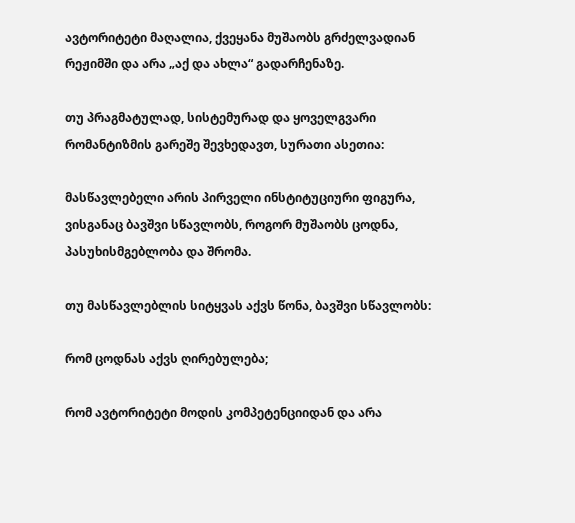ავტორიტეტი მაღალია, ქვეყანა მუშაობს გრძელვადიან რეჟიმში და არა „აქ და ახლა“ გადარჩენაზე.

თუ პრაგმატულად, სისტემურად და ყოველგვარი რომანტიზმის გარეშე შევხედავთ, სურათი ასეთია:

მასწავლებელი არის პირველი ინსტიტუციური ფიგურა, ვისგანაც ბავშვი სწავლობს, როგორ მუშაობს ცოდნა, პასუხისმგებლობა და შრომა.

თუ მასწავლებლის სიტყვას აქვს წონა, ბავშვი სწავლობს:

რომ ცოდნას აქვს ღირებულება;

რომ ავტორიტეტი მოდის კომპეტენციიდან და არა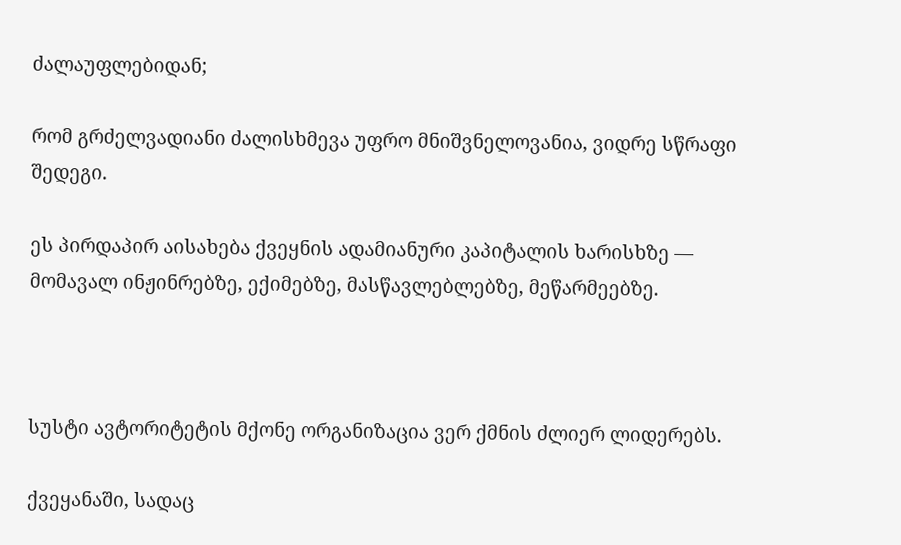ძალაუფლებიდან;

რომ გრძელვადიანი ძალისხმევა უფრო მნიშვნელოვანია, ვიდრე სწრაფი შედეგი.

ეს პირდაპირ აისახება ქვეყნის ადამიანური კაპიტალის ხარისხზე — მომავალ ინჟინრებზე, ექიმებზე, მასწავლებლებზე, მეწარმეებზე.



სუსტი ავტორიტეტის მქონე ორგანიზაცია ვერ ქმნის ძლიერ ლიდერებს.

ქვეყანაში, სადაც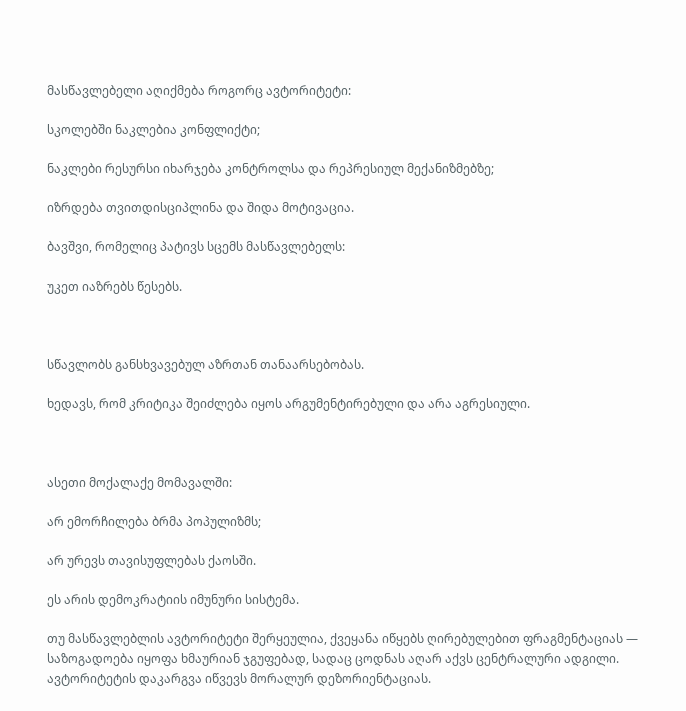მასწავლებელი აღიქმება როგორც ავტორიტეტი:

სკოლებში ნაკლებია კონფლიქტი;

ნაკლები რესურსი იხარჯება კონტროლსა და რეპრესიულ მექანიზმებზე;

იზრდება თვითდისციპლინა და შიდა მოტივაცია.

ბავშვი, რომელიც პატივს სცემს მასწავლებელს:

უკეთ იაზრებს წესებს.



სწავლობს განსხვავებულ აზრთან თანაარსებობას.

ხედავს, რომ კრიტიკა შეიძლება იყოს არგუმენტირებული და არა აგრესიული.



ასეთი მოქალაქე მომავალში:

არ ემორჩილება ბრმა პოპულიზმს;

არ ურევს თავისუფლებას ქაოსში.

ეს არის დემოკრატიის იმუნური სისტემა.

თუ მასწავლებლის ავტორიტეტი შერყეულია, ქვეყანა იწყებს ღირებულებით ფრაგმენტაციას — საზოგადოება იყოფა ხმაურიან ჯგუფებად, სადაც ცოდნას აღარ აქვს ცენტრალური ადგილი. ავტორიტეტის დაკარგვა იწვევს მორალურ დეზორიენტაციას.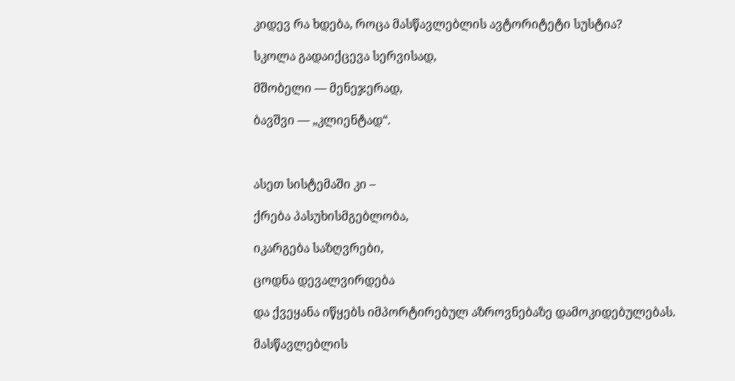კიდევ რა ხდება, როცა მასწავლებლის ავტორიტეტი სუსტია?

სკოლა გადაიქცევა სერვისად,

მშობელი — მენეჯერად,

ბავშვი — „კლიენტად“.



ასეთ სისტემაში კი –

ქრება პასუხისმგებლობა,

იკარგება საზღვრები,

ცოდნა დევალვირდება

და ქვეყანა იწყებს იმპორტირებულ აზროვნებაზე დამოკიდებულებას.

მასწავლებლის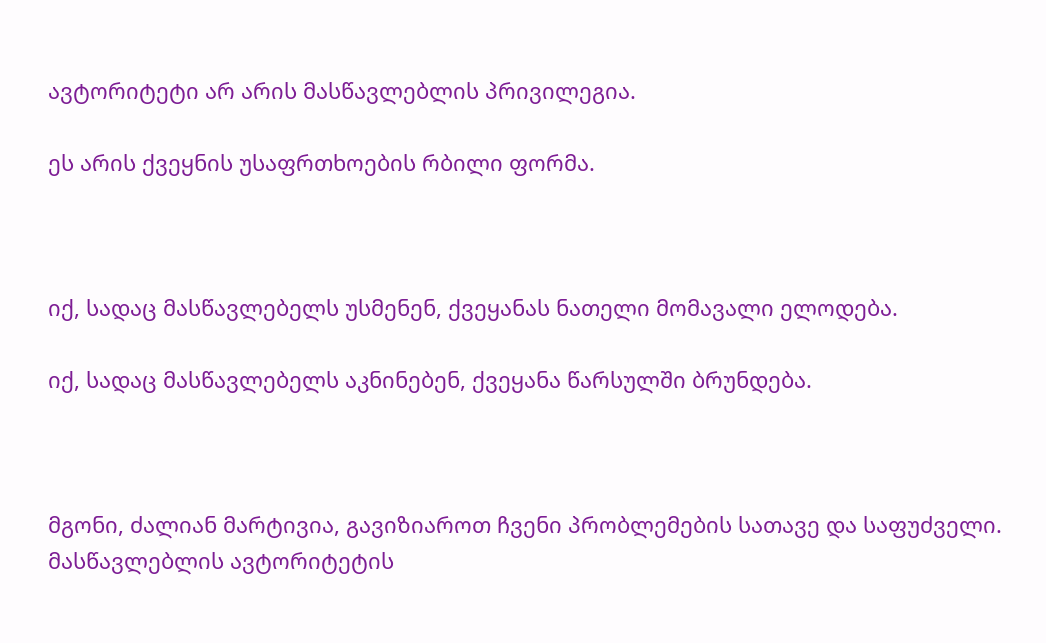ავტორიტეტი არ არის მასწავლებლის პრივილეგია.

ეს არის ქვეყნის უსაფრთხოების რბილი ფორმა.



იქ, სადაც მასწავლებელს უსმენენ, ქვეყანას ნათელი მომავალი ელოდება.

იქ, სადაც მასწავლებელს აკნინებენ, ქვეყანა წარსულში ბრუნდება.



მგონი, ძალიან მარტივია, გავიზიაროთ ჩვენი პრობლემების სათავე და საფუძველი. მასწავლებლის ავტორიტეტის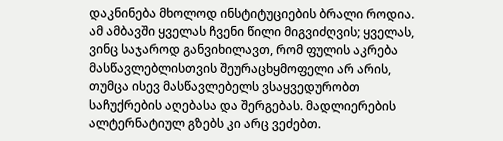დაკნინება მხოლოდ ინსტიტუციების ბრალი როდია. ამ ამბავში ყველას ჩვენი წილი მიგვიძღვის; ყველას, ვინც საჯაროდ განვიხილავთ, რომ ფულის აკრება მასწავლებლისთვის შეურაცხყმოფელი არ არის, თუმცა ისევ მასწავლებელს ვსაყვედურობთ საჩუქრების აღებასა და შერგებას. მადლიერების ალტერნატიულ გზებს კი არც ვეძებთ.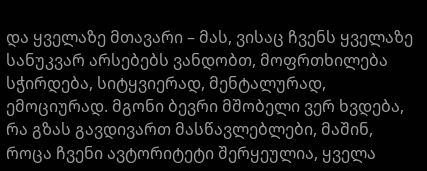და ყველაზე მთავარი – მას, ვისაც ჩვენს ყველაზე სანუკვარ არსებებს ვანდობთ, მოფრთხილება სჭირდება, სიტყვიერად, მენტალურად, ემოციურად. მგონი ბევრი მშობელი ვერ ხვდება, რა გზას გავდივართ მასწავლებლები, მაშინ, როცა ჩვენი ავტორიტეტი შერყეულია, ყველა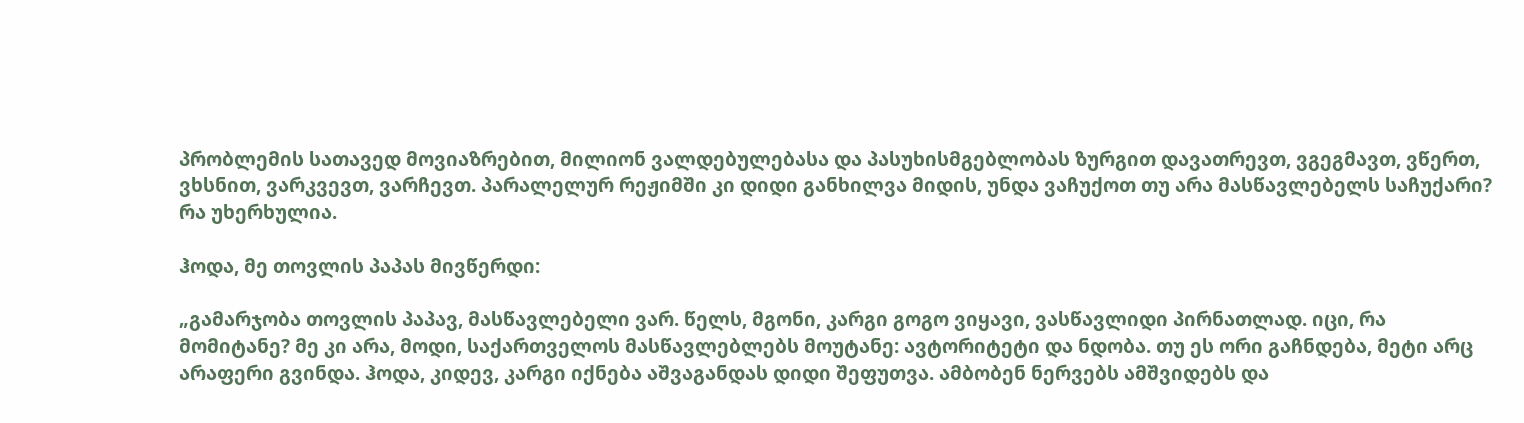პრობლემის სათავედ მოვიაზრებით, მილიონ ვალდებულებასა და პასუხისმგებლობას ზურგით დავათრევთ, ვგეგმავთ, ვწერთ, ვხსნით, ვარკვევთ, ვარჩევთ. პარალელურ რეჟიმში კი დიდი განხილვა მიდის, უნდა ვაჩუქოთ თუ არა მასწავლებელს საჩუქარი? რა უხერხულია.

ჰოდა, მე თოვლის პაპას მივწერდი:

„გამარჯობა თოვლის პაპავ, მასწავლებელი ვარ. წელს, მგონი, კარგი გოგო ვიყავი, ვასწავლიდი პირნათლად. იცი, რა მომიტანე? მე კი არა, მოდი, საქართველოს მასწავლებლებს მოუტანე: ავტორიტეტი და ნდობა. თუ ეს ორი გაჩნდება, მეტი არც არაფერი გვინდა. ჰოდა, კიდევ, კარგი იქნება აშვაგანდას დიდი შეფუთვა. ამბობენ ნერვებს ამშვიდებს და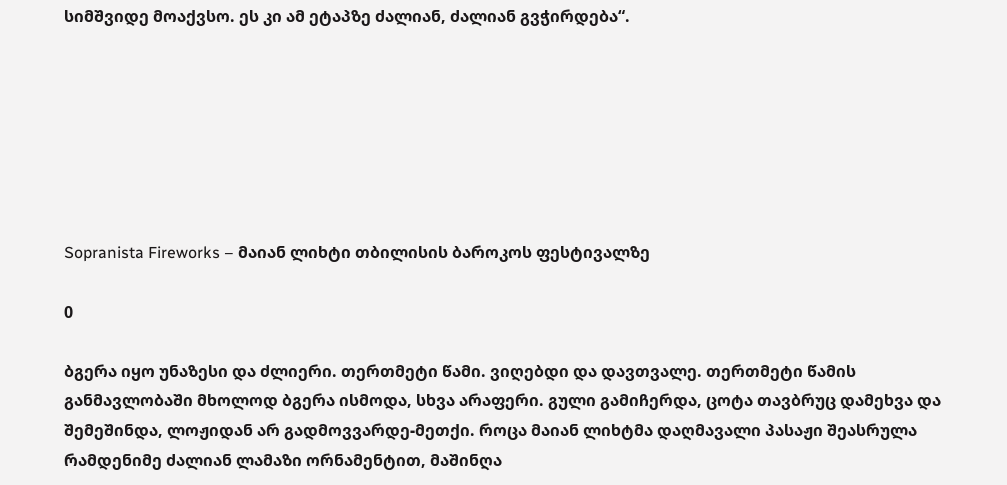სიმშვიდე მოაქვსო. ეს კი ამ ეტაპზე ძალიან, ძალიან გვჭირდება“.







Sopranista Fireworks – მაიან ლიხტი თბილისის ბაროკოს ფესტივალზე

0

ბგერა იყო უნაზესი და ძლიერი. თერთმეტი წამი. ვიღებდი და დავთვალე. თერთმეტი წამის განმავლობაში მხოლოდ ბგერა ისმოდა, სხვა არაფერი. გული გამიჩერდა, ცოტა თავბრუც დამეხვა და შემეშინდა, ლოჟიდან არ გადმოვვარდე-მეთქი. როცა მაიან ლიხტმა დაღმავალი პასაჟი შეასრულა რამდენიმე ძალიან ლამაზი ორნამენტით, მაშინღა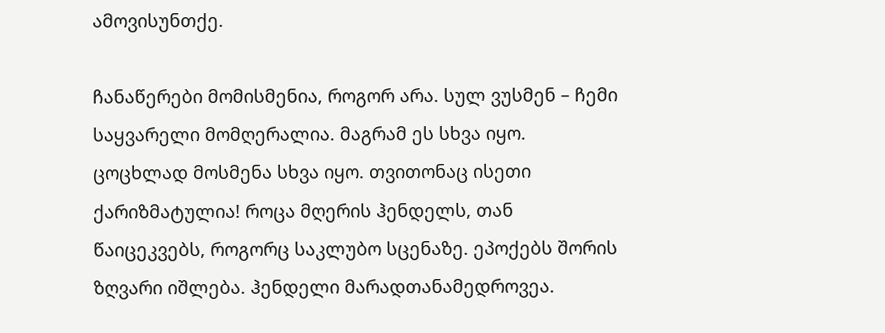ამოვისუნთქე.

ჩანაწერები მომისმენია, როგორ არა. სულ ვუსმენ – ჩემი საყვარელი მომღერალია. მაგრამ ეს სხვა იყო. ცოცხლად მოსმენა სხვა იყო. თვითონაც ისეთი ქარიზმატულია! როცა მღერის ჰენდელს, თან წაიცეკვებს, როგორც საკლუბო სცენაზე. ეპოქებს შორის ზღვარი იშლება. ჰენდელი მარადთანამედროვეა.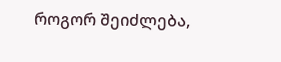როგორ შეიძლება,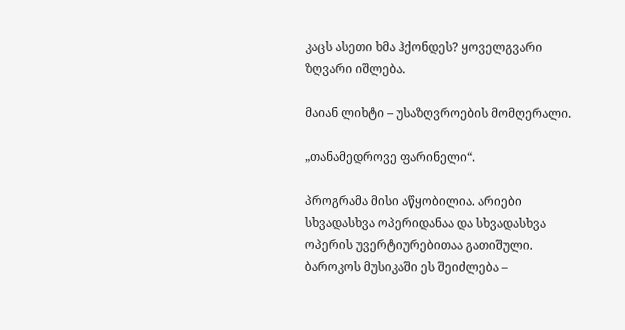კაცს ასეთი ხმა ჰქონდეს? ყოველგვარი ზღვარი იშლება.

მაიან ლიხტი – უსაზღვროების მომღერალი.

„თანამედროვე ფარინელი“.

პროგრამა მისი აწყობილია. არიები სხვადასხვა ოპერიდანაა და სხვადასხვა ოპერის უვერტიურებითაა გათიშული. ბაროკოს მუსიკაში ეს შეიძლება –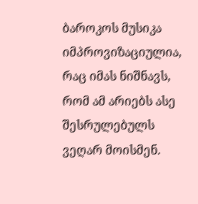ბაროკოს მუსიკა იმპროვიზაციულია, რაც იმას ნიშნავს, რომ ამ არიებს ასე შესრულებულს ვეღარ მოისმენ.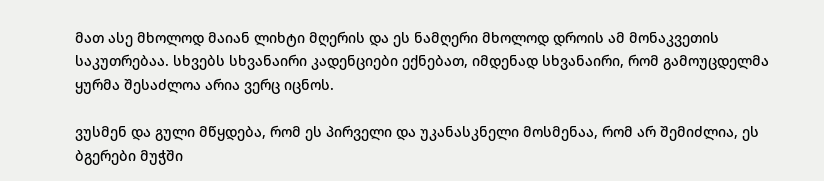მათ ასე მხოლოდ მაიან ლიხტი მღერის და ეს ნამღერი მხოლოდ დროის ამ მონაკვეთის საკუთრებაა. სხვებს სხვანაირი კადენციები ექნებათ, იმდენად სხვანაირი, რომ გამოუცდელმა ყურმა შესაძლოა არია ვერც იცნოს.

ვუსმენ და გული მწყდება, რომ ეს პირველი და უკანასკნელი მოსმენაა, რომ არ შემიძლია, ეს ბგერები მუჭში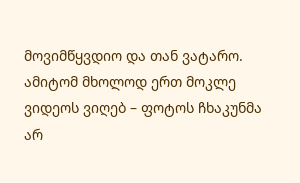მოვიმწყვდიო და თან ვატარო. ამიტომ მხოლოდ ერთ მოკლე ვიდეოს ვიღებ – ფოტოს ჩხაკუნმა არ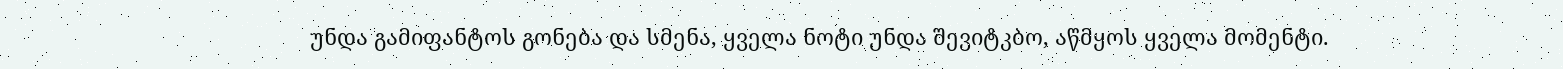უნდა გამიფანტოს გონება და სმენა, ყველა ნოტი უნდა შევიტკბო, აწმყოს ყველა მომენტი.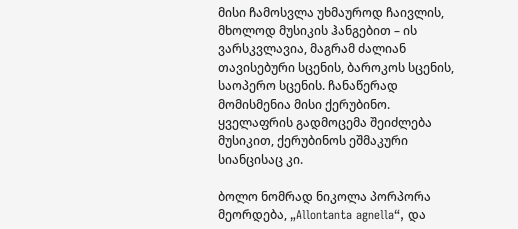მისი ჩამოსვლა უხმაუროდ ჩაივლის, მხოლოდ მუსიკის ჰანგებით – ის ვარსკვლავია, მაგრამ ძალიან თავისებური სცენის, ბაროკოს სცენის, საოპერო სცენის. ჩანაწერად მომისმენია მისი ქერუბინო. ყველაფრის გადმოცემა შეიძლება მუსიკით, ქერუბინოს ეშმაკური სიანცისაც კი.

ბოლო ნომრად ნიკოლა პორპორა მეორდება, „Allontanta agnella“, და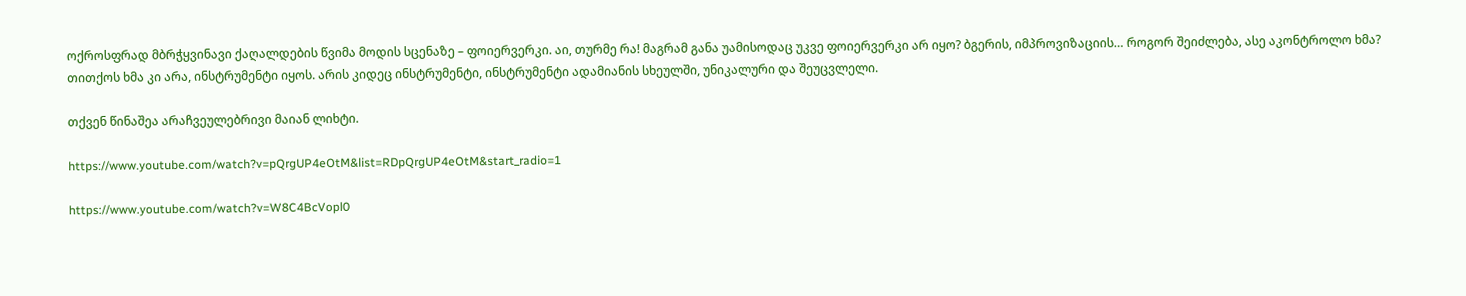ოქროსფრად მბრჭყვინავი ქაღალდების წვიმა მოდის სცენაზე – ფოიერვერკი. აი, თურმე რა! მაგრამ განა უამისოდაც უკვე ფოიერვერკი არ იყო? ბგერის, იმპროვიზაციის… როგორ შეიძლება, ასე აკონტროლო ხმა? თითქოს ხმა კი არა, ინსტრუმენტი იყოს. არის კიდეც ინსტრუმენტი, ინსტრუმენტი ადამიანის სხეულში, უნიკალური და შეუცვლელი.

თქვენ წინაშეა არაჩვეულებრივი მაიან ლიხტი.

https://www.youtube.com/watch?v=pQrgUP4eOtM&list=RDpQrgUP4eOtM&start_radio=1

https://www.youtube.com/watch?v=W8C4BcVopl0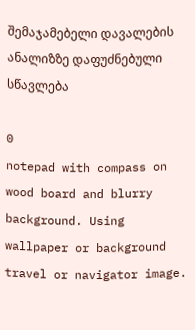შემაჯამებელი დავალების ანალიზზე დაფუძნებული სწავლება

0
notepad with compass on wood board and blurry background. Using wallpaper or background travel or navigator image.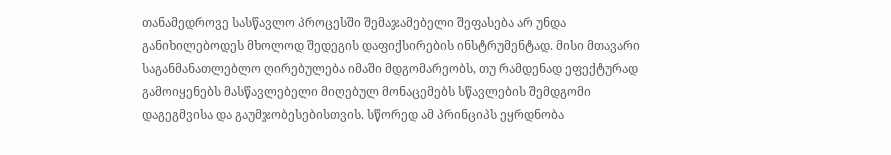თანამედროვე სასწავლო პროცესში შემაჯამებელი შეფასება არ უნდა განიხილებოდეს მხოლოდ შედეგის დაფიქსირების ინსტრუმენტად. მისი მთავარი საგანმანათლებლო ღირებულება იმაში მდგომარეობს, თუ რამდენად ეფექტურად გამოიყენებს მასწავლებელი მიღებულ მონაცემებს სწავლების შემდგომი დაგეგმვისა და გაუმჯობესებისთვის. სწორედ ამ პრინციპს ეყრდნობა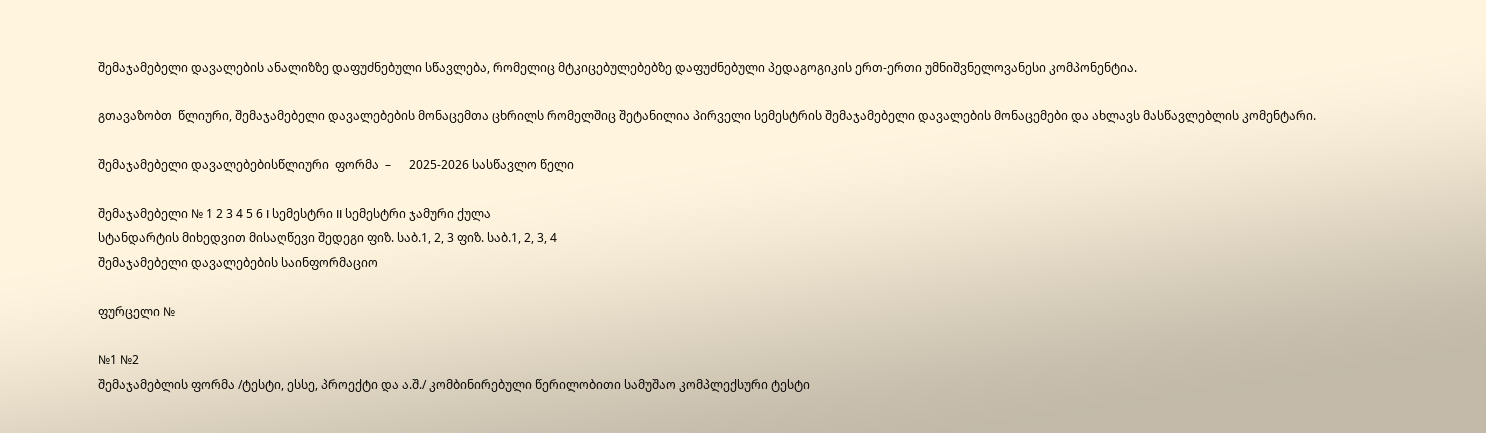შემაჯამებელი დავალების ანალიზზე დაფუძნებული სწავლება, რომელიც მტკიცებულებებზე დაფუძნებული პედაგოგიკის ერთ-ერთი უმნიშვნელოვანესი კომპონენტია.

გთავაზობთ  წლიური, შემაჯამებელი დავალებების მონაცემთა ცხრილს რომელშიც შეტანილია პირველი სემესტრის შემაჯამებელი დავალების მონაცემები და ახლავს მასწავლებლის კომენტარი.

შემაჯამებელი დავალებებისწლიური  ფორმა  –      2025-2026 სასწავლო წელი

შემაჯამებელი № 1 2 3 4 5 6 I სემესტრი II სემესტრი ჯამური ქულა
სტანდარტის მიხედვით მისაღწევი შედეგი ფიზ. საბ.1, 2, 3 ფიზ. საბ.1, 2, 3, 4
შემაჯამებელი დავალებების საინფორმაციო

ფურცელი №

№1 №2
შემაჯამებლის ფორმა /ტესტი, ესსე, პროექტი და ა.შ./ კომბინირებული წერილობითი სამუშაო კომპლექსური ტესტი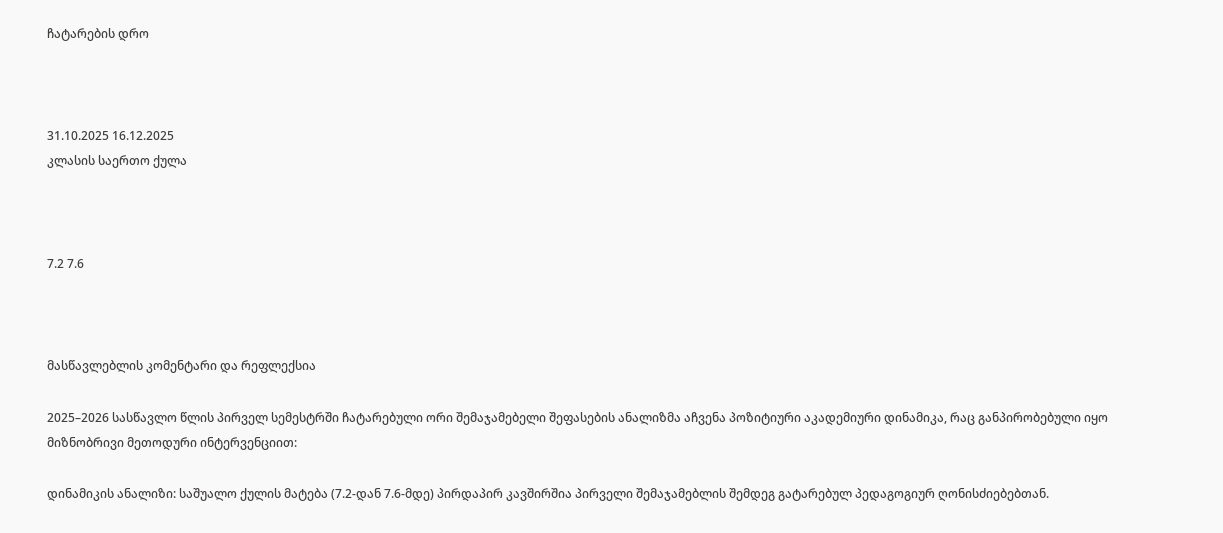ჩატარების დრო



31.10.2025 16.12.2025
კლასის საერთო ქულა



7.2 7.6



მასწავლებლის კომენტარი და რეფლექსია

2025–2026 სასწავლო წლის პირველ სემესტრში ჩატარებული ორი შემაჯამებელი შეფასების ანალიზმა აჩვენა პოზიტიური აკადემიური დინამიკა, რაც განპირობებული იყო მიზნობრივი მეთოდური ინტერვენციით:

დინამიკის ანალიზი: საშუალო ქულის მატება (7.2-დან 7.6-მდე) პირდაპირ კავშირშია პირველი შემაჯამებლის შემდეგ გატარებულ პედაგოგიურ ღონისძიებებთან.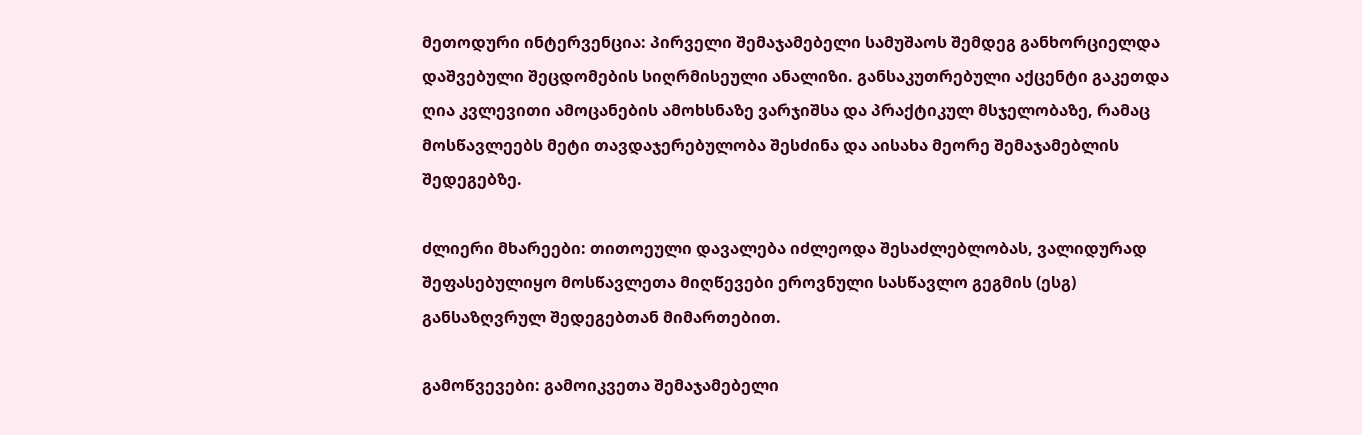მეთოდური ინტერვენცია: პირველი შემაჯამებელი სამუშაოს შემდეგ განხორციელდა დაშვებული შეცდომების სიღრმისეული ანალიზი. განსაკუთრებული აქცენტი გაკეთდა ღია კვლევითი ამოცანების ამოხსნაზე ვარჯიშსა და პრაქტიკულ მსჯელობაზე, რამაც მოსწავლეებს მეტი თავდაჯერებულობა შესძინა და აისახა მეორე შემაჯამებლის შედეგებზე.

ძლიერი მხარეები: თითოეული დავალება იძლეოდა შესაძლებლობას, ვალიდურად შეფასებულიყო მოსწავლეთა მიღწევები ეროვნული სასწავლო გეგმის (ესგ) განსაზღვრულ შედეგებთან მიმართებით.

გამოწვევები: გამოიკვეთა შემაჯამებელი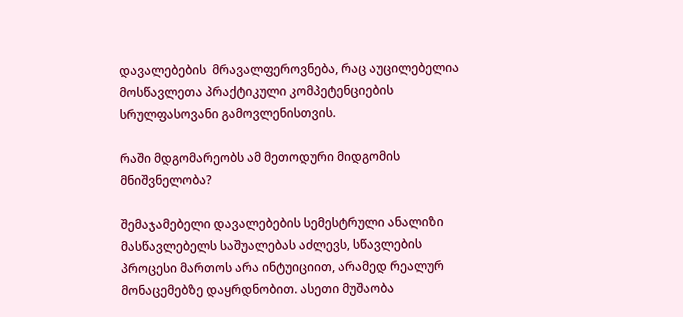დავალებების  მრავალფეროვნება, რაც აუცილებელია მოსწავლეთა პრაქტიკული კომპეტენციების სრულფასოვანი გამოვლენისთვის.

რაში მდგომარეობს ამ მეთოდური მიდგომის მნიშვნელობა?

შემაჯამებელი დავალებების სემესტრული ანალიზი მასწავლებელს საშუალებას აძლევს, სწავლების პროცესი მართოს არა ინტუიციით, არამედ რეალურ მონაცემებზე დაყრდნობით. ასეთი მუშაობა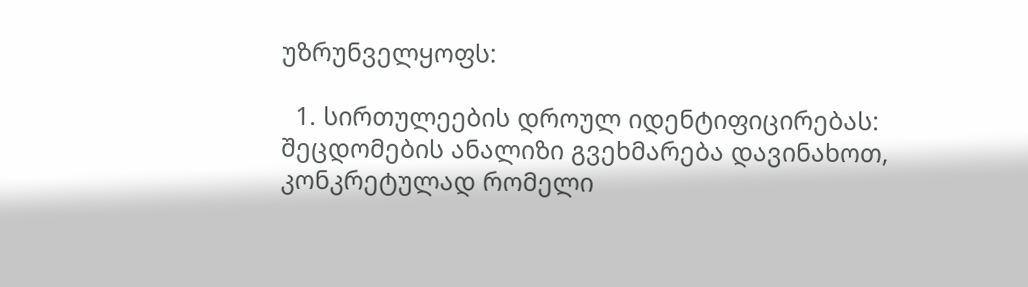უზრუნველყოფს:

  1. სირთულეების დროულ იდენტიფიცირებას: შეცდომების ანალიზი გვეხმარება დავინახოთ, კონკრეტულად რომელი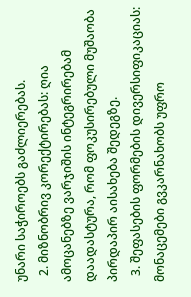უნარი საჭიროებს გაძლიერებას.
  2. მიზნობრივ კორექტირებას: ღია ამოცანებზე ვარჯიშის ინტეგრირებამ დაადასტურა, რომ ფოკუსირებული მუშაობა პირდაპირ აისახება შედეგზე.
  3. შეფასების ფორმების დივერსიფიკაციას: მონაცემები გვკარნახობს უფრო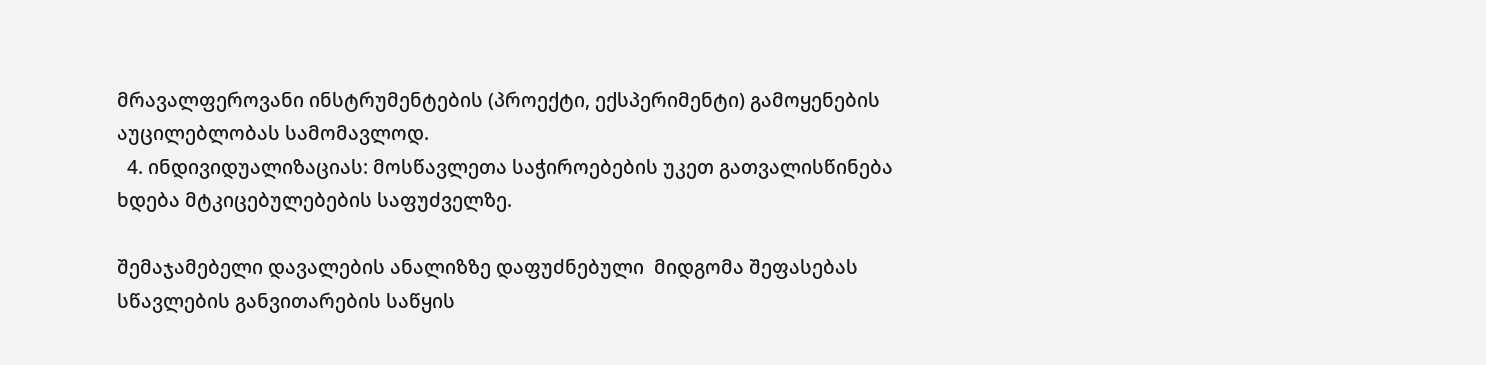მრავალფეროვანი ინსტრუმენტების (პროექტი, ექსპერიმენტი) გამოყენების აუცილებლობას სამომავლოდ.
  4. ინდივიდუალიზაციას: მოსწავლეთა საჭიროებების უკეთ გათვალისწინება ხდება მტკიცებულებების საფუძველზე.

შემაჯამებელი დავალების ანალიზზე დაფუძნებული  მიდგომა შეფასებას სწავლების განვითარების საწყის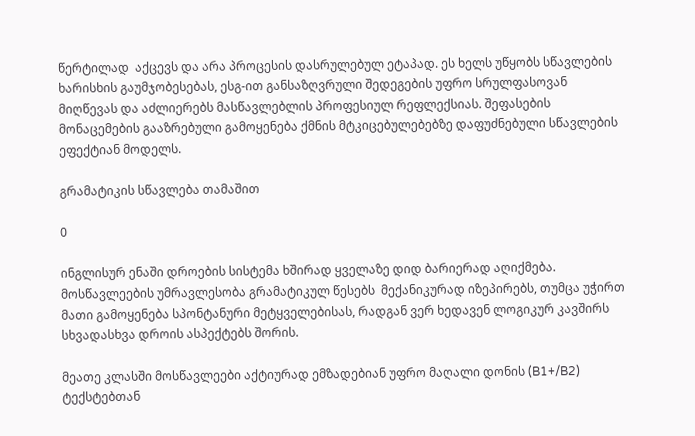წერტილად  აქცევს და არა პროცესის დასრულებულ ეტაპად. ეს ხელს უწყობს სწავლების ხარისხის გაუმჯობესებას, ესგ-ით განსაზღვრული შედეგების უფრო სრულფასოვან მიღწევას და აძლიერებს მასწავლებლის პროფესიულ რეფლექსიას. შეფასების მონაცემების გააზრებული გამოყენება ქმნის მტკიცებულებებზე დაფუძნებული სწავლების ეფექტიან მოდელს.

გრამატიკის სწავლება თამაშით

0

ინგლისურ ენაში დროების სისტემა ხშირად ყველაზე დიდ ბარიერად აღიქმება.  მოსწავლეების უმრავლესობა გრამატიკულ წესებს  მექანიკურად იზეპირებს, თუმცა უჭირთ მათი გამოყენება სპონტანური მეტყველებისას, რადგან ვერ ხედავენ ლოგიკურ კავშირს სხვადასხვა დროის ასპექტებს შორის.

მეათე კლასში მოსწავლეები აქტიურად ემზადებიან უფრო მაღალი დონის (B1+/B2) ტექსტებთან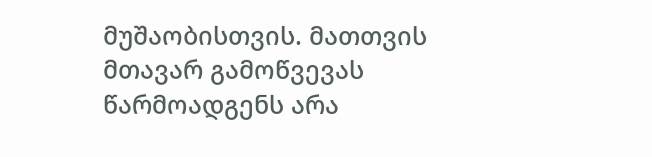მუშაობისთვის. მათთვის მთავარ გამოწვევას წარმოადგენს არა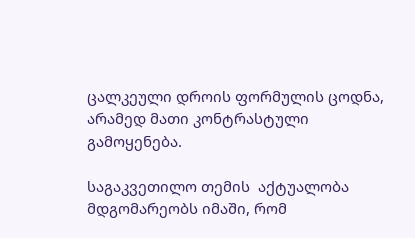ცალკეული დროის ფორმულის ცოდნა, არამედ მათი კონტრასტული გამოყენება.

საგაკვეთილო თემის  აქტუალობა მდგომარეობს იმაში, რომ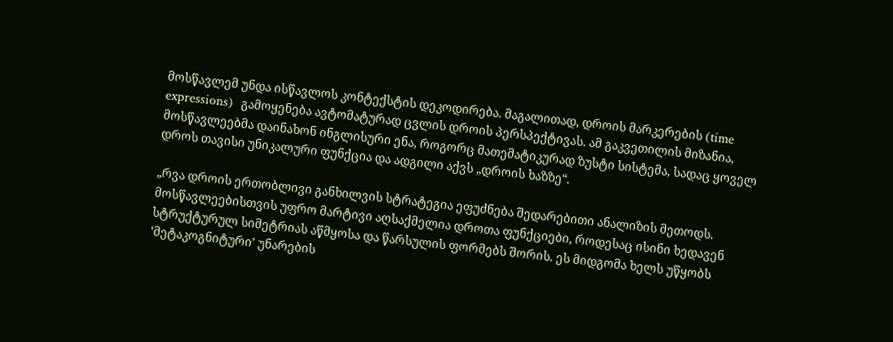მოსწავლემ უნდა ისწავლოს კონტექსტის დეკოდირება. მაგალითად, დროის მარკერების (time expressions)  გამოყენება ავტომატურად ცვლის დროის პერსპექტივას. ამ გაკვეთილის მიზანია, მოსწავლეებმა დაინახონ ინგლისური ენა, როგორც მათემატიკურად ზუსტი სისტემა, სადაც ყოველ დროს თავისი უნიკალური ფუნქცია და ადგილი აქვს „დროის ხაზზე“.

„რვა დროის ერთობლივი განხილვის სტრატეგია ეფუძნება შედარებითი ანალიზის მეთოდს. მოსწავლეებისთვის უფრო მარტივი აღსაქმელია დროთა ფუნქციები, როდესაც ისინი ხედავენ სტრუქტურულ სიმეტრიას აწმყოსა და წარსულის ფორმებს შორის. ეს მიდგომა ხელს უწყობს ‘მეტაკოგნიტური’ უნარების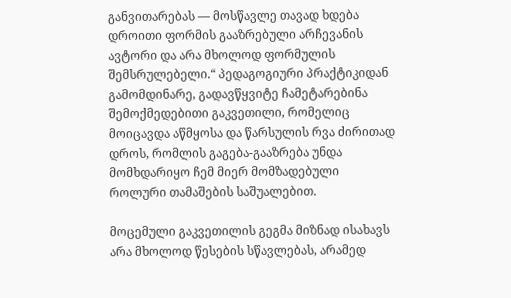განვითარებას — მოსწავლე თავად ხდება დროითი ფორმის გააზრებული არჩევანის ავტორი და არა მხოლოდ ფორმულის შემსრულებელი.“ პედაგოგიური პრაქტიკიდან გამომდინარე, გადავწყვიტე ჩამეტარებინა შემოქმედებითი გაკვეთილი, რომელიც მოიცავდა აწმყოსა და წარსულის რვა ძირითად დროს, რომლის გაგება-გააზრება უნდა მომხდარიყო ჩემ მიერ მომზადებული როლური თამაშების საშუალებით.

მოცემული გაკვეთილის გეგმა მიზნად ისახავს არა მხოლოდ წესების სწავლებას, არამედ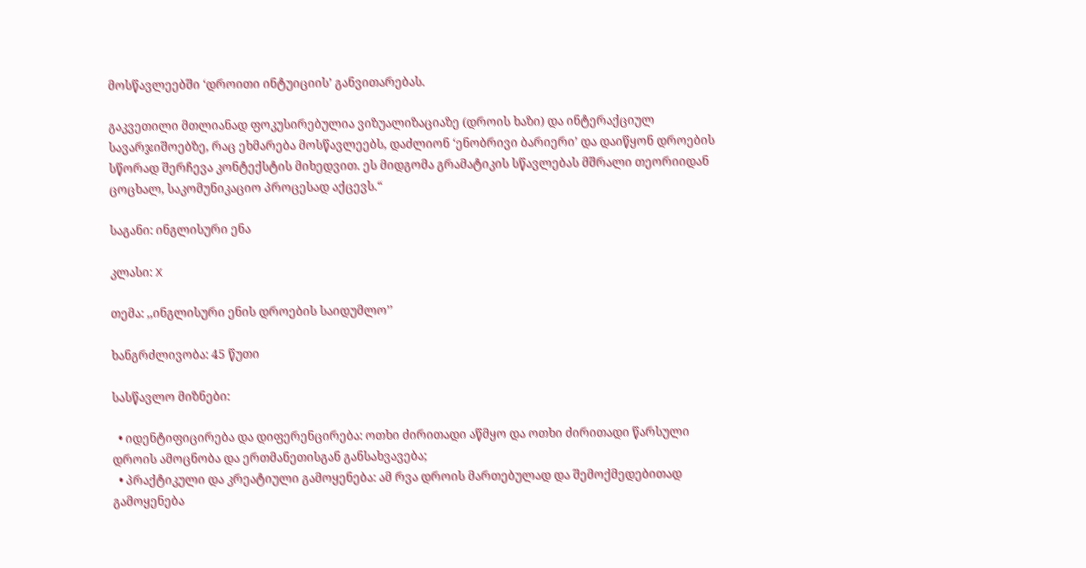მოსწავლეებში ‘დროითი ინტუიციის’ განვითარებას.

გაკვეთილი მთლიანად ფოკუსირებულია ვიზუალიზაციაზე (დროის ხაზი) და ინტერაქციულ სავარჯიშოებზე, რაც ეხმარება მოსწავლეებს, დაძლიონ ‘ენობრივი ბარიერი’ და დაიწყონ დროების სწორად შერჩევა კონტექსტის მიხედვით. ეს მიდგომა გრამატიკის სწავლებას მშრალი თეორიიდან ცოცხალ, საკომუნიკაციო პროცესად აქცევს.“

საგანი: ინგლისური ენა

კლასი: X

თემა: ,,ინგლისური ენის დროების საიდუმლო’’

ხანგრძლივობა: 45 წუთი

სასწავლო მიზნები:

  • იდენტიფიცირება და დიფერენცირება: ოთხი ძირითადი აწმყო და ოთხი ძირითადი წარსული დროის ამოცნობა და ერთმანეთისგან განსახვავება;
  • პრაქტიკული და კრეატიული გამოყენება: ამ რვა დროის მართებულად და შემოქმედებითად გამოყენება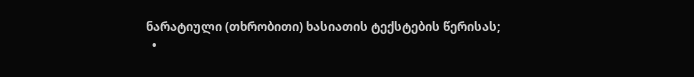ნარატიული (თხრობითი) ხასიათის ტექსტების წერისას;
  •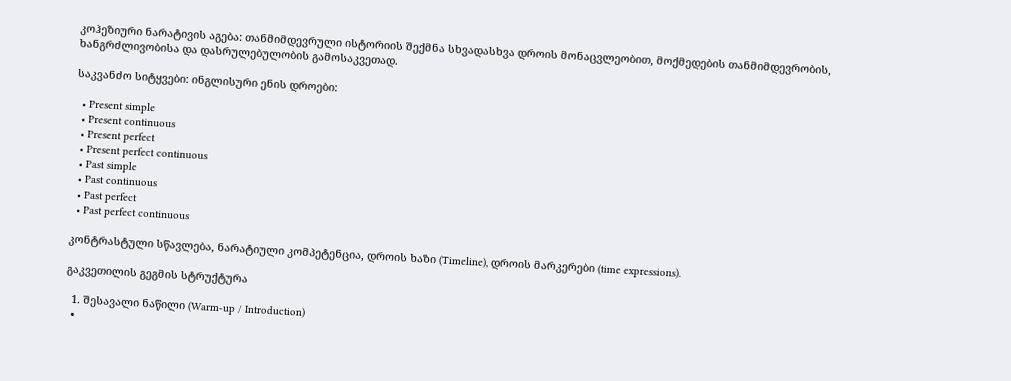კოჰეზიური ნარატივის აგება: თანმიმდევრული ისტორიის შექმნა სხვადასხვა დროის მონაცვლეობით, მოქმედების თანმიმდევრობის, ხანგრძლივობისა და დასრულებულობის გამოსაკვეთად.

საკვანძო სიტყვები: ინგლისური ენის დროები:

  • Present simple
  • Present continuous
  • Present perfect
  • Present perfect continuous
  • Past simple
  • Past continuous
  • Past perfect
  • Past perfect continuous

კონტრასტული სწავლება, ნარატიული კომპეტენცია, დროის ხაზი (Timeline), დროის მარკერები (time expressions).

გაკვეთილის გეგმის სტრუქტურა

  1. შესავალი ნაწილი (Warm-up / Introduction)
  •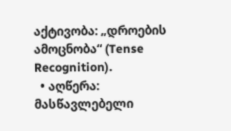აქტივობა: „დროების ამოცნობა“ (Tense Recognition).
  • აღწერა: მასწავლებელი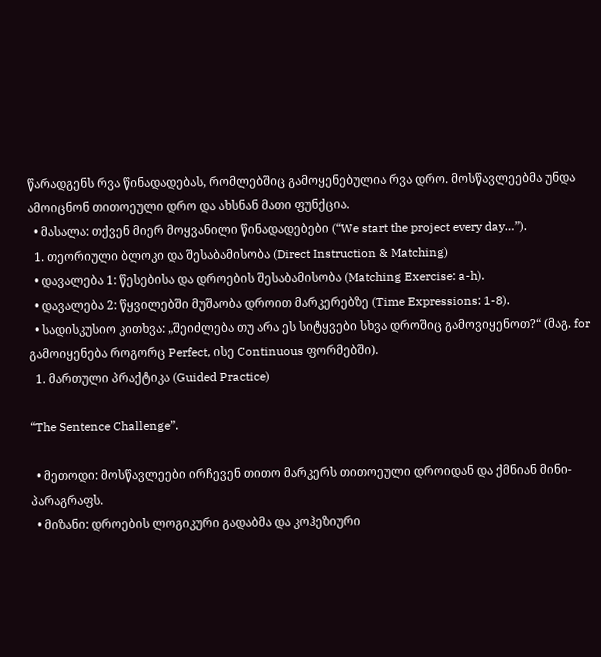წარადგენს რვა წინადადებას, რომლებშიც გამოყენებულია რვა დრო. მოსწავლეებმა უნდა ამოიცნონ თითოეული დრო და ახსნან მათი ფუნქცია.
  • მასალა: თქვენ მიერ მოყვანილი წინადადებები (“We start the project every day…”).
  1. თეორიული ბლოკი და შესაბამისობა (Direct Instruction & Matching)
  • დავალება 1: წესებისა და დროების შესაბამისობა (Matching Exercise: a-h).
  • დავალება 2: წყვილებში მუშაობა დროით მარკერებზე (Time Expressions: 1-8).
  • სადისკუსიო კითხვა: „შეიძლება თუ არა ეს სიტყვები სხვა დროშიც გამოვიყენოთ?“ (მაგ. for გამოიყენება როგორც Perfect, ისე Continuous ფორმებში).
  1. მართული პრაქტიკა (Guided Practice)

“The Sentence Challenge”.

  • მეთოდი: მოსწავლეები ირჩევენ თითო მარკერს თითოეული დროიდან და ქმნიან მინი-პარაგრაფს.
  • მიზანი: დროების ლოგიკური გადაბმა და კოჰეზიური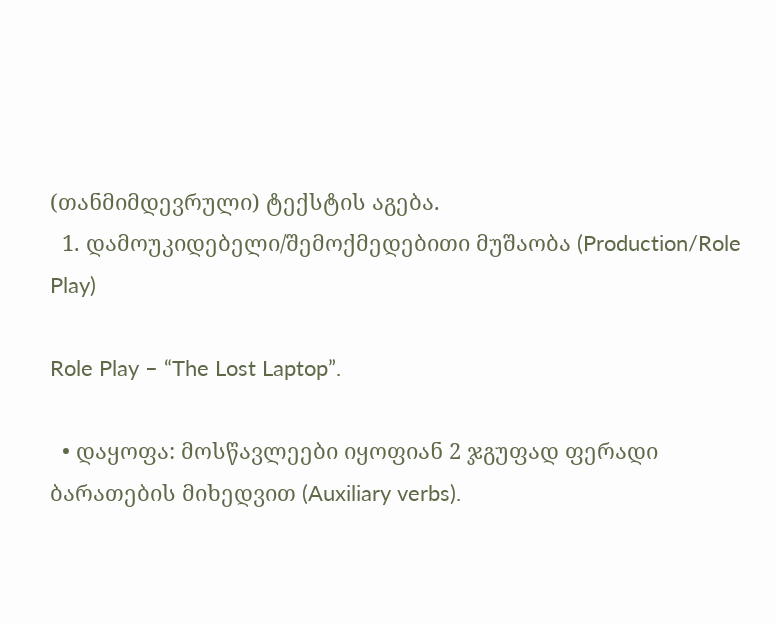(თანმიმდევრული) ტექსტის აგება.
  1. დამოუკიდებელი/შემოქმედებითი მუშაობა (Production/Role Play)

Role Play – “The Lost Laptop”.

  • დაყოფა: მოსწავლეები იყოფიან 2 ჯგუფად ფერადი ბარათების მიხედვით (Auxiliary verbs).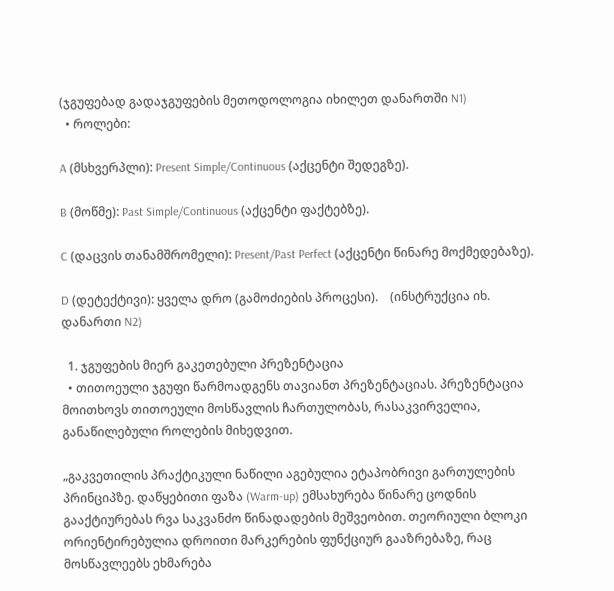(ჯგუფებად გადაჯგუფების მეთოდოლოგია იხილეთ დანართში N1)
  • როლები:

A (მსხვერპლი): Present Simple/Continuous (აქცენტი შედეგზე).

B (მოწმე): Past Simple/Continuous (აქცენტი ფაქტებზე).

C (დაცვის თანამშრომელი): Present/Past Perfect (აქცენტი წინარე მოქმედებაზე).

D (დეტექტივი): ყველა დრო (გამოძიების პროცესი).    (ინსტრუქცია იხ. დანართი N2)

  1. ჯგუფების მიერ გაკეთებული პრეზენტაცია
  • თითოეული ჯგუფი წარმოადგენს თავიანთ პრეზენტაციას. პრეზენტაცია მოითხოვს თითოეული მოსწავლის ჩართულობას, რასაკვირველია, განაწილებული როლების მიხედვით.

„გაკვეთილის პრაქტიკული ნაწილი აგებულია ეტაპობრივი გართულების პრინციპზე. დაწყებითი ფაზა (Warm-up) ემსახურება წინარე ცოდნის გააქტიურებას რვა საკვანძო წინადადების მეშვეობით. თეორიული ბლოკი ორიენტირებულია დროითი მარკერების ფუნქციურ გააზრებაზე, რაც მოსწავლეებს ეხმარება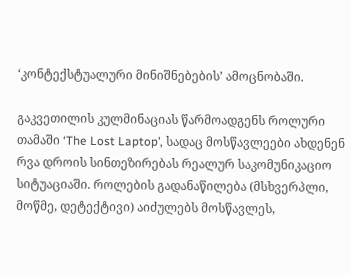‘კონტექსტუალური მინიშნებების’ ამოცნობაში.

გაკვეთილის კულმინაციას წარმოადგენს როლური თამაში ‘The Lost Laptop’, სადაც მოსწავლეები ახდენენ რვა დროის სინთეზირებას რეალურ საკომუნიკაციო სიტუაციაში. როლების გადანაწილება (მსხვერპლი, მოწმე, დეტექტივი) აიძულებს მოსწავლეს,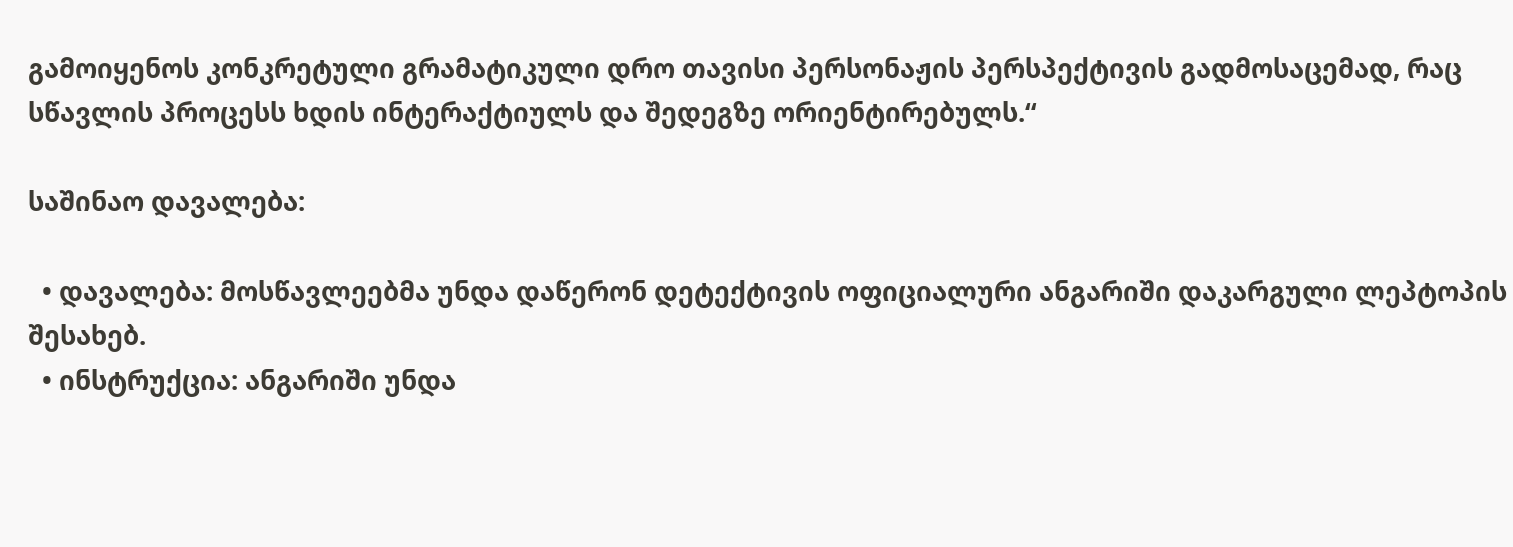გამოიყენოს კონკრეტული გრამატიკული დრო თავისი პერსონაჟის პერსპექტივის გადმოსაცემად, რაც სწავლის პროცესს ხდის ინტერაქტიულს და შედეგზე ორიენტირებულს.“

საშინაო დავალება:

  • დავალება: მოსწავლეებმა უნდა დაწერონ დეტექტივის ოფიციალური ანგარიში დაკარგული ლეპტოპის შესახებ.
  • ინსტრუქცია: ანგარიში უნდა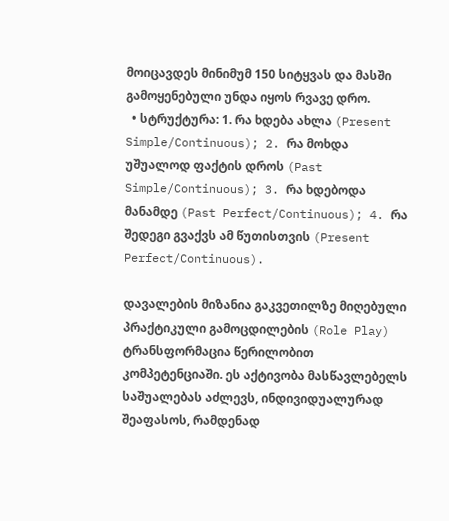მოიცავდეს მინიმუმ 150 სიტყვას და მასში გამოყენებული უნდა იყოს რვავე დრო.
  • სტრუქტურა: 1. რა ხდება ახლა (Present Simple/Continuous); 2. რა მოხდა უშუალოდ ფაქტის დროს (Past Simple/Continuous); 3. რა ხდებოდა მანამდე (Past Perfect/Continuous); 4. რა შედეგი გვაქვს ამ წუთისთვის (Present Perfect/Continuous).

დავალების მიზანია გაკვეთილზე მიღებული პრაქტიკული გამოცდილების (Role Play) ტრანსფორმაცია წერილობით კომპეტენციაში. ეს აქტივობა მასწავლებელს საშუალებას აძლევს, ინდივიდუალურად შეაფასოს, რამდენად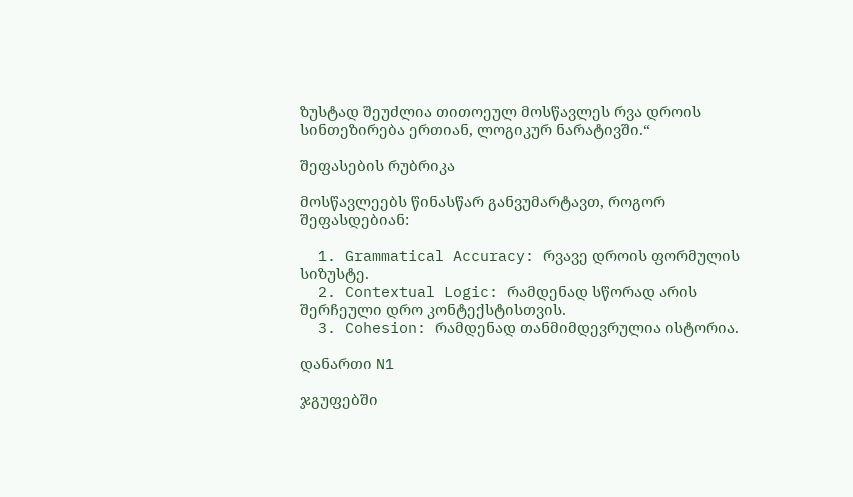ზუსტად შეუძლია თითოეულ მოსწავლეს რვა დროის სინთეზირება ერთიან, ლოგიკურ ნარატივში.“

შეფასების რუბრიკა

მოსწავლეებს წინასწარ განვუმარტავთ, როგორ შეფასდებიან:

  1. Grammatical Accuracy: რვავე დროის ფორმულის სიზუსტე.
  2. Contextual Logic: რამდენად სწორად არის შერჩეული დრო კონტექსტისთვის.
  3. Cohesion: რამდენად თანმიმდევრულია ისტორია.

დანართი N1

ჯგუფებში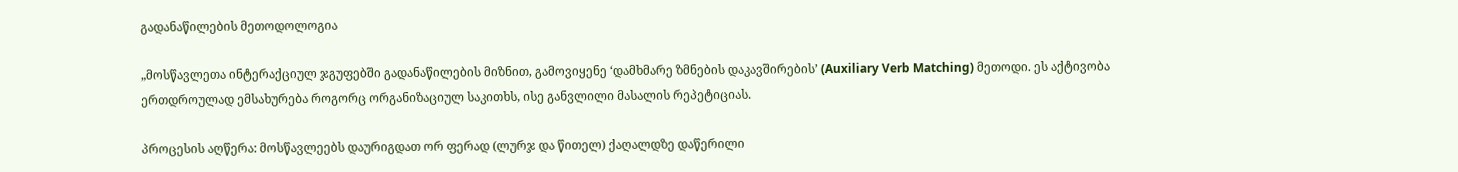გადანაწილების მეთოდოლოგია

„მოსწავლეთა ინტერაქციულ ჯგუფებში გადანაწილების მიზნით, გამოვიყენე ‘დამხმარე ზმნების დაკავშირების’ (Auxiliary Verb Matching) მეთოდი. ეს აქტივობა ერთდროულად ემსახურება როგორც ორგანიზაციულ საკითხს, ისე განვლილი მასალის რეპეტიციას.

პროცესის აღწერა: მოსწავლეებს დაურიგდათ ორ ფერად (ლურჯ და წითელ) ქაღალდზე დაწერილი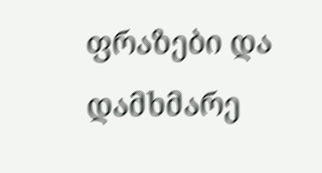ფრაზები და დამხმარე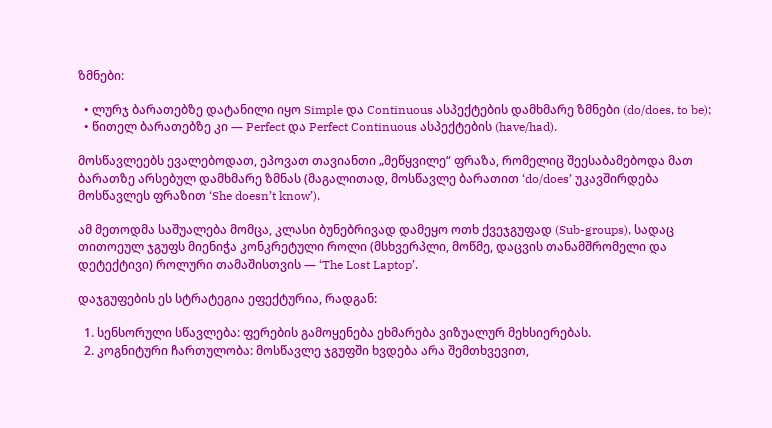ზმნები:

  • ლურჯ ბარათებზე დატანილი იყო Simple და Continuous ასპექტების დამხმარე ზმნები (do/does, to be);
  • წითელ ბარათებზე კი — Perfect და Perfect Continuous ასპექტების (have/had).

მოსწავლეებს ევალებოდათ, ეპოვათ თავიანთი „მეწყვილე“ ფრაზა, რომელიც შეესაბამებოდა მათ ბარათზე არსებულ დამხმარე ზმნას (მაგალითად, მოსწავლე ბარათით ‘do/does’ უკავშირდება მოსწავლეს ფრაზით ‘She doesn’t know’).

ამ მეთოდმა საშუალება მომცა, კლასი ბუნებრივად დამეყო ოთხ ქვეჯგუფად (Sub-groups), სადაც თითოეულ ჯგუფს მიენიჭა კონკრეტული როლი (მსხვერპლი, მოწმე, დაცვის თანამშრომელი და დეტექტივი) როლური თამაშისთვის — ‘The Lost Laptop’.

დაჯგუფების ეს სტრატეგია ეფექტურია, რადგან:

  1. სენსორული სწავლება: ფერების გამოყენება ეხმარება ვიზუალურ მეხსიერებას.
  2. კოგნიტური ჩართულობა: მოსწავლე ჯგუფში ხვდება არა შემთხვევით,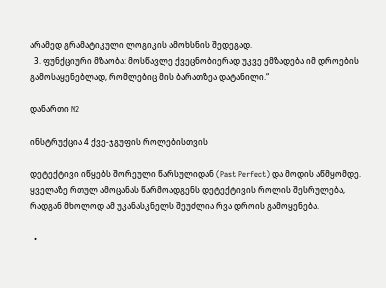არამედ გრამატიკული ლოგიკის ამოხსნის შედეგად.
  3. ფუნქციური მზაობა: მოსწავლე ქვეცნობიერად უკვე ემზადება იმ დროების გამოსაყენებლად, რომლებიც მის ბარათზეა დატანილი.“

დანართი N2

ინსტრუქცია 4 ქვე-ჯგუფის როლებისთვის

დეტექტივი იწყებს შორეული წარსულიდან (Past Perfect) და მოდის აწმყომდე. ყველაზე რთულ ამოცანას წარმოადგენს დეტექტივის როლის შესრულება, რადგან მხოლოდ ამ უკანასკნელს შეუძლია რვა დროის გამოყენება.

  •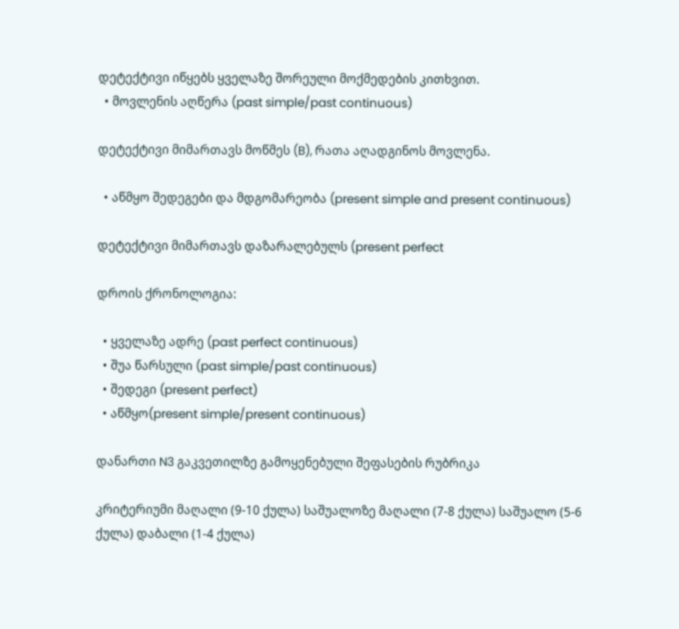დეტექტივი იწყებს ყველაზე შორეული მოქმედების კითხვით.
  • მოვლენის აღწერა (past simple/past continuous)

დეტექტივი მიმართავს მოწმეს (B), რათა აღადგინოს მოვლენა.

  • აწმყო შედეგები და მდგომარეობა (present simple and present continuous)

დეტექტივი მიმართავს დაზარალებულს (present perfect

დროის ქრონოლოგია:

  • ყველაზე ადრე (past perfect continuous)
  • შუა წარსული (past simple/past continuous)
  • შედეგი (present perfect)
  • აწმყო(present simple/present continuous)

დანართი N3 გაკვეთილზე გამოყენებული შეფასების რუბრიკა

კრიტერიუმი მაღალი (9-10 ქულა) საშუალოზე მაღალი (7-8 ქულა) საშუალო (5-6 ქულა) დაბალი (1-4 ქულა)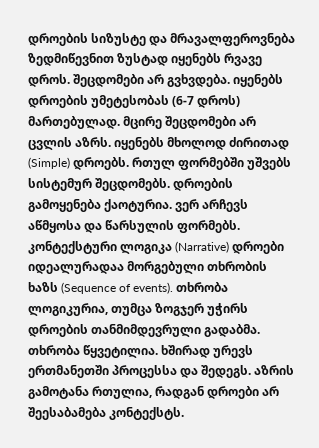დროების სიზუსტე და მრავალფეროვნება ზედმიწევნით ზუსტად იყენებს რვავე დროს. შეცდომები არ გვხვდება. იყენებს დროების უმეტესობას (6-7 დროს) მართებულად. მცირე შეცდომები არ ცვლის აზრს. იყენებს მხოლოდ ძირითად (Simple) დროებს. რთულ ფორმებში უშვებს სისტემურ შეცდომებს. დროების გამოყენება ქაოტურია. ვერ არჩევს აწმყოსა და წარსულის ფორმებს.
კონტექსტური ლოგიკა (Narrative) დროები იდეალურადაა მორგებული თხრობის ხაზს (Sequence of events). თხრობა ლოგიკურია, თუმცა ზოგჯერ უჭირს დროების თანმიმდევრული გადაბმა. თხრობა წყვეტილია. ხშირად ურევს ერთმანეთში პროცესსა და შედეგს. აზრის გამოტანა რთულია, რადგან დროები არ შეესაბამება კონტექსტს.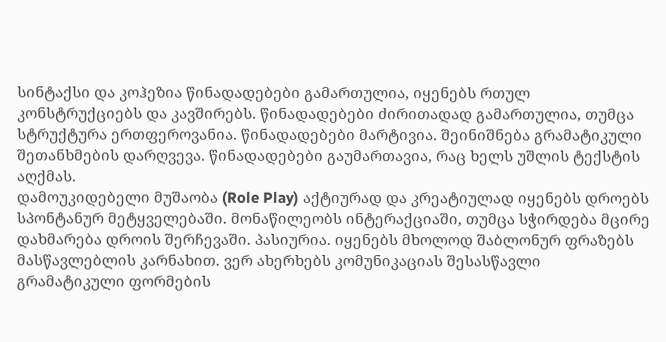სინტაქსი და კოჰეზია წინადადებები გამართულია, იყენებს რთულ კონსტრუქციებს და კავშირებს. წინადადებები ძირითადად გამართულია, თუმცა სტრუქტურა ერთფეროვანია. წინადადებები მარტივია. შეინიშნება გრამატიკული შეთანხმების დარღვევა. წინადადებები გაუმართავია, რაც ხელს უშლის ტექსტის აღქმას.
დამოუკიდებელი მუშაობა (Role Play) აქტიურად და კრეატიულად იყენებს დროებს სპონტანურ მეტყველებაში. მონაწილეობს ინტერაქციაში, თუმცა სჭირდება მცირე დახმარება დროის შერჩევაში. პასიურია. იყენებს მხოლოდ შაბლონურ ფრაზებს მასწავლებლის კარნახით. ვერ ახერხებს კომუნიკაციას შესასწავლი გრამატიკული ფორმების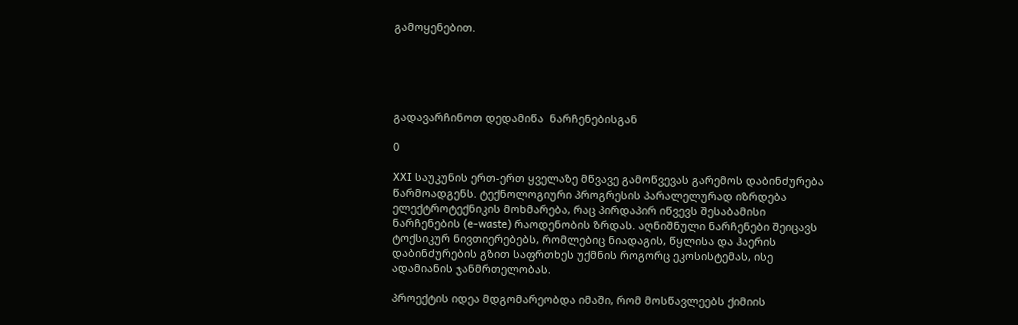გამოყენებით.





გადავარჩინოთ დედამიწა  ნარჩენებისგან

0

XXI საუკუნის ერთ-ერთ ყველაზე მწვავე გამოწვევას გარემოს დაბინძურება წარმოადგენს. ტექნოლოგიური პროგრესის პარალელურად იზრდება ელექტროტექნიკის მოხმარება, რაც პირდაპირ იწვევს შესაბამისი ნარჩენების (e-waste) რაოდენობის ზრდას. აღნიშნული ნარჩენები შეიცავს ტოქსიკურ ნივთიერებებს, რომლებიც ნიადაგის, წყლისა და ჰაერის დაბინძურების გზით საფრთხეს უქმნის როგორც ეკოსისტემას, ისე ადამიანის ჯანმრთელობას.

პროექტის იდეა მდგომარეობდა იმაში, რომ მოსწავლეებს ქიმიის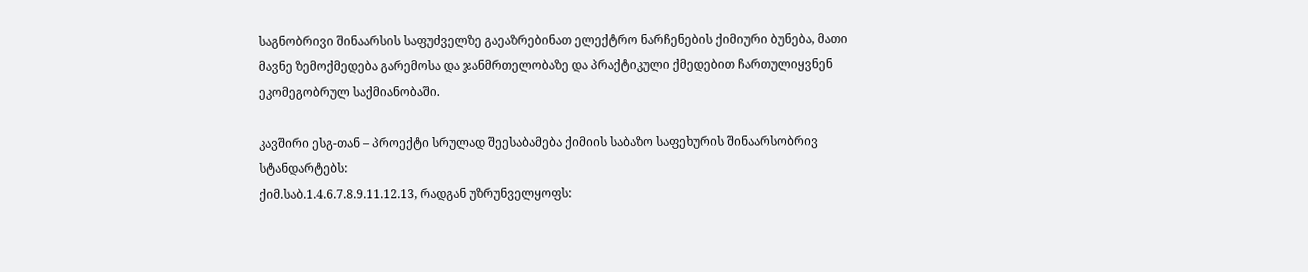საგნობრივი შინაარსის საფუძველზე გაეაზრებინათ ელექტრო ნარჩენების ქიმიური ბუნება, მათი მავნე ზემოქმედება გარემოსა და ჯანმრთელობაზე და პრაქტიკული ქმედებით ჩართულიყვნენ ეკომეგობრულ საქმიანობაში.

კავშირი ესგ-თან – პროექტი სრულად შეესაბამება ქიმიის საბაზო საფეხურის შინაარსობრივ სტანდარტებს:
ქიმ.საბ.1.4.6.7.8.9.11.12.13, რადგან უზრუნველყოფს: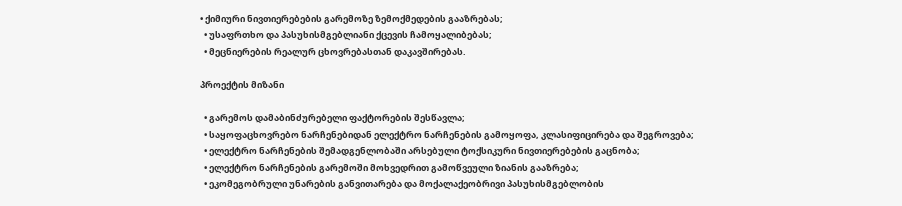• ქიმიური ნივთიერებების გარემოზე ზემოქმედების გააზრებას;
  • უსაფრთხო და პასუხისმგებლიანი ქცევის ჩამოყალიბებას;
  • მეცნიერების რეალურ ცხოვრებასთან დაკავშირებას.

პროექტის მიზანი

  • გარემოს დამაბინძურებელი ფაქტორების შესწავლა;
  • საყოფაცხოვრებო ნარჩენებიდან ელექტრო ნარჩენების გამოყოფა, კლასიფიცირება და შეგროვება;
  • ელექტრო ნარჩენების შემადგენლობაში არსებული ტოქსიკური ნივთიერებების გაცნობა;
  • ელექტრო ნარჩენების გარემოში მოხვედრით გამოწვეული ზიანის გააზრება;
  • ეკომეგობრული უნარების განვითარება და მოქალაქეობრივი პასუხისმგებლობის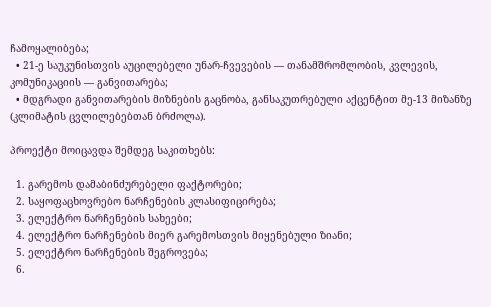ჩამოყალიბება;
  • 21-ე საუკუნისთვის აუცილებელი უნარ-ჩვევების — თანამშრომლობის, კვლევის, კომუნიკაციის — განვითარება;
  • მდგრადი განვითარების მიზნების გაცნობა, განსაკუთრებული აქცენტით მე-13 მიზანზე (კლიმატის ცვლილებებთან ბრძოლა).

პროექტი მოიცავდა შემდეგ საკითხებს:

  1. გარემოს დამაბინძურებელი ფაქტორები;
  2. საყოფაცხოვრებო ნარჩენების კლასიფიცირება;
  3. ელექტრო ნარჩენების სახეები;
  4. ელექტრო ნარჩენების მიერ გარემოსთვის მიყენებული ზიანი;
  5. ელექტრო ნარჩენების შეგროვება;
  6.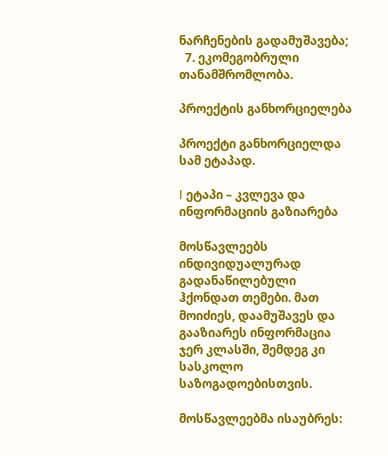ნარჩენების გადამუშავება;
  7. ეკომეგობრული თანამშრომლობა.

პროექტის განხორციელება

პროექტი განხორციელდა სამ ეტაპად.

I ეტაპი – კვლევა და ინფორმაციის გაზიარება

მოსწავლეებს ინდივიდუალურად გადანაწილებული ჰქონდათ თემები. მათ მოიძიეს, დაამუშავეს და გააზიარეს ინფორმაცია ჯერ კლასში, შემდეგ კი სასკოლო საზოგადოებისთვის.

მოსწავლეებმა ისაუბრეს: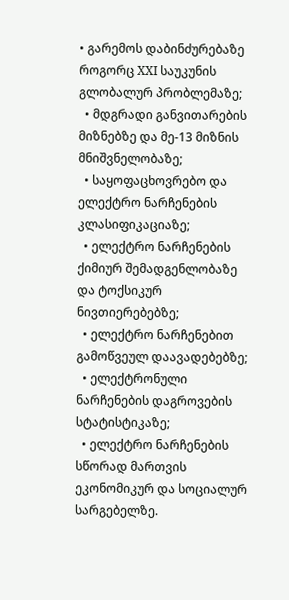• გარემოს დაბინძურებაზე როგორც XXI საუკუნის გლობალურ პრობლემაზე;
  • მდგრადი განვითარების მიზნებზე და მე-13 მიზნის მნიშვნელობაზე;
  • საყოფაცხოვრებო და ელექტრო ნარჩენების კლასიფიკაციაზე;
  • ელექტრო ნარჩენების ქიმიურ შემადგენლობაზე და ტოქსიკურ ნივთიერებებზე;
  • ელექტრო ნარჩენებით გამოწვეულ დაავადებებზე;
  • ელექტრონული ნარჩენების დაგროვების სტატისტიკაზე;
  • ელექტრო ნარჩენების სწორად მართვის ეკონომიკურ და სოციალურ სარგებელზე.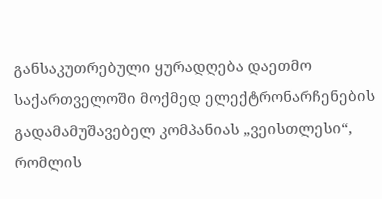განსაკუთრებული ყურადღება დაეთმო საქართველოში მოქმედ ელექტრონარჩენების გადამამუშავებელ კომპანიას „ვეისთლესი“, რომლის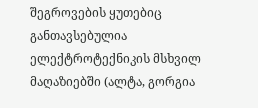შეგროვების ყუთებიც განთავსებულია ელექტროტექნიკის მსხვილ მაღაზიებში (ალტა, გორგია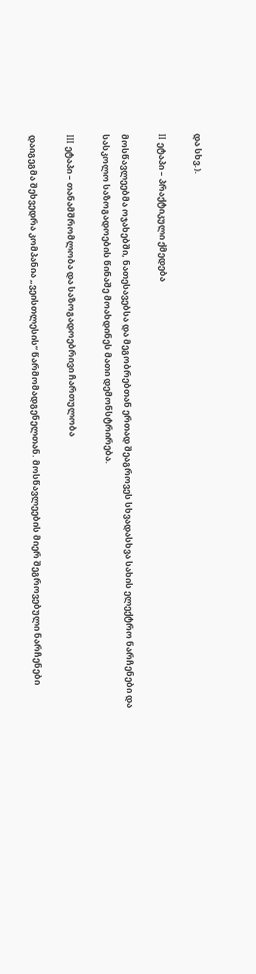და სხვ.).

II ეტაპი – პრაქტიკული ქმედება

მოსწავლეებმა ოჯახებში, ნათესავებსა და მეგობრებთან ერთად შეაგროვეს სხვადასხვა სახის ელექტრო ნარჩენები და სასკოლო საზოგადოების წინაშე მოახდინეს მათი დემონსტრირება.

III ეტაპი – თანამშრომლობა და საზოგადოებრივი ჩართულობა

დაიგეგმა შეხვედრა კომპანია „ვეისთლესის“ წარმომადგენელთან. მოსწავლეების მიერ შეგროვებული ნარჩენები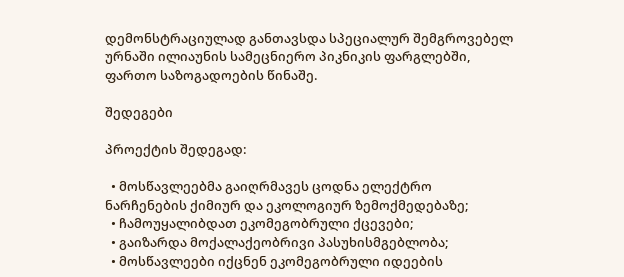დემონსტრაციულად განთავსდა სპეციალურ შემგროვებელ ურნაში ილიაუნის სამეცნიერო პიკნიკის ფარგლებში, ფართო საზოგადოების წინაშე.

შედეგები

პროექტის შედეგად:

  • მოსწავლეებმა გაიღრმავეს ცოდნა ელექტრო ნარჩენების ქიმიურ და ეკოლოგიურ ზემოქმედებაზე;
  • ჩამოუყალიბდათ ეკომეგობრული ქცევები;
  • გაიზარდა მოქალაქეობრივი პასუხისმგებლობა;
  • მოსწავლეები იქცნენ ეკომეგობრული იდეების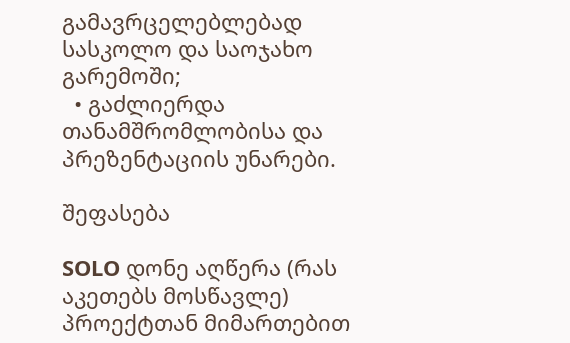გამავრცელებლებად სასკოლო და საოჯახო გარემოში;
  • გაძლიერდა თანამშრომლობისა და პრეზენტაციის უნარები.

შეფასება

SOLO დონე აღწერა (რას აკეთებს მოსწავლე) პროექტთან მიმართებით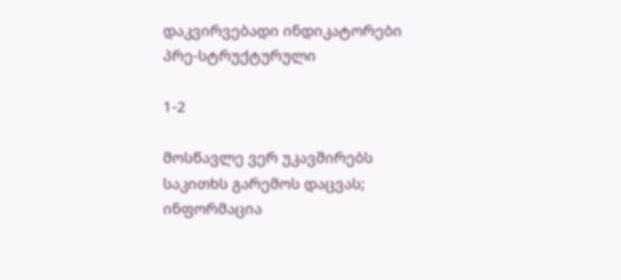დაკვირვებადი ინდიკატორები
პრე-სტრუქტურული

1-2

მოსწავლე ვერ უკავშირებს საკითხს გარემოს დაცვას; ინფორმაცია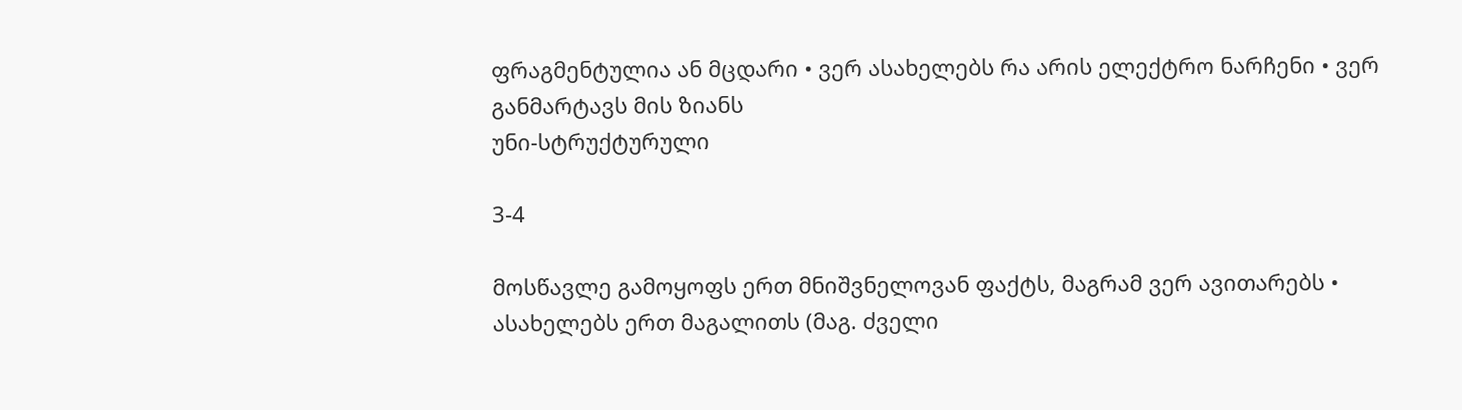ფრაგმენტულია ან მცდარი • ვერ ასახელებს რა არის ელექტრო ნარჩენი • ვერ განმარტავს მის ზიანს
უნი-სტრუქტურული

3-4

მოსწავლე გამოყოფს ერთ მნიშვნელოვან ფაქტს, მაგრამ ვერ ავითარებს • ასახელებს ერთ მაგალითს (მაგ. ძველი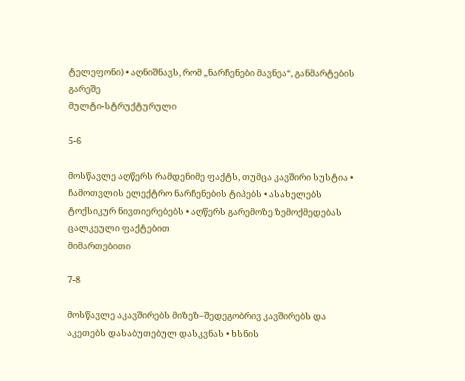ტელეფონი) • აღნიშნავს, რომ „ნარჩენები მავნეა“, განმარტების გარეშე
მულტი-სტრუქტურული

5-6

მოსწავლე აღწერს რამდენიმე ფაქტს, თუმცა კავშირი სუსტია • ჩამოთვლის ელექტრო ნარჩენების ტიპებს • ასახელებს ტოქსიკურ ნივთიერებებს • აღწერს გარემოზე ზემოქმედებას ცალკეული ფაქტებით
მიმართებითი

7-8

მოსწავლე აკავშირებს მიზეზ–შედეგობრივ კავშირებს და აკეთებს დასაბუთებულ დასკვნას • ხსნის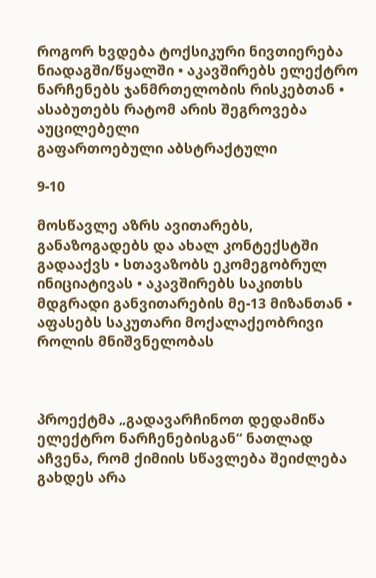როგორ ხვდება ტოქსიკური ნივთიერება ნიადაგში/წყალში • აკავშირებს ელექტრო ნარჩენებს ჯანმრთელობის რისკებთან • ასაბუთებს რატომ არის შეგროვება აუცილებელი
გაფართოებული აბსტრაქტული

9-10

მოსწავლე აზრს ავითარებს, განაზოგადებს და ახალ კონტექსტში გადააქვს • სთავაზობს ეკომეგობრულ ინიციატივას • აკავშირებს საკითხს მდგრადი განვითარების მე-13 მიზანთან • აფასებს საკუთარი მოქალაქეობრივი როლის მნიშვნელობას



პროექტმა „გადავარჩინოთ დედამიწა ელექტრო ნარჩენებისგან“ ნათლად აჩვენა, რომ ქიმიის სწავლება შეიძლება გახდეს არა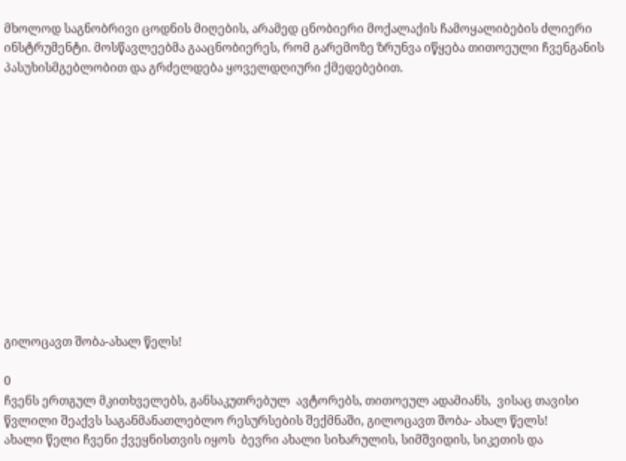მხოლოდ საგნობრივი ცოდნის მიღების, არამედ ცნობიერი მოქალაქის ჩამოყალიბების ძლიერი ინსტრუმენტი. მოსწავლეებმა გააცნობიერეს, რომ გარემოზე ზრუნვა იწყება თითოეული ჩვენგანის პასუხისმგებლობით და გრძელდება ყოველდღიური ქმედებებით.













გილოცავთ შობა-ახალ წელს!

0
ჩვენს ერთგულ მკითხველებს, განსაკუთრებულ  ავტორებს, თითოეულ ადამიანს,  ვისაც თავისი წვლილი შეაქვს საგანმანათლებლო რესურსების შექმნაში, გილოცავთ შობა- ახალ წელს!
ახალი წელი ჩვენი ქვეყნისთვის იყოს  ბევრი ახალი სიხარულის, სიმშვიდის, სიკეთის და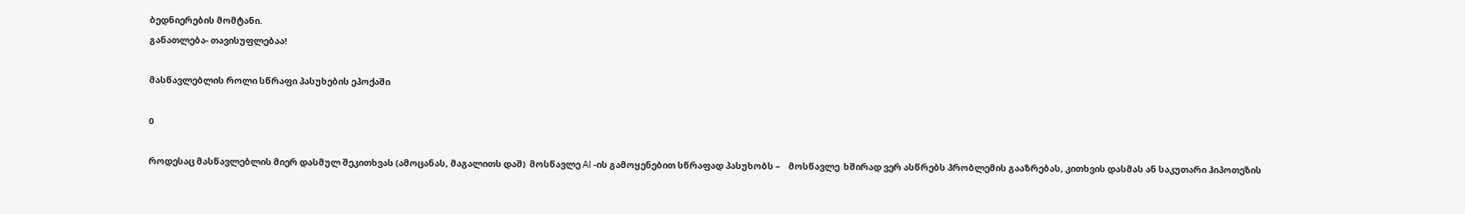ბედნიერების მომტანი.
განათლება- თავისუფლებაა!

მასწავლებლის როლი სწრაფი პასუხების ეპოქაში

0

როდესაც მასწავლებლის მიერ დასმულ შეკითხვას (ამოცანას, მაგალითს დაშ)  მოსწავლე AI -ის გამოყენებით სწრაფად პასუხობს –    მოსწავლე  ხშირად ვერ ასწრებს პრობლემის გააზრებას, კითხვის დასმას ან საკუთარი ჰიპოთეზის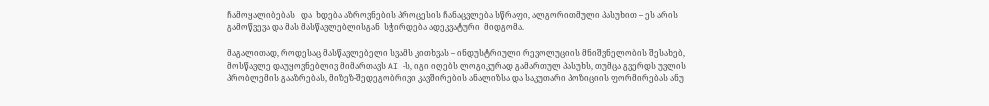ჩამოყალიბებას   და  ხდება აზროვნების პროცესის ჩანაცვლება სწრაფი, ალგორითმული პასუხით – ეს არის გამოწვევა და მას მასწავლებლისგან  სჭირდება ადეკვატური  მიდგომა.

მაგალითად, როდესაც მასწავლებელი სვამს კითხვას – ინდუსტრიული რევოლუციის მნიშვნელობის შესახებ,  მოსწავლე დაუყოვნებლივ მიმართავს AI -ს, იგი იღებს ლოგიკურად გამართულ პასუხს, თუმცა გვერდს უვლის პრობლემის გააზრებას, მიზეზ-შედეგობრივი კავშირების ანალიზსა და საკუთარი პოზიციის ფორმირებას ანუ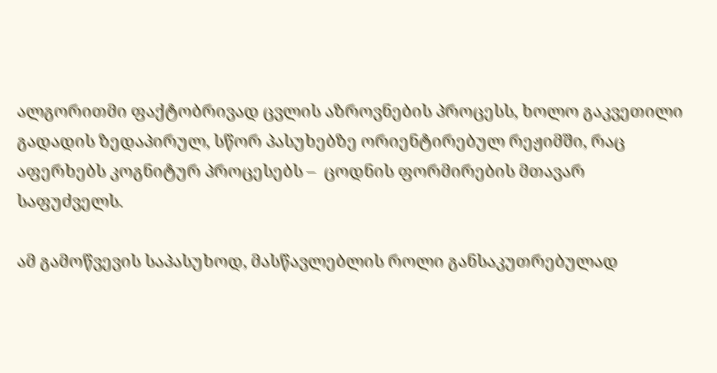ალგორითმი ფაქტობრივად ცვლის აზროვნების პროცესს, ხოლო გაკვეთილი გადადის ზედაპირულ, სწორ პასუხებზე ორიენტირებულ რეჟიმში, რაც აფერხებს კოგნიტურ პროცესებს –  ცოდნის ფორმირების მთავარ საფუძველს.

ამ გამოწვევის საპასუხოდ, მასწავლებლის როლი განსაკუთრებულად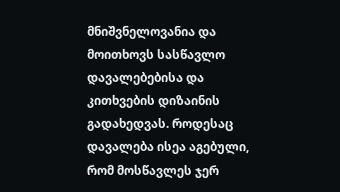მნიშვნელოვანია და მოითხოვს სასწავლო დავალებებისა და კითხვების დიზაინის გადახედვას. როდესაც დავალება ისეა აგებული, რომ მოსწავლეს ჯერ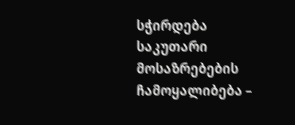სჭირდება საკუთარი მოსაზრებების ჩამოყალიბება –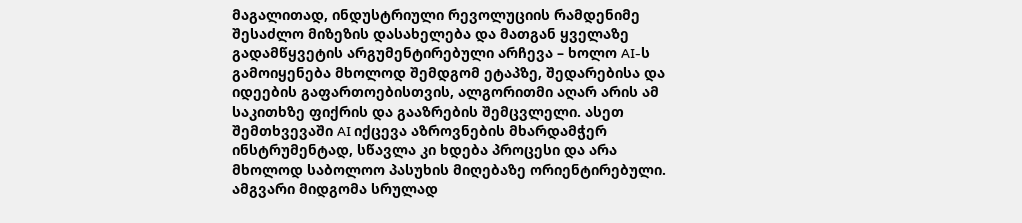მაგალითად, ინდუსტრიული რევოლუციის რამდენიმე შესაძლო მიზეზის დასახელება და მათგან ყველაზე გადამწყვეტის არგუმენტირებული არჩევა – ხოლო AI-ს გამოიყენება მხოლოდ შემდგომ ეტაპზე, შედარებისა და იდეების გაფართოებისთვის, ალგორითმი აღარ არის ამ საკითხზე ფიქრის და გააზრების შემცვლელი. ასეთ შემთხვევაში AI იქცევა აზროვნების მხარდამჭერ ინსტრუმენტად, სწავლა კი ხდება პროცესი და არა მხოლოდ საბოლოო პასუხის მიღებაზე ორიენტირებული. ამგვარი მიდგომა სრულად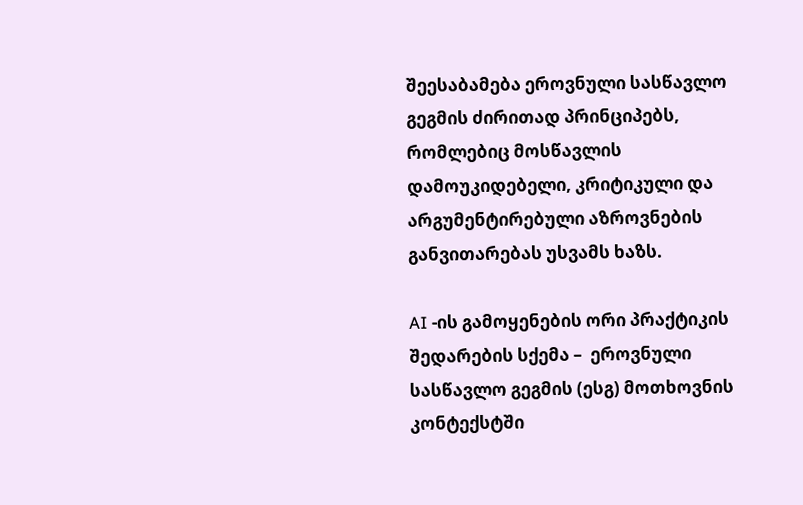შეესაბამება ეროვნული სასწავლო გეგმის ძირითად პრინციპებს, რომლებიც მოსწავლის დამოუკიდებელი, კრიტიკული და არგუმენტირებული აზროვნების განვითარებას უსვამს ხაზს.

AI -ის გამოყენების ორი პრაქტიკის შედარების სქემა –  ეროვნული სასწავლო გეგმის (ესგ) მოთხოვნის  კონტექსტში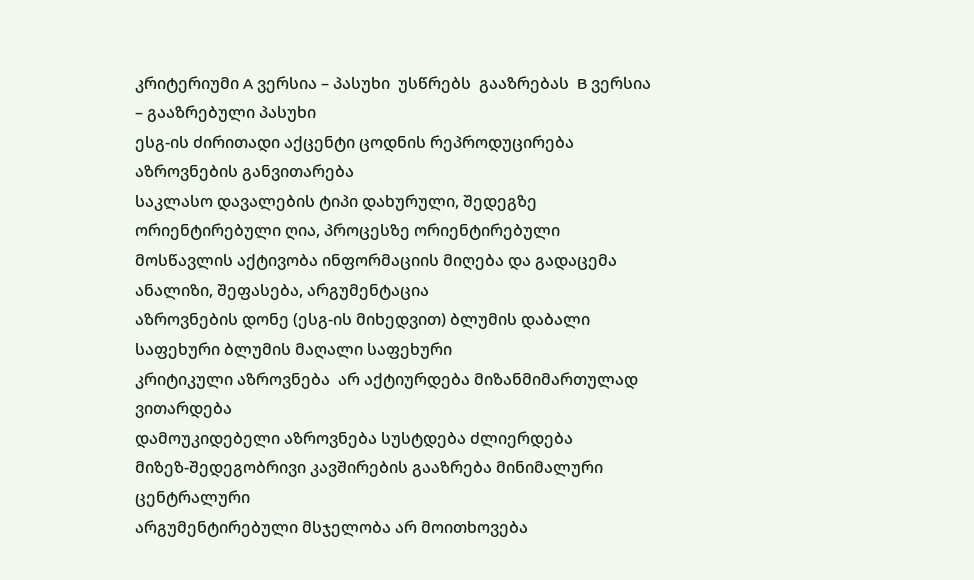კრიტერიუმი A ვერსია – პასუხი  უსწრებს  გააზრებას  B ვერსია – გააზრებული პასუხი
ესგ-ის ძირითადი აქცენტი ცოდნის რეპროდუცირება აზროვნების განვითარება
საკლასო დავალების ტიპი დახურული, შედეგზე ორიენტირებული ღია, პროცესზე ორიენტირებული
მოსწავლის აქტივობა ინფორმაციის მიღება და გადაცემა ანალიზი, შეფასება, არგუმენტაცია
აზროვნების დონე (ესგ-ის მიხედვით) ბლუმის დაბალი საფეხური ბლუმის მაღალი საფეხური
კრიტიკული აზროვნება  არ აქტიურდება მიზანმიმართულად ვითარდება
დამოუკიდებელი აზროვნება სუსტდება ძლიერდება
მიზეზ-შედეგობრივი კავშირების გააზრება მინიმალური ცენტრალური
არგუმენტირებული მსჯელობა არ მოითხოვება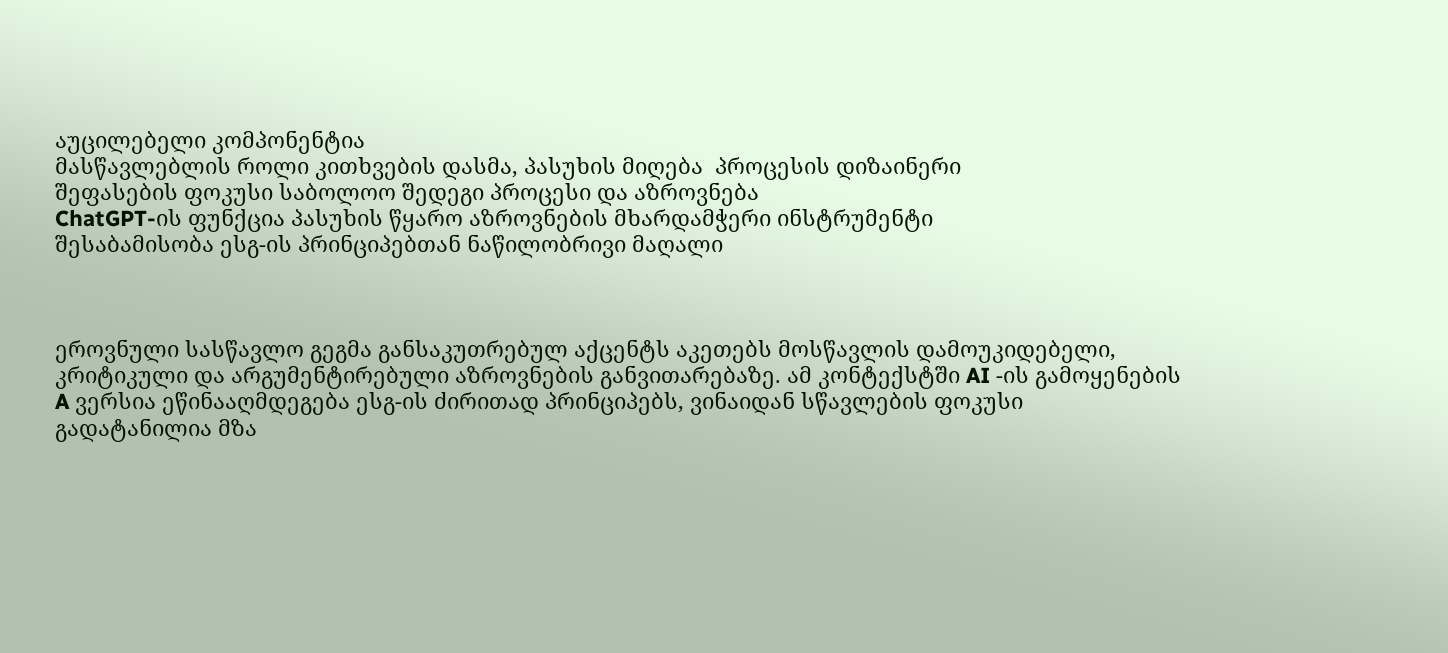აუცილებელი კომპონენტია
მასწავლებლის როლი კითხვების დასმა, პასუხის მიღება  პროცესის დიზაინერი
შეფასების ფოკუსი საბოლოო შედეგი პროცესი და აზროვნება
ChatGPT-ის ფუნქცია პასუხის წყარო აზროვნების მხარდამჭერი ინსტრუმენტი
შესაბამისობა ესგ-ის პრინციპებთან ნაწილობრივი მაღალი



ეროვნული სასწავლო გეგმა განსაკუთრებულ აქცენტს აკეთებს მოსწავლის დამოუკიდებელი, კრიტიკული და არგუმენტირებული აზროვნების განვითარებაზე. ამ კონტექსტში AI -ის გამოყენების A ვერსია ეწინააღმდეგება ესგ-ის ძირითად პრინციპებს, ვინაიდან სწავლების ფოკუსი გადატანილია მზა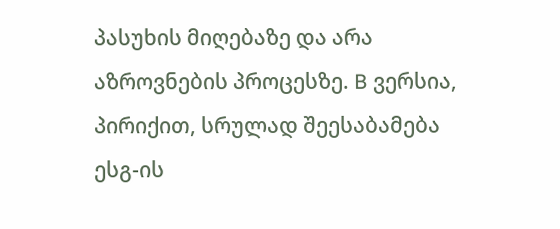პასუხის მიღებაზე და არა აზროვნების პროცესზე. B ვერსია, პირიქით, სრულად შეესაბამება ესგ-ის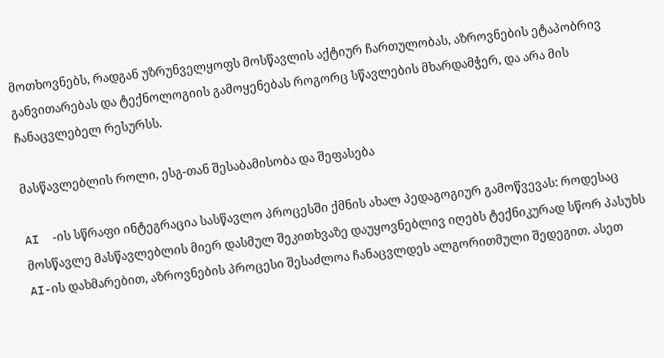მოთხოვნებს, რადგან უზრუნველყოფს მოსწავლის აქტიურ ჩართულობას, აზროვნების ეტაპობრივ განვითარებას და ტექნოლოგიის გამოყენებას როგორც სწავლების მხარდამჭერ, და არა მის ჩანაცვლებელ რესურსს.

მასწავლებლის როლი, ესგ-თან შესაბამისობა და შეფასება

AI  -ის სწრაფი ინტეგრაცია სასწავლო პროცესში ქმნის ახალ პედაგოგიურ გამოწვევას: როდესაც მოსწავლე მასწავლებლის მიერ დასმულ შეკითხვაზე დაუყოვნებლივ იღებს ტექნიკურად სწორ პასუხს AI-ის დახმარებით, აზროვნების პროცესი შესაძლოა ჩანაცვლდეს ალგორითმული შედეგით. ასეთ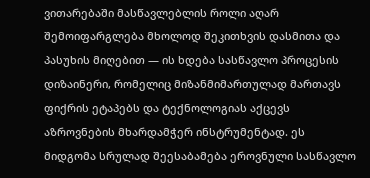ვითარებაში მასწავლებლის როლი აღარ შემოიფარგლება მხოლოდ შეკითხვის დასმითა და პასუხის მიღებით — ის ხდება სასწავლო პროცესის დიზაინერი, რომელიც მიზანმიმართულად მართავს ფიქრის ეტაპებს და ტექნოლოგიას აქცევს აზროვნების მხარდამჭერ ინსტრუმენტად. ეს მიდგომა სრულად შეესაბამება ეროვნული სასწავლო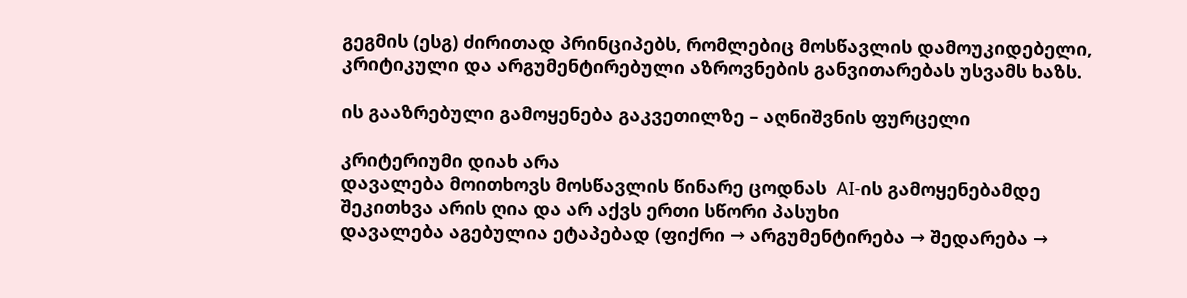გეგმის (ესგ) ძირითად პრინციპებს, რომლებიც მოსწავლის დამოუკიდებელი, კრიტიკული და არგუმენტირებული აზროვნების განვითარებას უსვამს ხაზს.

ის გააზრებული გამოყენება გაკვეთილზე – აღნიშვნის ფურცელი

კრიტერიუმი დიახ არა
დავალება მოითხოვს მოსწავლის წინარე ცოდნას  AI-ის გამოყენებამდე
შეკითხვა არის ღია და არ აქვს ერთი სწორი პასუხი
დავალება აგებულია ეტაპებად (ფიქრი → არგუმენტირება → შედარება →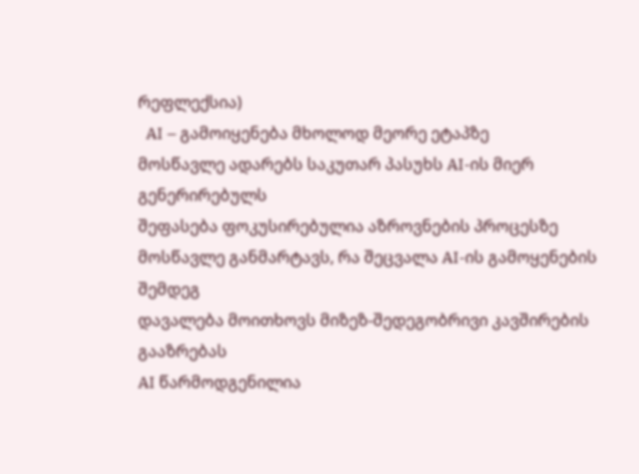რეფლექსია)
  AI – გამოიყენება მხოლოდ მეორე ეტაპზე
მოსწავლე ადარებს საკუთარ პასუხს AI-ის მიერ გენერირებულს
შეფასება ფოკუსირებულია აზროვნების პროცესზე
მოსწავლე განმარტავს, რა შეცვალა AI-ის გამოყენების შემდეგ
დავალება მოითხოვს მიზეზ-შედეგობრივი კავშირების გააზრებას
AI წარმოდგენილია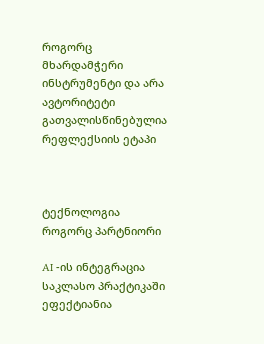როგორც მხარდამჭერი ინსტრუმენტი და არა ავტორიტეტი
გათვალისწინებულია რეფლექსიის ეტაპი



ტექნოლოგია როგორც პარტნიორი

AI -ის ინტეგრაცია საკლასო პრაქტიკაში ეფექტიანია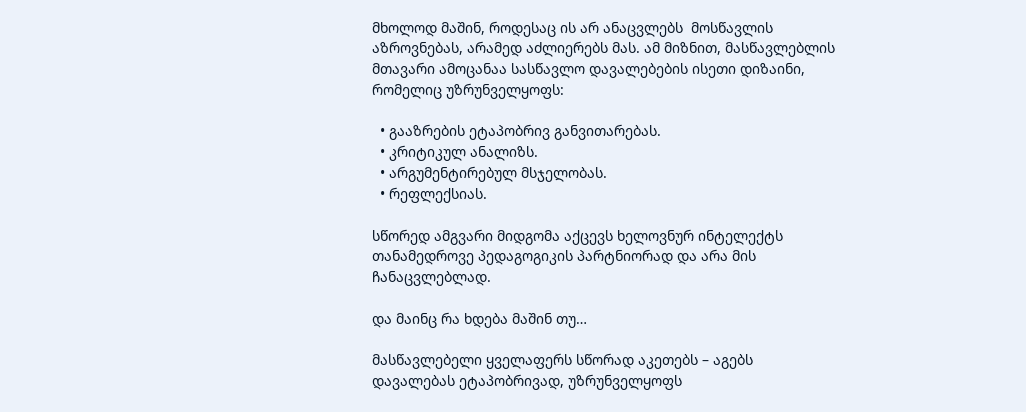მხოლოდ მაშინ, როდესაც ის არ ანაცვლებს  მოსწავლის აზროვნებას, არამედ აძლიერებს მას. ამ მიზნით, მასწავლებლის მთავარი ამოცანაა სასწავლო დავალებების ისეთი დიზაინი, რომელიც უზრუნველყოფს:

  • გააზრების ეტაპობრივ განვითარებას.
  • კრიტიკულ ანალიზს.
  • არგუმენტირებულ მსჯელობას.
  • რეფლექსიას.

სწორედ ამგვარი მიდგომა აქცევს ხელოვნურ ინტელექტს თანამედროვე პედაგოგიკის პარტნიორად და არა მის ჩანაცვლებლად.

და მაინც რა ხდება მაშინ თუ…

მასწავლებელი ყველაფერს სწორად აკეთებს – აგებს დავალებას ეტაპობრივად, უზრუნველყოფს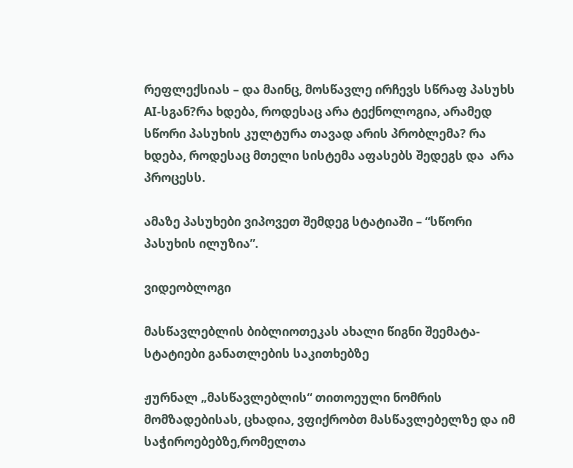რეფლექსიას – და მაინც, მოსწავლე ირჩევს სწრაფ პასუხს AI-სგან?რა ხდება, როდესაც არა ტექნოლოგია, არამედ სწორი პასუხის კულტურა თავად არის პრობლემა? რა ხდება, როდესაც მთელი სისტემა აფასებს შედეგს და  არა პროცესს.

ამაზე პასუხები ვიპოვეთ შემდეგ სტატიაში – “სწორი პასუხის ილუზია”.

ვიდეობლოგი

მასწავლებლის ბიბლიოთეკას ახალი წიგნი შეემატა- სტატიები განათლების საკითხებზე

ჟურნალ „მასწავლებლის“ თითოეული ნომრის მომზადებისას, ცხადია, ვფიქრობთ მასწავლებელზე და იმ საჭიროებებზე,რომელთა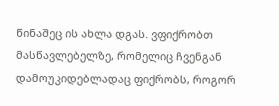წინაშეც ის ახლა დგას. ვფიქრობთ მასწავლებელზე, რომელიც ჩვენგან დამოუკიდებლადაც ფიქრობს, როგორ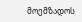მოემზადოს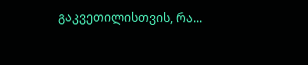გაკვეთილისთვის, რა...